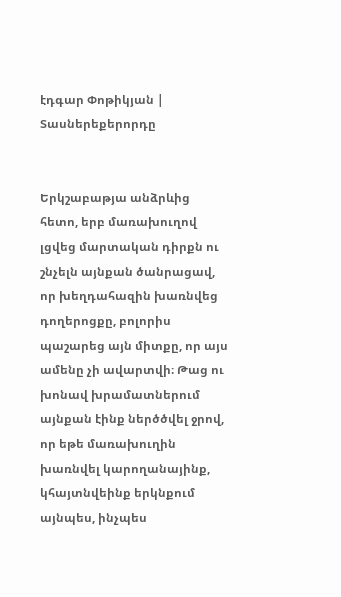էդգար Փոթիկյան | Տասներեքերորդը


Երկշաբաթյա անձրևից հետո, երբ մառախուղով լցվեց մարտական դիրքն ու շնչելն այնքան ծանրացավ, որ խեղդահազին խառնվեց դողերոցքը, բոլորիս պաշարեց այն միտքը, որ այս ամենը չի ավարտվի։ Թաց ու խոնավ խրամատներում այնքան էինք ներծծվել ջրով, որ եթե մառախուղին խառնվել կարողանայինք, կհայտնվեինք երկնքում այնպես, ինչպես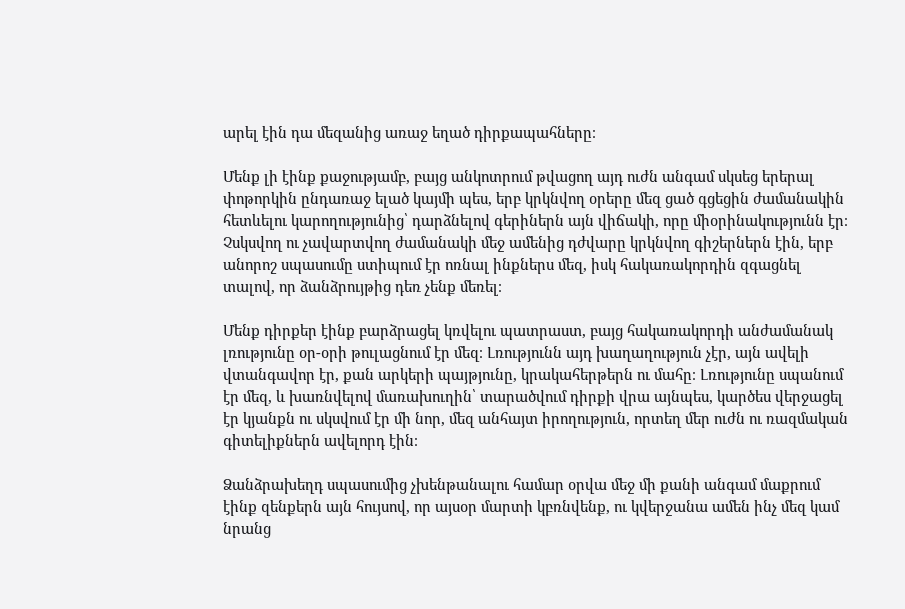արել էին դա մեզանից առաջ եղած դիրքապահները։

Մենք լի էինք քաջությամբ, բայց անկոտրում թվացող այդ ուժն անգամ սկսեց երերալ փոթորկին ընդառաջ ելած կայմի պես, երբ կրկնվող օրերը մեզ ցած գցեցին ժամանակին հետևելու կարողությունից՝ դարձնելով գերիներն այն վիճակի, որը միօրինակությունն էր։ Չսկսվող ու չավարտվող ժամանակի մեջ ամենից դժվարը կրկնվող գիշերներն էին, երբ անորոշ սպասումը ստիպում էր ոռնալ ինքներս մեզ, իսկ հակառակորդին զգացնել տալով, որ ձանձրույթից դեռ չենք մեռել։

Մենք դիրքեր էինք բարձրացել կռվելու պատրաստ, բայց հակառակորդի անժամանակ լռությունը օր-օրի թուլացնում էր մեզ։ Լռությունն այդ խաղաղություն չէր, այն ավելի վտանգավոր էր, քան արկերի պայթյունը, կրակահերթերն ու մահը։ Լռությունը սպանում էր մեզ, և խառնվելով մառախուղին՝ տարածվում դիրքի վրա այնպես, կարծես վերջացել էր կյանքն ու սկսվում էր մի նոր, մեզ անհայտ իրողություն, որտեղ մեր ուժն ու ռազմական գիտելիքներն ավելորդ էին։

Ձանձրախեղդ սպասումից չխենթանալու համար օրվա մեջ մի քանի անգամ մաքրում էինք զենքերն այն հույսով, որ այսօր մարտի կբռնվենք, ու կվերջանա ամեն ինչ մեզ կամ նրանց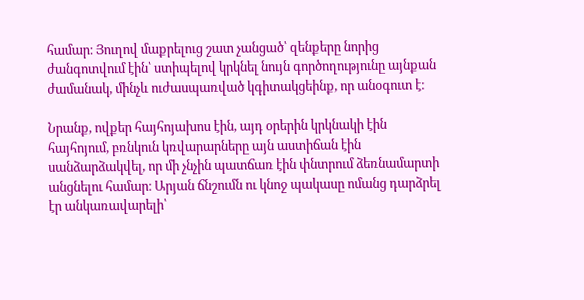համար։ Յուղով մաքրելուց շատ չանցած՝ զենքերը նորից ժանգոտվում էին՝ ստիպելով կրկնել նույն գործողությունը այնքան ժամանակ, մինչև ուժասպառված կգիտակցեինք, որ անօգուտ է։

Նրանք, ովքեր հայհոյախոս էին, այդ օրերին կրկնակի էին հայհոյում, բռնկուն կռվարարները այն աստիճան էին սանձարձակվել, որ մի չնչին պատճառ էին փնտրում ձեռնամարտի անցնելու համար։ Արյան ճնշումն ու կնոջ պակասը ոմանց դարձրել էր անկառավարելի՝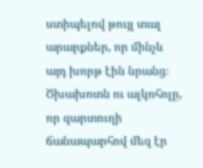ստիպելով թույլ տալ արարքներ, որ մինչև այդ խորթ էին նրանց։ Ծխախոտն ու ալկոհոլը, որ զարտուղի ճանապարհով մեզ էր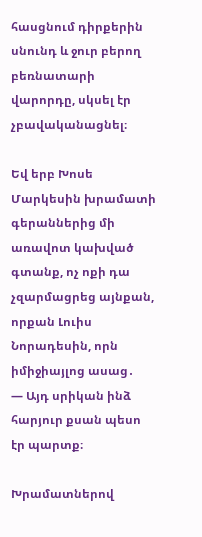հասցնում դիրքերին սնունդ և ջուր բերող բեռնատարի վարորդը, սկսել էր չբավականացնել։

Եվ երբ Խոսե Մարկեսին խրամատի գերաններից մի առավոտ կախված գտանք, ոչ ոքի դա չզարմացրեց այնքան, որքան Լուիս Նորադեսին, որն իմիջիայլոց ասաց․
— Այդ սրիկան ինձ հարյուր քսան պեսո էր պարտք։

Խրամատներով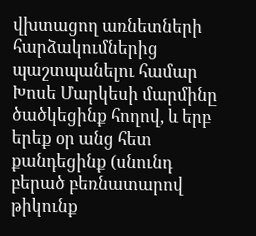վխտացող առնետների հարձակումներից պաշտպանելու համար Խոսե Մարկեսի մարմինը ծածկեցինք հողով, և երբ երեք օր անց հետ քանդեցինք (սնունդ բերած բեռնատարով թիկունք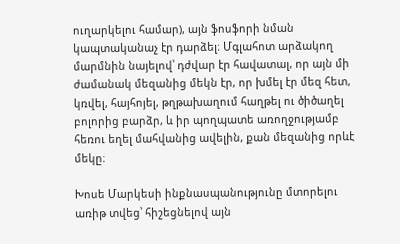ուղարկելու համար), այն ֆոսֆորի նման կապտականաչ էր դարձել։ Մգլահոտ արձակող մարմնին նայելով՝ դժվար էր հավատալ, որ այն մի ժամանակ մեզանից մեկն էր, որ խմել էր մեզ հետ, կռվել, հայհոյել, թղթախաղում հաղթել ու ծիծաղել բոլորից բարձր, և իր պողպատե առողջությամբ հեռու եղել մահվանից ավելին, քան մեզանից որևէ մեկը։

Խոսե Մարկեսի ինքնասպանությունը մտորելու առիթ տվեց՝ հիշեցնելով այն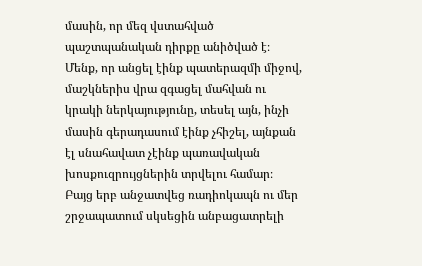մասին, որ մեզ վստահված պաշտպանական դիրքը անիծված է։ Մենք, որ անցել էինք պատերազմի միջով, մաշկներիս վրա զգացել մահվան ու կրակի ներկայությունը, տեսել այն, ինչի մասին գերադասում էինք չհիշել, այնքան էլ սնահավատ չէինք պառավական խոսքուզրույցներին տրվելու համար։ Բայց երբ անջատվեց ռադիոկապն ու մեր շրջապատում սկսեցին անբացատրելի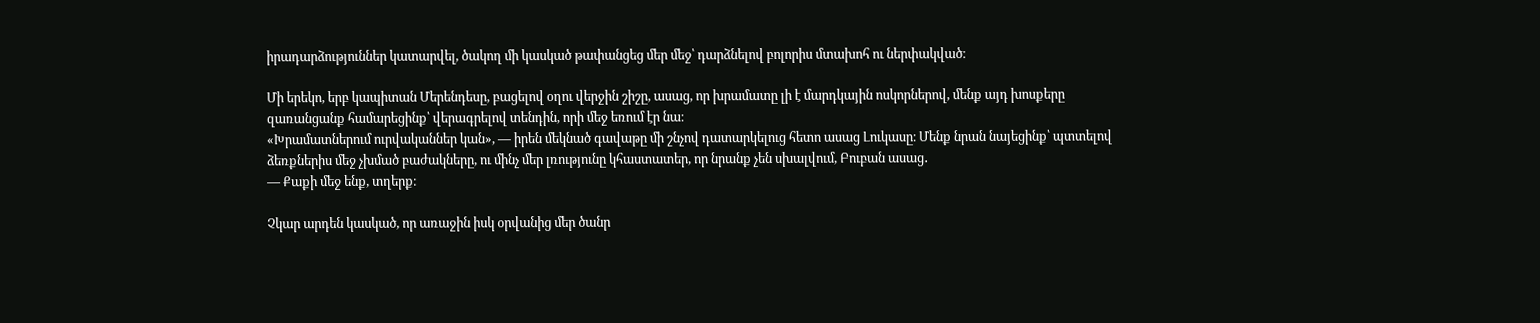իրադարձություններ կատարվել, ծակող մի կասկած թափանցեց մեր մեջ՝ դարձնելով բոլորիս մտախոհ ու ներփակված։

Մի երեկո, երբ կապիտան Մերենդեսը, բացելով օղու վերջին շիշը, ասաց, որ խրամատը լի է մարդկային ոսկորներով, մենք այդ խոսքերը զառանցանք համարեցինք՝ վերագրելով տենդին, որի մեջ եռում էր նա։
«Խրամատներում ուրվականներ կան», — իրեն մեկնած գավաթը մի շնչով դատարկելուց հետո ասաց Լուկասը։ Մենք նրան նայեցինք՝ պտտելով ձեռքներիս մեջ չխմած բաժակները, ու մինչ մեր լռությունը կհաստատեր, որ նրանք չեն սխալվում, Բուբան ասաց․
— Քաքի մեջ ենք, տղերք։

Չկար արդեն կասկած, որ առաջին իսկ օրվանից մեր ծանր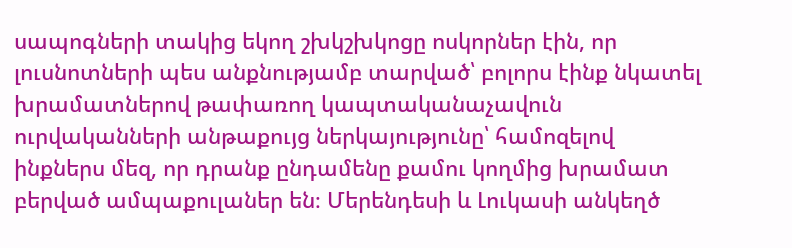սապոգների տակից եկող շխկշխկոցը ոսկորներ էին, որ լուսնոտների պես անքնությամբ տարված՝ բոլորս էինք նկատել խրամատներով թափառող կապտականաչավուն ուրվականների անթաքույց ներկայությունը՝ համոզելով ինքներս մեզ, որ դրանք ընդամենը քամու կողմից խրամատ բերված ամպաքուլաներ են։ Մերենդեսի և Լուկասի անկեղծ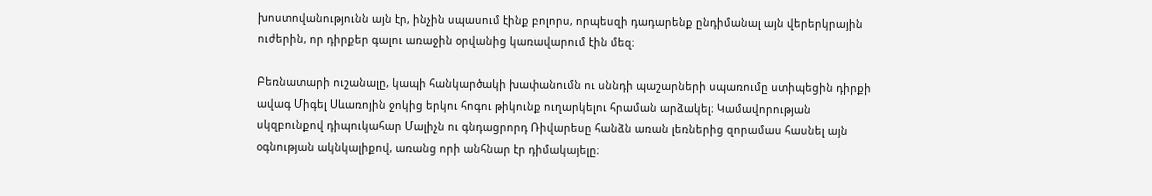խոստովանությունն այն էր, ինչին սպասում էինք բոլորս, որպեսզի դադարենք ընդիմանալ այն վերերկրային ուժերին, որ դիրքեր գալու առաջին օրվանից կառավարում էին մեզ։

Բեռնատարի ուշանալը, կապի հանկարծակի խափանումն ու սննդի պաշարների սպառումը ստիպեցին դիրքի ավագ Միգել Սևառոյին ջոկից երկու հոգու թիկունք ուղարկելու հրաման արձակել։ Կամավորության սկզբունքով դիպուկահար Մալիչն ու գնդացրորդ Ռիվարեսը հանձն առան լեռներից զորամաս հասնել այն օգնության ակնկալիքով, առանց որի անհնար էր դիմակայելը։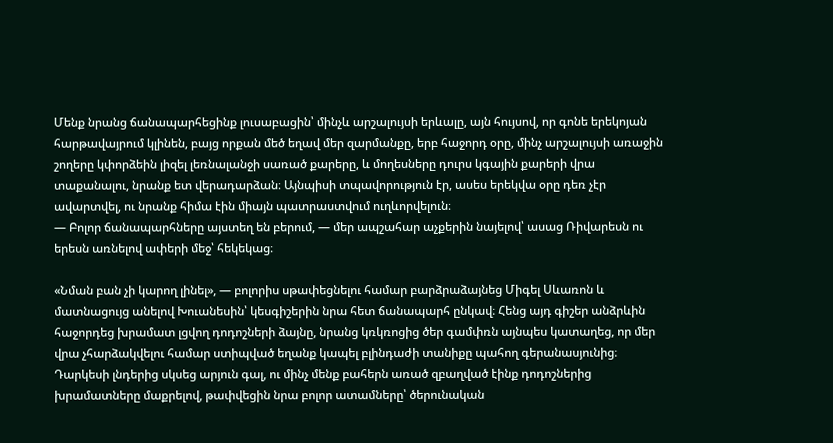Մենք նրանց ճանապարհեցինք լուսաբացին՝ մինչև արշալույսի երևալը, այն հույսով, որ գոնե երեկոյան հարթավայրում կլինեն, բայց որքան մեծ եղավ մեր զարմանքը, երբ հաջորդ օրը, մինչ արշալույսի առաջին շողերը կփորձեին լիզել լեռնալանջի սառած քարերը, և մողեսները դուրս կգային քարերի վրա տաքանալու, նրանք ետ վերադարձան։ Այնպիսի տպավորություն էր, ասես երեկվա օրը դեռ չէր ավարտվել, ու նրանք հիմա էին միայն պատրաստվում ուղևորվելուն։
— Բոլոր ճանապարհները այստեղ են բերում, — մեր ապշահար աչքերին նայելով՝ ասաց Ռիվարեսն ու երեսն առնելով ափերի մեջ՝ հեկեկաց։

«Նման բան չի կարող լինել», — բոլորիս սթափեցնելու համար բարձրաձայնեց Միգել Սևառոն և մատնացույց անելով Խուանեսին՝ կեսգիշերին նրա հետ ճանապարհ ընկավ։ Հենց այդ գիշեր անձրևին հաջորդեց խրամատ լցվող դոդոշների ձայնը, նրանց կռկռոցից ծեր գամփռն այնպես կատաղեց, որ մեր վրա չհարձակվելու համար ստիպված եղանք կապել բլինդաժի տանիքը պահող գերանասյունից։
Դարկեսի լնդերից սկսեց արյուն գալ, ու մինչ մենք բահերն առած զբաղված էինք դոդոշներից խրամատները մաքրելով, թափվեցին նրա բոլոր ատամները՝ ծերունական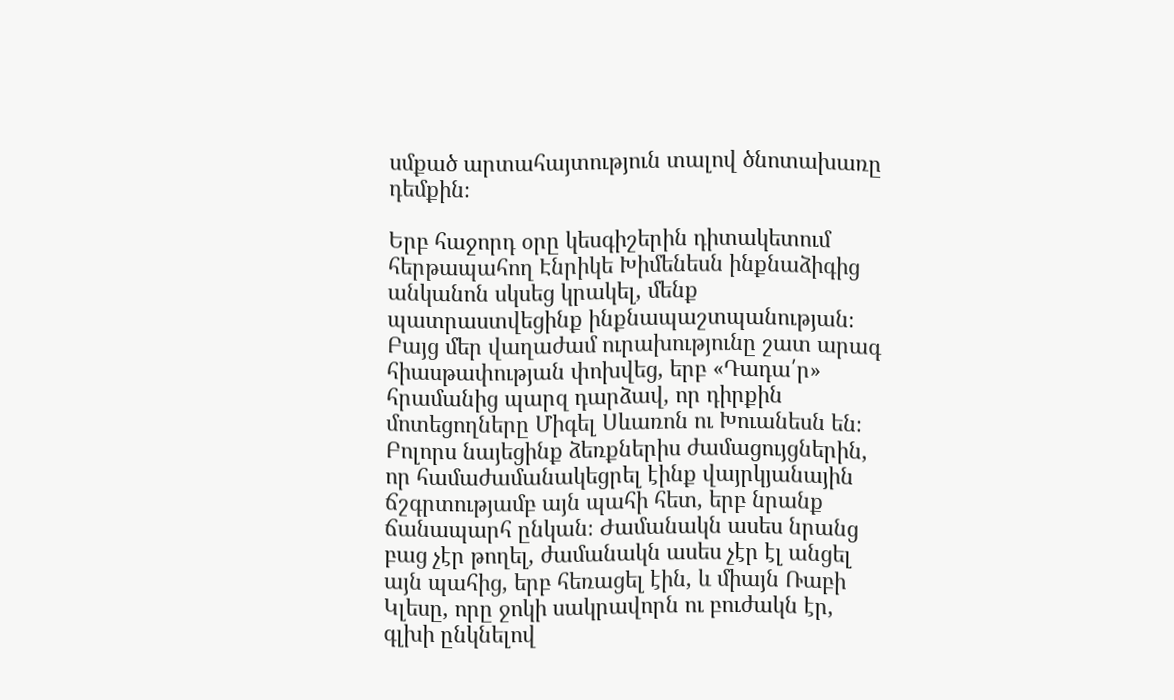սմքած արտահայտություն տալով ծնոտախառը դեմքին։

Երբ հաջորդ օրը կեսգիշերին դիտակետում հերթապահող Էնրիկե Խիմենեսն ինքնաձիգից անկանոն սկսեց կրակել, մենք պատրաստվեցինք ինքնապաշտպանության։ Բայց մեր վաղաժամ ուրախությունը շատ արագ հիասթափության փոխվեց, երբ «Դադա՛ր» հրամանից պարզ դարձավ, որ դիրքին մոտեցողները Միգել Սևառոն ու Խուանեսն են։
Բոլորս նայեցինք ձեռքներիս ժամացույցներին, որ համաժամանակեցրել էինք վայրկյանային ճշգրտությամբ այն պահի հետ, երբ նրանք ճանապարհ ընկան։ Ժամանակն ասես նրանց բաց չէր թողել, ժամանակն ասես չէր էլ անցել այն պահից, երբ հեռացել էին, և միայն Ռաբի Կլեսը, որը ջոկի սակրավորն ու բուժակն էր, գլխի ընկնելով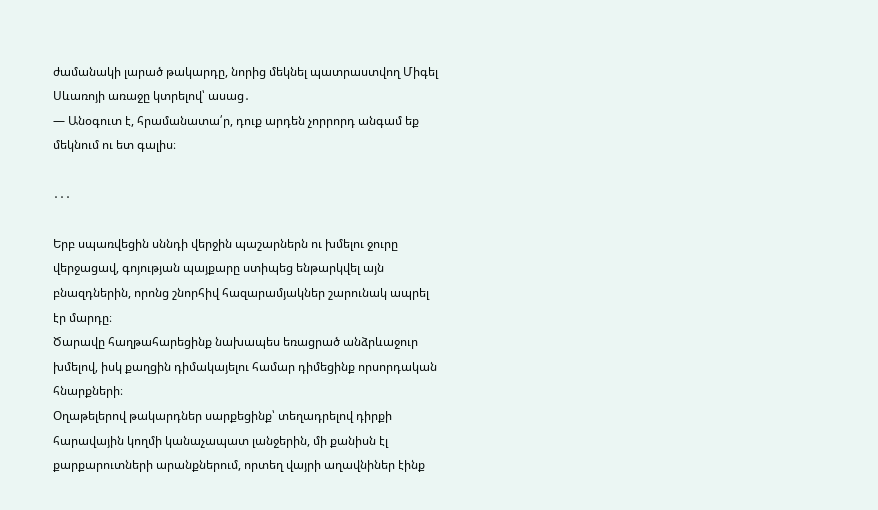ժամանակի լարած թակարդը, նորից մեկնել պատրաստվող Միգել Սևառոյի առաջը կտրելով՝ ասաց․
— Անօգուտ է, հրամանատա՛ր, դուք արդեն չորրորդ անգամ եք մեկնում ու ետ գալիս։

․․․

Երբ սպառվեցին սննդի վերջին պաշարներն ու խմելու ջուրը վերջացավ, գոյության պայքարը ստիպեց ենթարկվել այն բնազդներին, որոնց շնորհիվ հազարամյակներ շարունակ ապրել էր մարդը։
Ծարավը հաղթահարեցինք նախապես եռացրած անձրևաջուր խմելով, իսկ քաղցին դիմակայելու համար դիմեցինք որսորդական հնարքների։
Օղաթելերով թակարդներ սարքեցինք՝ տեղադրելով դիրքի հարավային կողմի կանաչապատ լանջերին, մի քանիսն էլ քարքարուտների արանքներում, որտեղ վայրի աղավնիներ էինք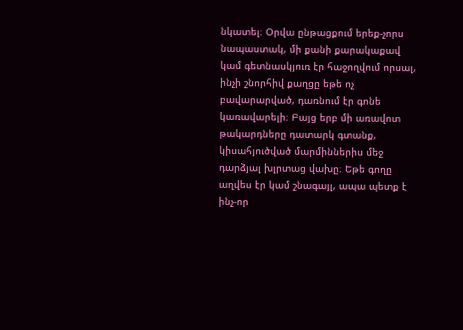նկատել։ Օրվա ընթացքում երեք-չորս նապաստակ, մի քանի քարակաքավ կամ գետնասկյուռ էր հաջողվում որսալ, ինչի շնորհիվ քաղցը եթե ոչ բավարարված, դառնում էր գոնե կառավարելի։ Բայց երբ մի առավոտ թակարդները դատարկ գտանք, կիսահյուծված մարմիններիս մեջ դարձյալ խլրտաց վախը։ Եթե գողը աղվես էր կամ շնագայլ, ապա պետք է ինչ-որ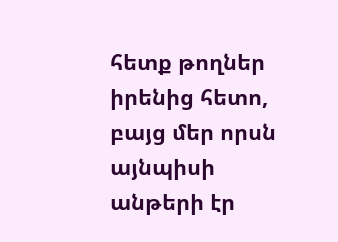հետք թողներ իրենից հետո, բայց մեր որսն այնպիսի անթերի էր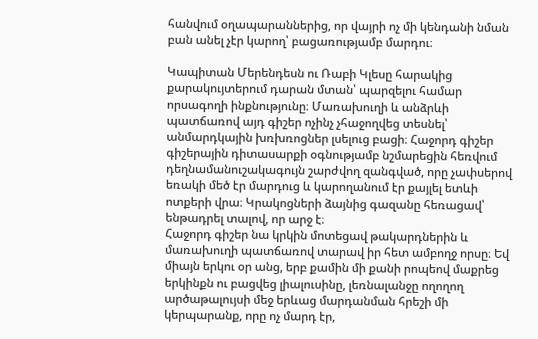հանվում օղապարաններից, որ վայրի ոչ մի կենդանի նման բան անել չէր կարող՝ բացառությամբ մարդու։

Կապիտան Մերենդեսն ու Ռաբի Կլեսը հարակից քարակույտերում դարան մտան՝ պարզելու համար որսագողի ինքնությունը։ Մառախուղի և անձրևի պատճառով այդ գիշեր ոչինչ չհաջողվեց տեսնել՝ անմարդկային խռխռոցներ լսելուց բացի։ Հաջորդ գիշեր գիշերային դիտասարքի օգնությամբ նշմարեցին հեռվում դեղնամանուշակագույն շարժվող զանգված, որը չափսերով եռակի մեծ էր մարդուց և կարողանում էր քայլել ետևի ոտքերի վրա։ Կրակոցների ձայնից գազանը հեռացավ՝ ենթադրել տալով, որ արջ է։
Հաջորդ գիշեր նա կրկին մոտեցավ թակարդներին և մառախուղի պատճառով տարավ իր հետ ամբողջ որսը։ Եվ միայն երկու օր անց, երբ քամին մի քանի րոպեով մաքրեց երկինքն ու բացվեց լիալուսինը, լեռնալանջը ողողող արծաթալույսի մեջ երևաց մարդանման հրեշի մի կերպարանք, որը ոչ մարդ էր,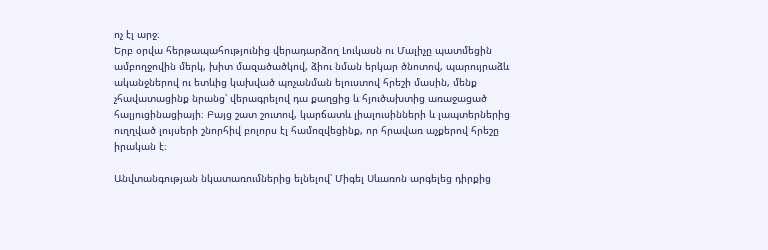ոչ էլ արջ։
Երբ օրվա հերթապահությունից վերադարձող Լուկասն ու Մալիչը պատմեցին ամբողջովին մերկ, խիտ մազածածկով, ձիու նման երկար ծնոտով, պարույրաձև ականջներով ու ետևից կախված պոչանման ելուստով հրեշի մասին, մենք չհավատացինք նրանց՝ վերագրելով դա քաղցից և հյուծախտից առաջացած հալյուցինացիայի։ Բայց շատ շուտով, կարճատև լիալուսինների և լապտերներից ուղղված լույսերի շնորհիվ բոլորս էլ համոզվեցինք, որ հրավառ աչքերով հրեշը իրական է։

Անվտանգության նկատառումներից ելնելով՝ Միգել Սևառոն արգելեց դիրքից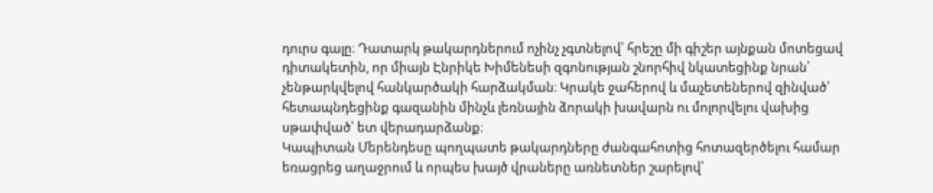դուրս գալը։ Դատարկ թակարդներում ոչինչ չգտնելով՝ հրեշը մի գիշեր այնքան մոտեցավ դիտակետին, որ միայն Էնրիկե Խիմենեսի զգոնության շնորհիվ նկատեցինք նրան՝ չենթարկվելով հանկարծակի հարձակման։ Կրակե ջահերով և մաչետեներով զինված՝ հետապնդեցինք գազանին մինչև լեռնային ձորակի խավարն ու մոլորվելու վախից սթափված՝ ետ վերադարձանք։
Կապիտան Մերենդեսը պողպատե թակարդները ժանգահոտից հոտազերծելու համար եռացրեց աղաջրում և որպես խայծ վրաները առնետներ շարելով՝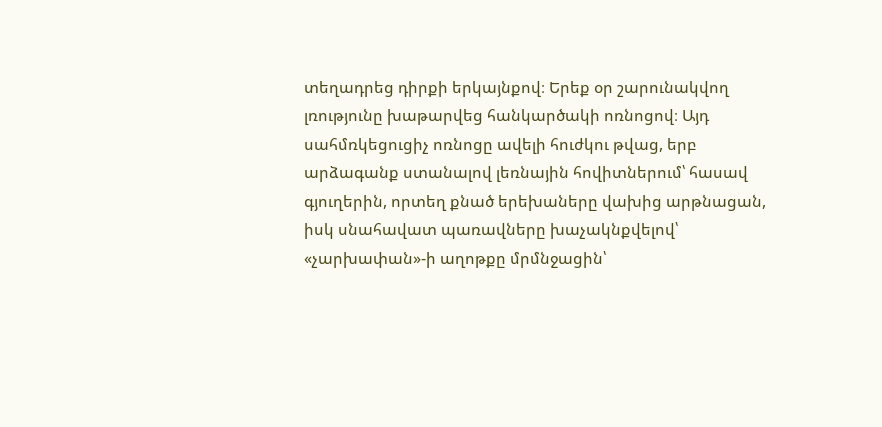տեղադրեց դիրքի երկայնքով։ Երեք օր շարունակվող լռությունը խաթարվեց հանկարծակի ոռնոցով։ Այդ սահմռկեցուցիչ ոռնոցը ավելի հուժկու թվաց, երբ արձագանք ստանալով լեռնային հովիտներում՝ հասավ գյուղերին, որտեղ քնած երեխաները վախից արթնացան, իսկ սնահավատ պառավները խաչակնքվելով՝ «չարխափան»-ի աղոթքը մրմնջացին՝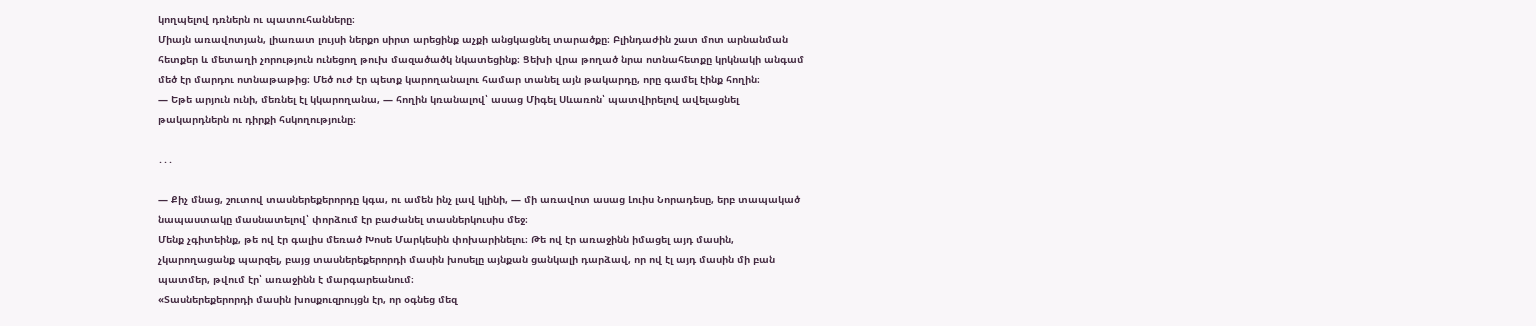կողպելով դռներն ու պատուհանները։
Միայն առավոտյան, լիառատ լույսի ներքո սիրտ արեցինք աչքի անցկացնել տարածքը։ Բլինդաժին շատ մոտ արնանման հետքեր և մետաղի չորություն ունեցող թուխ մազածածկ նկատեցինք։ Ցեխի վրա թողած նրա ոտնահետքը կրկնակի անգամ մեծ էր մարդու ոտնաթաթից։ Մեծ ուժ էր պետք կարողանալու համար տանել այն թակարդը, որը գամել էինք հողին։
— Եթե արյուն ունի, մեռնել էլ կկարողանա, — հողին կռանալով՝ ասաց Միգել Սևառոն՝ պատվիրելով ավելացնել թակարդներն ու դիրքի հսկողությունը։

․․․

— Քիչ մնաց, շուտով տասներեքերորդը կգա, ու ամեն ինչ լավ կլինի, — մի առավոտ ասաց Լուիս Նորադեսը, երբ տապակած նապաստակը մասնատելով՝ փորձում էր բաժանել տասներկուսիս մեջ։
Մենք չգիտեինք, թե ով էր գալիս մեռած Խոսե Մարկեսին փոխարինելու։ Թե ով էր առաջինն իմացել այդ մասին, չկարողացանք պարզել, բայց տասներեքերորդի մասին խոսելը այնքան ցանկալի դարձավ, որ ով էլ այդ մասին մի բան պատմեր, թվում էր՝ առաջինն է մարգարեանում։
«Տասներեքերորդի մասին խոսքուզրույցն էր, որ օգնեց մեզ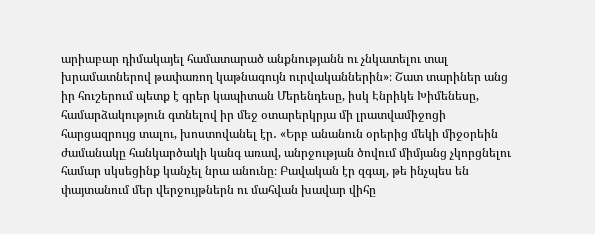արիաբար դիմակայել համատարած անքնությանն ու չնկատելու տալ խրամատներով թափառող կաթնագույն ուրվականներին»։ Շատ տարիներ անց իր հուշերում պետք է գրեր կապիտան Մերենդեսը, իսկ Էնրիկե Խիմենեսը, համարձակություն գտնելով իր մեջ օտարերկրյա մի լրատվամիջոցի հարցազրույց տալու, խոստովանել էր․ «Երբ անանուն օրերից մեկի միջօրեին ժամանակը հանկարծակի կանգ առավ, անրջության ծովում միմյանց չկորցնելու համար սկսեցինք կանչել նրա անունը։ Բավական էր զգալ, թե ինչպես են փայտանում մեր վերջույթներն ու մահվան խավար վիհը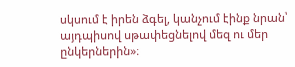սկսում է իրեն ձգել, կանչում էինք նրան՝ այդպիսով սթափեցնելով մեզ ու մեր ընկերներին»։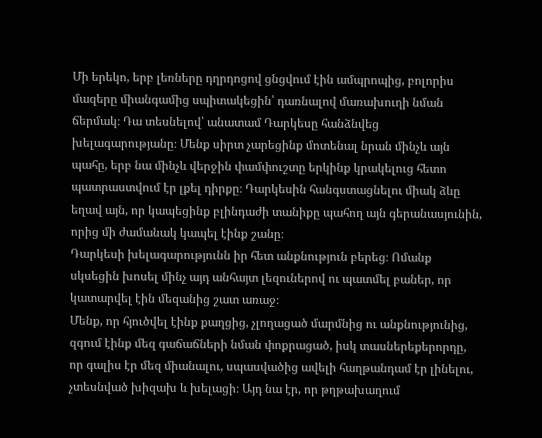Մի երեկո, երբ լեռները դղրդոցով ցնցվում էին ամպրոպից, բոլորիս մազերը միանգամից սպիտակեցին՝ դառնալով մառախուղի նման ճերմակ։ Դա տեսնելով՝ անատամ Դարկեսը հանձնվեց խելագարությանը։ Մենք սիրտ չարեցինք մոտենալ նրան մինչև այն պահը, երբ նա մինչև վերջին փամփուշտը երկինք կրակելուց հետո պատրաստվում էր լքել դիրքը։ Դարկեսին հանգստացնելու միակ ձևը եղավ այն, որ կապեցինք բլինդաժի տանիքը պահող այն գերանասյունին, որից մի ժամանակ կապել էինք շանը։
Դարկեսի խելագարությունն իր հետ անքնություն բերեց։ Ոմանք սկսեցին խոսել մինչ այդ անհայտ լեզուներով ու պատմել բաներ, որ կատարվել էին մեզանից շատ առաջ։
Մենք, որ հյուծվել էինք քաղցից, չլողացած մարմնից ու անքնությունից, զգում էինք մեզ գաճաճների նման փոքրացած, իսկ տասներեքերորդը, որ գալիս էր մեզ միանալու, սպասվածից ավելի հաղթանդամ էր լինելու, չտեսնված խիզախ և խելացի։ Այդ նա էր, որ թղթախաղում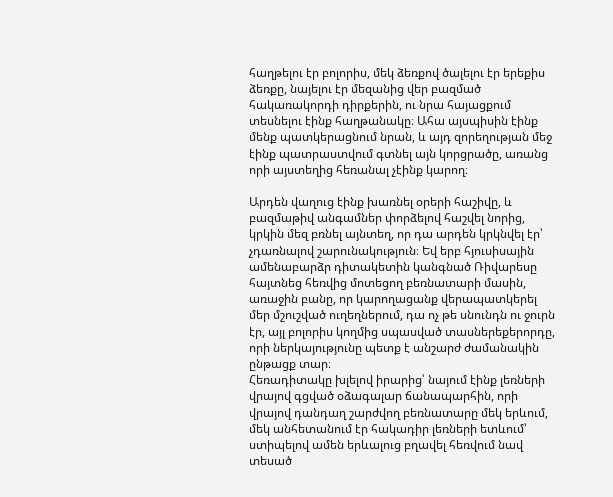հաղթելու էր բոլորիս, մեկ ձեռքով ծալելու էր երեքիս ձեռքը, նայելու էր մեզանից վեր բազմած հակառակորդի դիրքերին, ու նրա հայացքում տեսնելու էինք հաղթանակը։ Ահա այսպիսին էինք մենք պատկերացնում նրան, և այդ զորեղության մեջ էինք պատրաստվում գտնել այն կորցրածը, առանց որի այստեղից հեռանալ չէինք կարող։

Արդեն վաղուց էինք խառնել օրերի հաշիվը, և բազմաթիվ անգամներ փորձելով հաշվել նորից, կրկին մեզ բռնել այնտեղ, որ դա արդեն կրկնվել էր՝ չդառնալով շարունակություն։ Եվ երբ հյուսիսային ամենաբարձր դիտակետին կանգնած Ռիվարեսը հայտնեց հեռվից մոտեցող բեռնատարի մասին, առաջին բանը, որ կարողացանք վերապատկերել մեր մշուշված ուղեղներում, դա ոչ թե սնունդն ու ջուրն էր, այլ բոլորիս կողմից սպասված տասներեքերորդը, որի ներկայությունը պետք է անշարժ ժամանակին ընթացք տար։
Հեռադիտակը խլելով իրարից՝ նայում էինք լեռների վրայով գցված օձագալար ճանապարհին, որի վրայով դանդաղ շարժվող բեռնատարը մեկ երևում, մեկ անհետանում էր հակադիր լեռների ետևում՝ ստիպելով ամեն երևալուց բղավել հեռվում նավ տեսած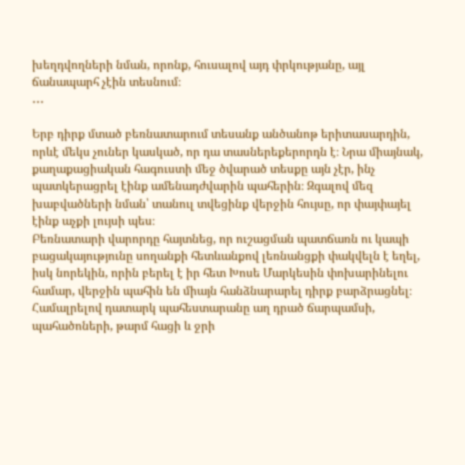խեղդվողների նման, որոնք, հուսալով այդ փրկությանը, այլ ճանապարհ չէին տեսնում։
․․․

Երբ դիրք մտած բեռնատարում տեսանք անծանոթ երիտասարդին, որևէ մեկս չուներ կասկած, որ դա տասներեքերորդն է։ Նրա միայնակ, քաղաքացիական հագուստի մեջ ծվարած տեսքը այն չէր, ինչ պատկերացրել էինք ամենադժվարին պահերին։ Զգալով մեզ խաբվածների նման՝ տանուլ տվեցինք վերջին հույսը, որ փայփայել էինք աչքի լույսի պես։
Բեռնատարի վարորդը հայտնեց, որ ուշացման պատճառն ու կապի բացակայությունը սողանքի հետևանքով լեռնանցքի փակվելն է եղել, իսկ նորեկին, որին բերել է իր հետ Խոսե Մարկեսին փոխարինելու համար, վերջին պահին են միայն հանձնարարել դիրք բարձրացնել։
Համալրելով դատարկ պահեստարանը աղ դրած ճարպամսի, պահածոների, թարմ հացի և ջրի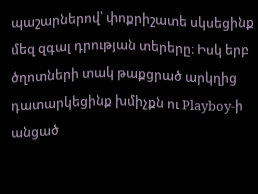պաշարներով՝ փոքրիշատե սկսեցինք մեզ զգալ դրության տերերը։ Իսկ երբ ծղոտների տակ թաքցրած արկղից դատարկեցինք խմիչքն ու Playboy-ի անցած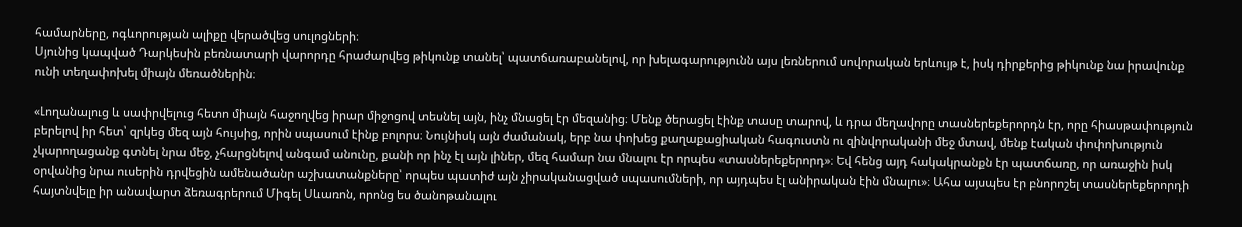համարները, ոգևորության ալիքը վերածվեց սուլոցների։
Սյունից կապված Դարկեսին բեռնատարի վարորդը հրաժարվեց թիկունք տանել՝ պատճառաբանելով, որ խելագարությունն այս լեռներում սովորական երևույթ է, իսկ դիրքերից թիկունք նա իրավունք ունի տեղափոխել միայն մեռածներին։

«Լողանալուց և սափրվելուց հետո միայն հաջողվեց իրար միջոցով տեսնել այն, ինչ մնացել էր մեզանից։ Մենք ծերացել էինք տասը տարով, և դրա մեղավորը տասներեքերորդն էր, որը հիասթափություն բերելով իր հետ՝ զրկեց մեզ այն հույսից, որին սպասում էինք բոլորս։ Նույնիսկ այն ժամանակ, երբ նա փոխեց քաղաքացիական հագուստն ու զինվորականի մեջ մտավ, մենք էական փոփոխություն չկարողացանք գտնել նրա մեջ, չհարցնելով անգամ անունը, քանի որ ինչ էլ այն լիներ, մեզ համար նա մնալու էր որպես «տասներեքերորդ»։ Եվ հենց այդ հակակրանքն էր պատճառը, որ առաջին իսկ օրվանից նրա ուսերին դրվեցին ամենածանր աշխատանքները՝ որպես պատիժ այն չիրականացված սպասումների, որ այդպես էլ անիրական էին մնալու»։ Ահա այսպես էր բնորոշել տասներեքերորդի հայտնվելը իր անավարտ ձեռագրերում Միգել Սևառոն, որոնց ես ծանոթանալու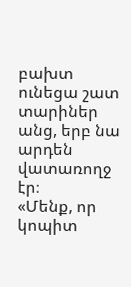բախտ ունեցա շատ տարիներ անց, երբ նա արդեն վատառողջ էր։
«Մենք, որ կոպիտ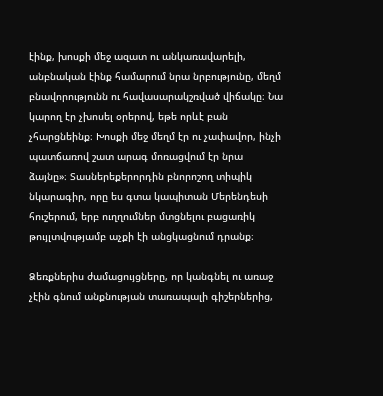էինք, խոսքի մեջ ազատ ու անկառավարելի, անբնական էինք համարում նրա նրբությունը, մեղմ բնավորությունն ու հավասարակշռված վիճակը։ Նա կարող էր չխոսել օրերով, եթե որևէ բան չհարցնեինք։ Խոսքի մեջ մեղմ էր ու չափավոր, ինչի պատճառով շատ արագ մոռացվում էր նրա ձայնը»։ Տասներեքերորդին բնորոշող տիպիկ նկարագիր, որը ես գտա կապիտան Մերենդեսի հուշերում, երբ ուղղումներ մտցնելու բացառիկ թույլտվությամբ աչքի էի անցկացնում դրանք։

Ձեռքներիս ժամացույցները, որ կանգնել ու առաջ չէին գնում անքնության տառապալի գիշերներից,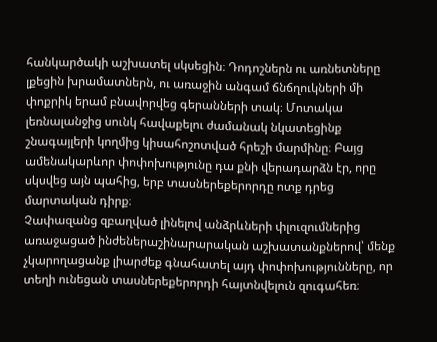հանկարծակի աշխատել սկսեցին։ Դոդոշներն ու առնետները լքեցին խրամատներն, ու առաջին անգամ ճնճղուկների մի փոքրիկ երամ բնավորվեց գերանների տակ։ Մոտակա լեռնալանջից սունկ հավաքելու ժամանակ նկատեցինք շնագայլերի կողմից կիսահոշոտված հրեշի մարմինը։ Բայց ամենակարևոր փոփոխությունը դա քնի վերադարձն էր, որը սկսվեց այն պահից, երբ տասներեքերորդը ոտք դրեց մարտական դիրք։
Չափազանց զբաղված լինելով անձրևների փլուզումներից առաջացած ինժեներաշինարարական աշխատանքներով՝ մենք չկարողացանք լիարժեք գնահատել այդ փոփոխությունները, որ տեղի ունեցան տասներեքերորդի հայտնվելուն զուգահեռ։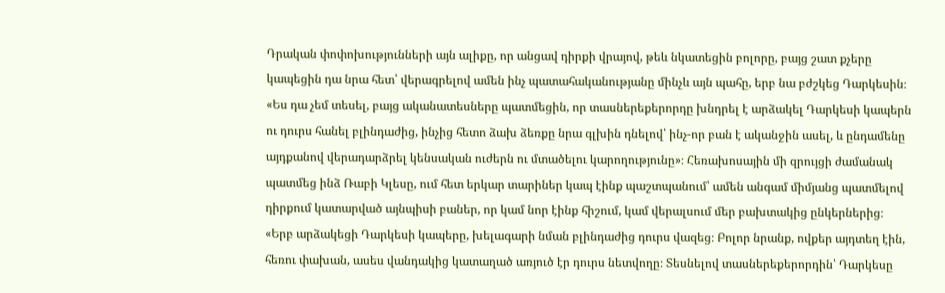Դրական փոփոխությունների այն ալիքը, որ անցավ դիրքի վրայով, թեև նկատեցին բոլորը, բայց շատ քչերը կապեցին դա նրա հետ՝ վերագրելով ամեն ինչ պատահականությանը մինչև այն պահը, երբ նա բժշկեց Դարկեսին։
«Ես դա չեմ տեսել, բայց ականատեսները պատմեցին, որ տասներեքերորդը խնդրել է արձակել Դարկեսի կապերն ու դուրս հանել բլինդաժից, ինչից հետո ձախ ձեռքը նրա գլխին դնելով՝ ինչ-որ բան է ականջին ասել, և ընդամենը այդքանով վերադարձրել կենսական ուժերն ու մտածելու կարողությունը»։ Հեռախոսային մի զրույցի ժամանակ պատմեց ինձ Ռաբի Կլեսը, ում հետ երկար տարիներ կապ էինք պաշտպանում՝ ամեն անգամ միմյանց պատմելով դիրքում կատարված այնպիսի բաներ, որ կամ նոր էինք հիշում, կամ վերալսում մեր բախտակից ընկերներից։
«Երբ արձակեցի Դարկեսի կապերը, խելագարի նման բլինդաժից դուրս վազեց։ Բոլոր նրանք, ովքեր այդտեղ էին, հեռու փախան, ասես վանդակից կատաղած առյուծ էր դուրս նետվողը։ Տեսնելով տասներեքերորդին՝ Դարկեսը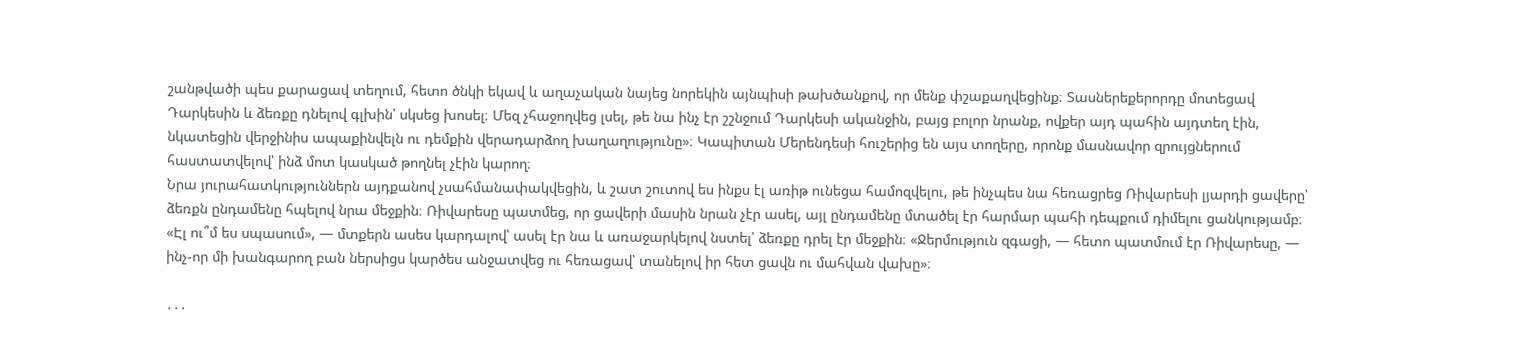շանթվածի պես քարացավ տեղում, հետո ծնկի եկավ և աղաչական նայեց նորեկին այնպիսի թախծանքով, որ մենք փշաքաղվեցինք։ Տասներեքերորդը մոտեցավ Դարկեսին և ձեռքը դնելով գլխին՝ սկսեց խոսել։ Մեզ չհաջողվեց լսել, թե նա ինչ էր շշնջում Դարկեսի ականջին, բայց բոլոր նրանք, ովքեր այդ պահին այդտեղ էին, նկատեցին վերջինիս ապաքինվելն ու դեմքին վերադարձող խաղաղությունը»։ Կապիտան Մերենդեսի հուշերից են այս տողերը, որոնք մասնավոր զրույցներում հաստատվելով՝ ինձ մոտ կասկած թողնել չէին կարող։
Նրա յուրահատկություններն այդքանով չսահմանափակվեցին, և շատ շուտով ես ինքս էլ առիթ ունեցա համոզվելու, թե ինչպես նա հեռացրեց Ռիվարեսի լյարդի ցավերը՝ ձեռքն ընդամենը հպելով նրա մեջքին։ Ռիվարեսը պատմեց, որ ցավերի մասին նրան չէր ասել, այլ ընդամենը մտածել էր հարմար պահի դեպքում դիմելու ցանկությամբ։ «Էլ ու՞մ ես սպասում», — մտքերն ասես կարդալով՝ ասել էր նա և առաջարկելով նստել՝ ձեռքը դրել էր մեջքին։ «Ջերմություն զգացի, — հետո պատմում էր Ռիվարեսը, — ինչ-որ մի խանգարող բան ներսիցս կարծես անջատվեց ու հեռացավ՝ տանելով իր հետ ցավն ու մահվան վախը»։

․․․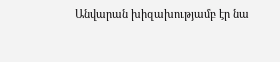Անվարան խիզախությամբ էր նա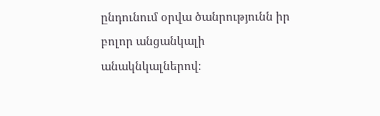ընդունում օրվա ծանրությունն իր բոլոր անցանկալի անակնկալներով։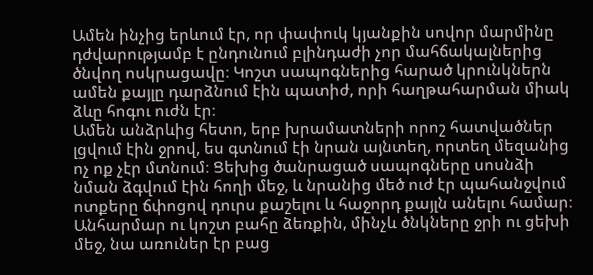Ամեն ինչից երևում էր, որ փափուկ կյանքին սովոր մարմինը դժվարությամբ է ընդունում բլինդաժի չոր մահճակալներից ծնվող ոսկրացավը։ Կոշտ սապոգներից հարած կրունկներն ամեն քայլը դարձնում էին պատիժ, որի հաղթահարման միակ ձևը հոգու ուժն էր։
Ամեն անձրևից հետո, երբ խրամատների որոշ հատվածներ լցվում էին ջրով, ես գտնում էի նրան այնտեղ, որտեղ մեզանից ոչ ոք չէր մտնում։ Ցեխից ծանրացած սապոգները սոսնձի նման ձգվում էին հողի մեջ, և նրանից մեծ ուժ էր պահանջվում ոտքերը ճփոցով դուրս քաշելու և հաջորդ քայլն անելու համար։ Անհարմար ու կոշտ բահը ձեռքին, մինչև ծնկները ջրի ու ցեխի մեջ, նա առուներ էր բաց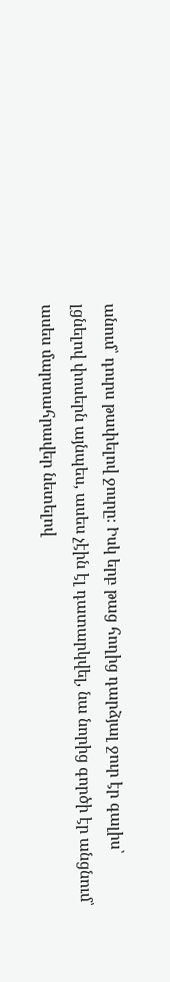անում՝ դուրս թափելով ջուրը։ Իսկ երբ թաց հողից դարձյալ ջուր էր գալիս՝ լցնելով փոսերն այնպես, ասես չէին էլ դատարկվել, նա նորից գործի էր անցնում՝ ասես մարտահրավեր նետելով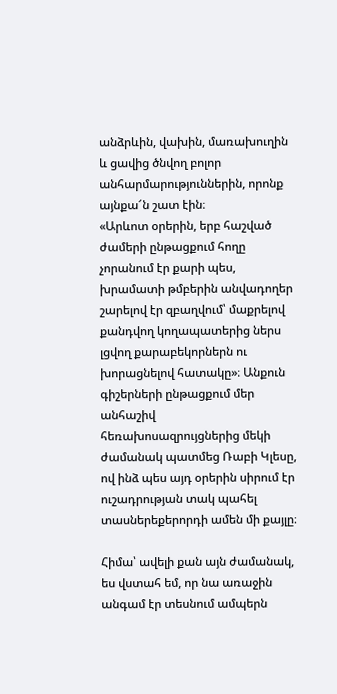անձրևին, վախին, մառախուղին և ցավից ծնվող բոլոր անհարմարություններին, որոնք այնքա՜ն շատ էին։
«Արևոտ օրերին, երբ հաշված ժամերի ընթացքում հողը չորանում էր քարի պես, խրամատի թմբերին անվադողեր շարելով էր զբաղվում՝ մաքրելով քանդվող կողապատերից ներս լցվող քարաբեկորներն ու խորացնելով հատակը»։ Անքուն գիշերների ընթացքում մեր անհաշիվ հեռախոսազրույցներից մեկի ժամանակ պատմեց Ռաբի Կլեսը, ով ինձ պես այդ օրերին սիրում էր ուշադրության տակ պահել տասներեքերորդի ամեն մի քայլը։

Հիմա՝ ավելի քան այն ժամանակ, ես վստահ եմ, որ նա առաջին անգամ էր տեսնում ամպերն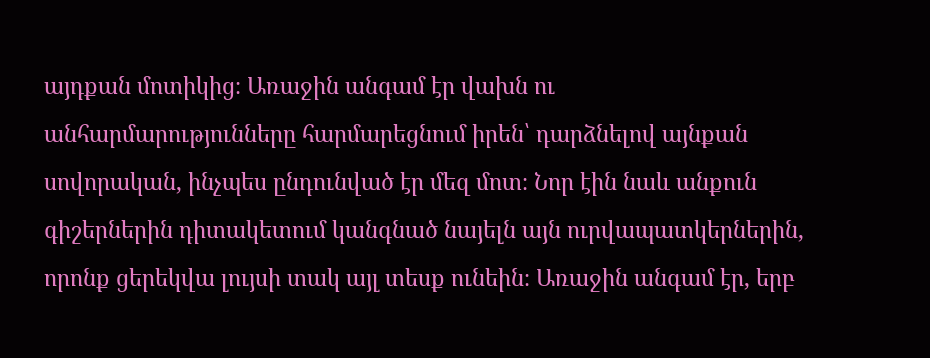այդքան մոտիկից։ Առաջին անգամ էր վախն ու անհարմարությունները հարմարեցնում իրեն՝ դարձնելով այնքան սովորական, ինչպես ընդունված էր մեզ մոտ։ Նոր էին նաև անքուն գիշերներին դիտակետում կանգնած նայելն այն ուրվապատկերներին, որոնք ցերեկվա լույսի տակ այլ տեսք ունեին։ Առաջին անգամ էր, երբ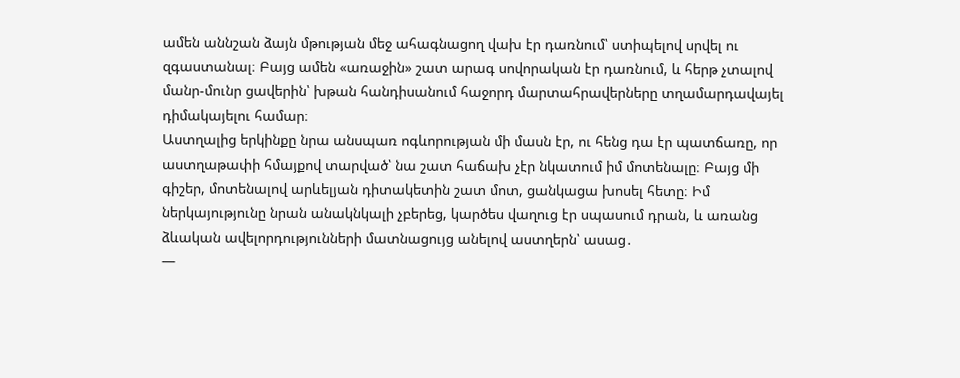ամեն աննշան ձայն մթության մեջ ահագնացող վախ էր դառնում՝ ստիպելով սրվել ու զգաստանալ։ Բայց ամեն «առաջին» շատ արագ սովորական էր դառնում, և հերթ չտալով մանր-մունր ցավերին՝ խթան հանդիսանում հաջորդ մարտահրավերները տղամարդավայել դիմակայելու համար։
Աստղալից երկինքը նրա անսպառ ոգևորության մի մասն էր, ու հենց դա էր պատճառը, որ աստղաթափի հմայքով տարված՝ նա շատ հաճախ չէր նկատում իմ մոտենալը։ Բայց մի գիշեր, մոտենալով արևելյան դիտակետին շատ մոտ, ցանկացա խոսել հետը։ Իմ ներկայությունը նրան անակնկալի չբերեց, կարծես վաղուց էր սպասում դրան, և առանց ձևական ավելորդությունների մատնացույց անելով աստղերն՝ ասաց․
—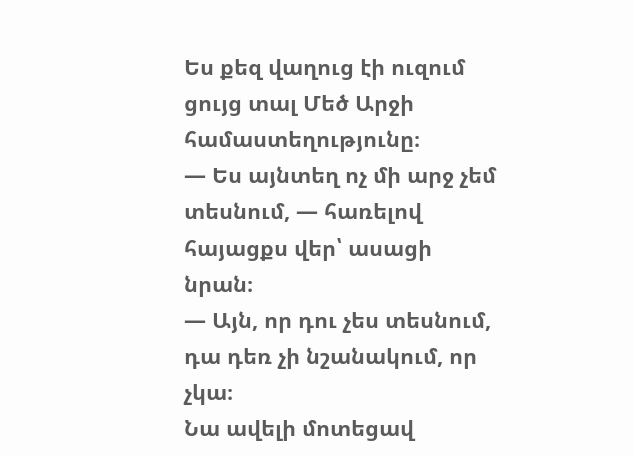Ես քեզ վաղուց էի ուզում ցույց տալ Մեծ Արջի համաստեղությունը։
— Ես այնտեղ ոչ մի արջ չեմ տեսնում, — հառելով հայացքս վեր՝ ասացի նրան։
— Այն, որ դու չես տեսնում, դա դեռ չի նշանակում, որ չկա։
Նա ավելի մոտեցավ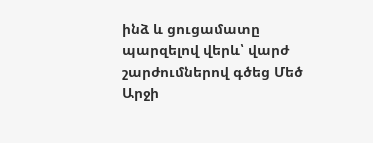ինձ և ցուցամատը պարզելով վերև՝ վարժ շարժումներով գծեց Մեծ Արջի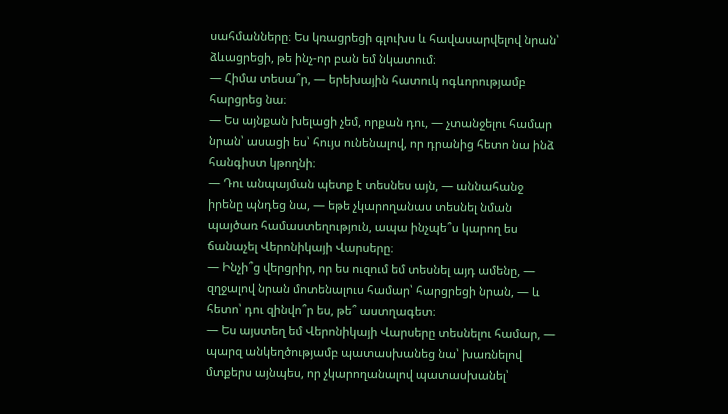սահմանները։ Ես կռացրեցի գլուխս և հավասարվելով նրան՝ ձևացրեցի, թե ինչ-որ բան եմ նկատում։
— Հիմա տեսա՞ր, — երեխային հատուկ ոգևորությամբ հարցրեց նա։
— Ես այնքան խելացի չեմ, որքան դու, — չտանջելու համար նրան՝ ասացի ես՝ հույս ունենալով, որ դրանից հետո նա ինձ հանգիստ կթողնի։
— Դու անպայման պետք է տեսնես այն, — աննահանջ իրենը պնդեց նա, — եթե չկարողանաս տեսնել նման պայծառ համաստեղություն, ապա ինչպե՞ս կարող ես ճանաչել Վերոնիկայի Վարսերը։
— Ինչի՞ց վերցրիր, որ ես ուզում եմ տեսնել այդ ամենը, — զղջալով նրան մոտենալուս համար՝ հարցրեցի նրան, — և հետո՝ դու զինվո՞ր ես, թե՞ աստղագետ։
— Ես այստեղ եմ Վերոնիկայի Վարսերը տեսնելու համար, — պարզ անկեղծությամբ պատասխանեց նա՝ խառնելով մտքերս այնպես, որ չկարողանալով պատասխանել՝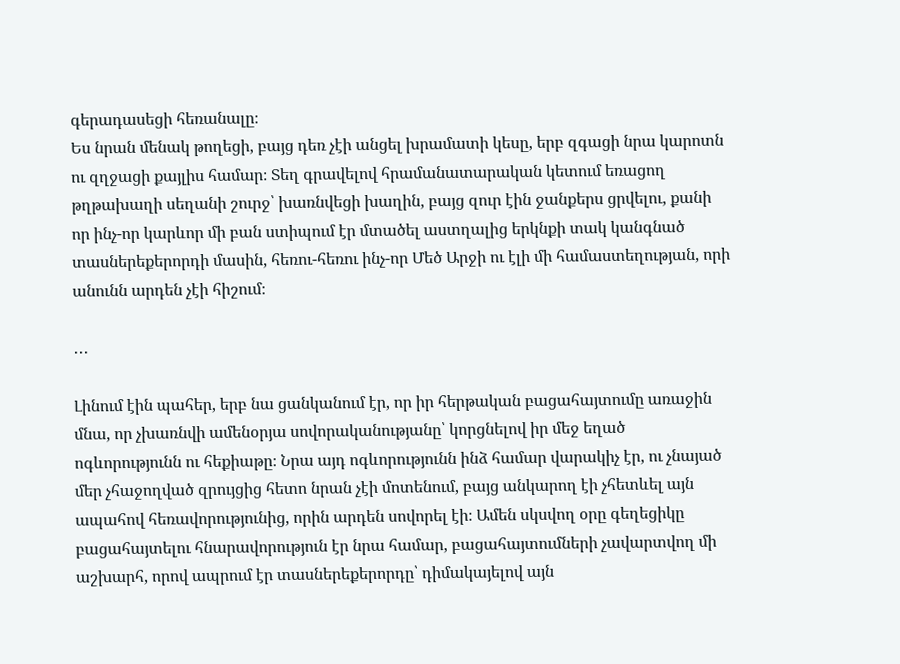գերադասեցի հեռանալը։
Ես նրան մենակ թողեցի, բայց դեռ չէի անցել խրամատի կեսը, երբ զգացի նրա կարոտն ու զղջացի քայլիս համար։ Տեղ գրավելով հրամանատարական կետում եռացող թղթախաղի սեղանի շուրջ՝ խառնվեցի խաղին, բայց զուր էին ջանքերս ցրվելու, քանի որ ինչ-որ կարևոր մի բան ստիպում էր մտածել աստղալից երկնքի տակ կանգնած տասներեքերորդի մասին, հեռու-հեռու ինչ-որ Մեծ Արջի ու էլի մի համաստեղության, որի անունն արդեն չէի հիշում։

․․․

Լինում էին պահեր, երբ նա ցանկանում էր, որ իր հերթական բացահայտումը առաջին մնա, որ չխառնվի ամենօրյա սովորականությանը՝ կորցնելով իր մեջ եղած ոգևորությունն ու հեքիաթը։ Նրա այդ ոգևորությունն ինձ համար վարակիչ էր, ու չնայած մեր չհաջողված զրույցից հետո նրան չէի մոտենում, բայց անկարող էի չհետևել այն ապահով հեռավորությունից, որին արդեն սովորել էի։ Ամեն սկսվող օրը գեղեցիկը բացահայտելու հնարավորություն էր նրա համար, բացահայտումների չավարտվող մի աշխարհ, որով ապրում էր տասներեքերորդը՝ դիմակայելով այն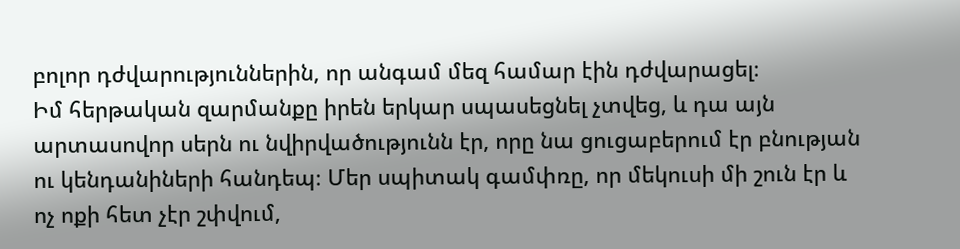բոլոր դժվարություններին, որ անգամ մեզ համար էին դժվարացել։
Իմ հերթական զարմանքը իրեն երկար սպասեցնել չտվեց, և դա այն արտասովոր սերն ու նվիրվածությունն էր, որը նա ցուցաբերում էր բնության ու կենդանիների հանդեպ։ Մեր սպիտակ գամփռը, որ մեկուսի մի շուն էր և ոչ ոքի հետ չէր շփվում,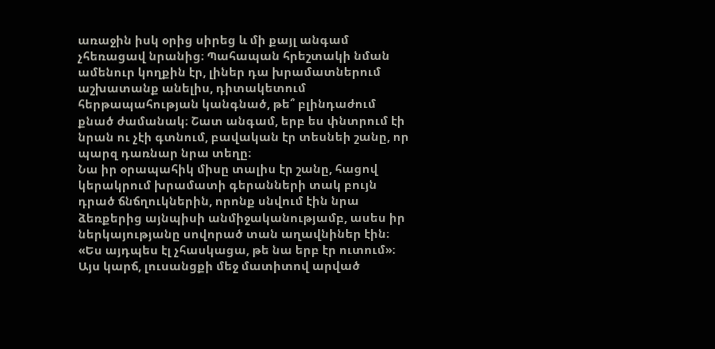առաջին իսկ օրից սիրեց և մի քայլ անգամ չհեռացավ նրանից։ Պահապան հրեշտակի նման ամենուր կողքին էր, լիներ դա խրամատներում աշխատանք անելիս, դիտակետում հերթապահության կանգնած, թե՞ բլինդաժում քնած ժամանակ։ Շատ անգամ, երբ ես փնտրում էի նրան ու չէի գտնում, բավական էր տեսնեի շանը, որ պարզ դառնար նրա տեղը։
Նա իր օրապահիկ միսը տալիս էր շանը, հացով կերակրում խրամատի գերանների տակ բույն դրած ճնճղուկներին, որոնք սնվում էին նրա ձեռքերից այնպիսի անմիջականությամբ, ասես իր ներկայությանը սովորած տան աղավնիներ էին։
«Ես այդպես էլ չհասկացա, թե նա երբ էր ուտում»։ Այս կարճ, լուսանցքի մեջ մատիտով արված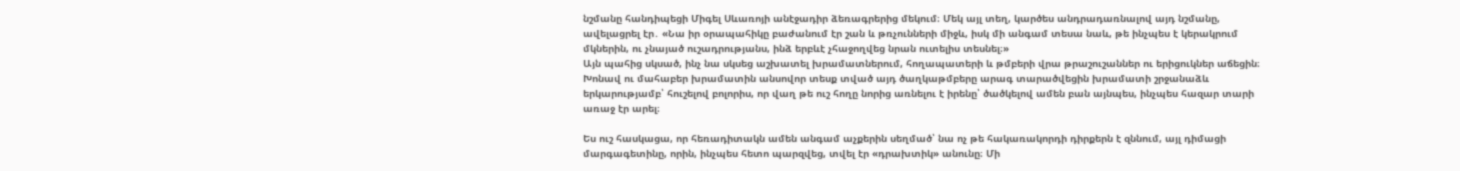նշմանը հանդիպեցի Միգել Սևառոյի անէջադիր ձեռագրերից մեկում։ Մեկ այլ տեղ, կարծես անդրադառնալով այդ նշմանը, ավելացրել էր․ «Նա իր օրապահիկը բաժանում էր շան և թռչունների միջև, իսկ մի անգամ տեսա նաև, թե ինչպես է կերակրում մկներին, ու չնայած ուշադրությանս, ինձ երբևէ չհաջողվեց նրան ուտելիս տեսնել։»
Այն պահից սկսած, ինչ նա սկսեց աշխատել խրամատներում, հողապատերի և թմբերի վրա թրաշուշաններ ու երիցուկներ աճեցին։ Խոնավ ու մահաբեր խրամատին անսովոր տեսք տված այդ ծաղկաթմբերը արագ տարածվեցին խրամատի շրջանաձև երկարությամբ՝ հուշելով բոլորիս, որ վաղ թե ուշ հողը նորից առնելու է իրենը՝ ծածկելով ամեն բան այնպես, ինչպես հազար տարի առաջ էր արել։

Ես ուշ հասկացա, որ հեռադիտակն ամեն անգամ աչքերին սեղմած՝ նա ոչ թե հակառակորդի դիրքերն է զննում, այլ դիմացի մարգագետինը, որին, ինչպես հետո պարզվեց, տվել էր «դրախտիկ» անունը։ Մի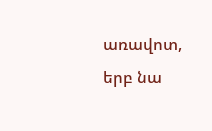առավոտ, երբ նա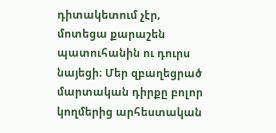դիտակետում չէր, մոտեցա քարաշեն պատուհանին ու դուրս նայեցի։ Մեր զբաղեցրած մարտական դիրքը բոլոր կողմերից արհեստական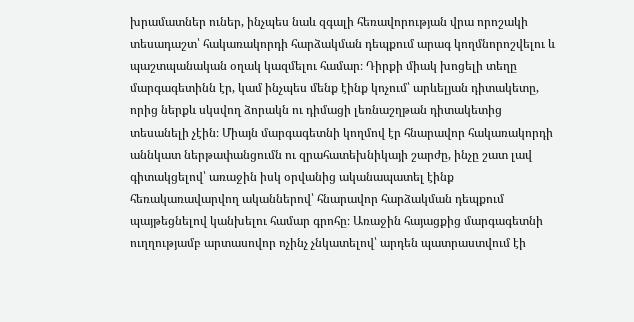խրամատներ ուներ, ինչպես նաև զգալի հեռավորության վրա որոշակի տեսադաշտ՝ հակառակորդի հարձակման դեպքում արագ կողմնորոշվելու և պաշտպանական օղակ կազմելու համար։ Դիրքի միակ խոցելի տեղը մարգագետինն էր, կամ ինչպես մենք էինք կոչում՝ արևելյան դիտակետը, որից ներքև սկսվող ձորակն ու դիմացի լեռնաշղթան դիտակետից տեսանելի չէին։ Միայն մարգագետնի կողմով էր հնարավոր հակառակորդի աննկատ ներթափանցումն ու զրահատեխնիկայի շարժը, ինչը շատ լավ գիտակցելով՝ առաջին իսկ օրվանից ականապատել էինք հեռակառավարվող ականներով՝ հնարավոր հարձակման դեպքում պայթեցնելով կանխելու համար գրոհը։ Առաջին հայացքից մարգագետնի ուղղությամբ արտասովոր ոչինչ չնկատելով՝ արդեն պատրաստվում էի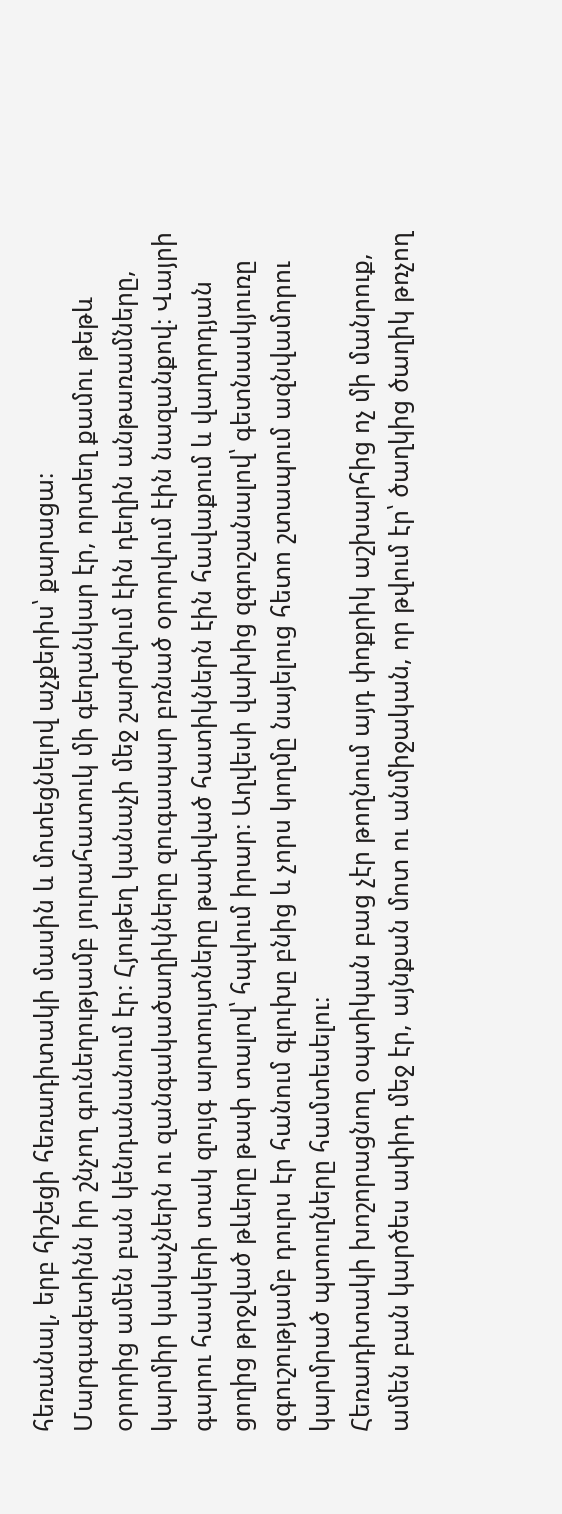հեռանալ, երբ հիշեցի հեռադիտակի մասին և մոտեցնելով աչքերիս՝ քարացա։
Մարգագետինն իր շնչող գունեղությամբ յուրահատուկ մի գեղանկար էր, որտեղ քամու թեթև օրորից ամեն բան կենդանանում էր։ Հյութեղ կանաչի մեջ շարժվում էին դեղին անթառամները, կարմիր կակաչներն ու զանգակածաղիկները զուգապար բռնած օրորվում էին նազանքով։ Վայրի գարու հասկերի տակ զույգ արտույտները թափված հատիկներն էին հավաքում և վաղորդյան ցողից թրջված թևերը թափ տալով՝ հպվում իրար։ Աղվեսի վախից զգուշանալով՝ գետնասկյուռը զգուշությամբ դուրս էր հանում գլուխը բնից և չորս կողմը նայելուց հետո շտապում ազնվամորու կարմրած պտուղները համտեսելու։
Հեռադիտակի խոշորացնող օպտիկան բաց չէր թողնում այդ փոքրիկ աշխարհից ոչ մի մանրուք, ամեն բան կարծես ափիդ մեջ էր, այնքան մոտ ու անմիջական, որ թվում էր՝ ծաղկից ծաղիկ թռչող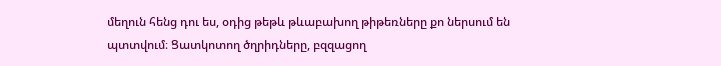մեղուն հենց դու ես, օդից թեթև թևաբախող թիթեռները քո ներսում են պտտվում։ Ցատկոտող ծղրիդները, բզզացող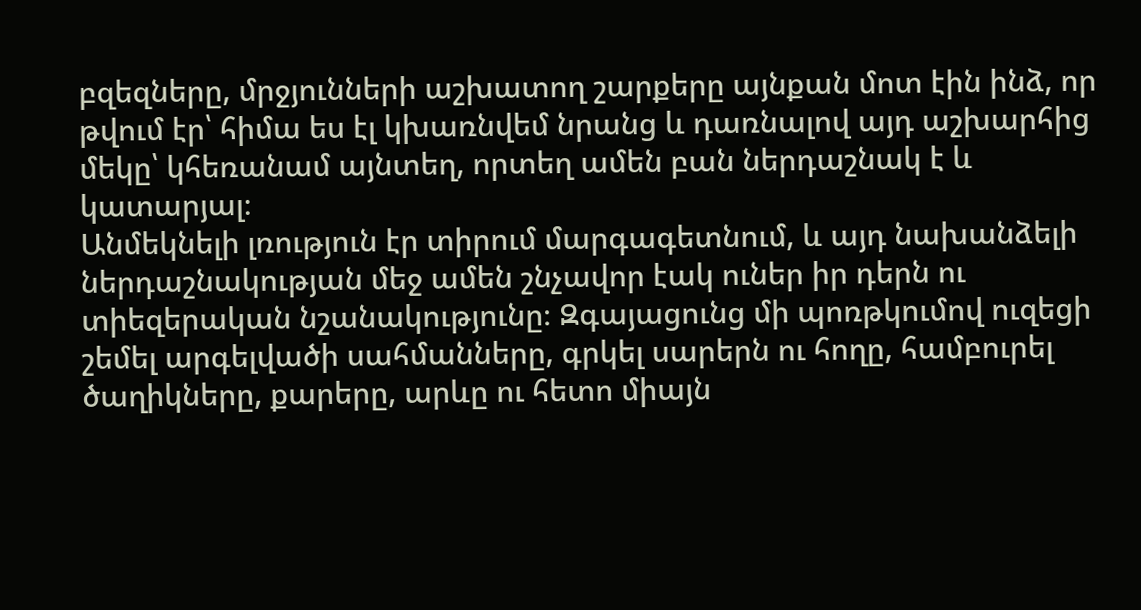բզեզները, մրջյունների աշխատող շարքերը այնքան մոտ էին ինձ, որ թվում էր՝ հիմա ես էլ կխառնվեմ նրանց և դառնալով այդ աշխարհից մեկը՝ կհեռանամ այնտեղ, որտեղ ամեն բան ներդաշնակ է և կատարյալ։
Անմեկնելի լռություն էր տիրում մարգագետնում, և այդ նախանձելի ներդաշնակության մեջ ամեն շնչավոր էակ ուներ իր դերն ու տիեզերական նշանակությունը։ Զգայացունց մի պոռթկումով ուզեցի շեմել արգելվածի սահմանները, գրկել սարերն ու հողը, համբուրել ծաղիկները, քարերը, արևը ու հետո միայն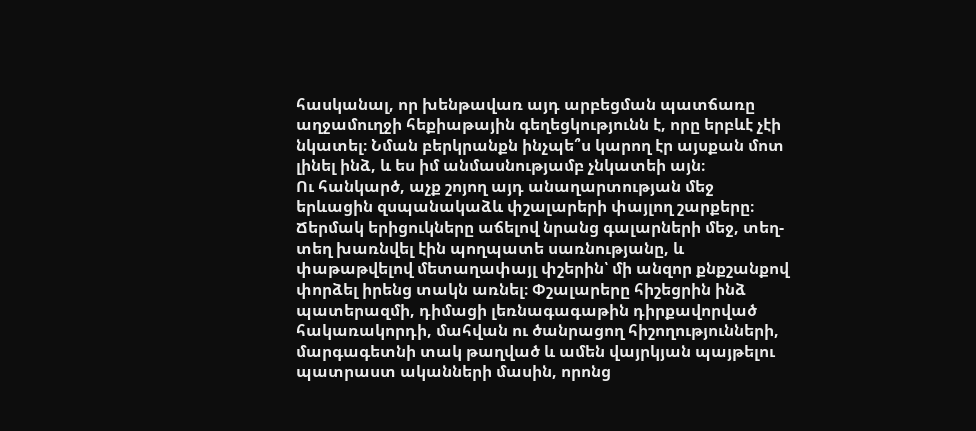հասկանալ, որ խենթավառ այդ արբեցման պատճառը աղջամուղջի հեքիաթային գեղեցկությունն է, որը երբևէ չէի նկատել։ Նման բերկրանքն ինչպե՞ս կարող էր այսքան մոտ լինել ինձ, և ես իմ անմասնությամբ չնկատեի այն։
Ու հանկարծ, աչք շոյող այդ անաղարտության մեջ երևացին զսպանակաձև փշալարերի փայլող շարքերը։ Ճերմակ երիցուկները աճելով նրանց գալարների մեջ, տեղ-տեղ խառնվել էին պողպատե սառնությանը, և փաթաթվելով մետաղափայլ փշերին՝ մի անզոր քնքշանքով փորձել իրենց տակն առնել։ Փշալարերը հիշեցրին ինձ պատերազմի, դիմացի լեռնագագաթին դիրքավորված հակառակորդի, մահվան ու ծանրացող հիշողությունների, մարգագետնի տակ թաղված և ամեն վայրկյան պայթելու պատրաստ ականների մասին, որոնց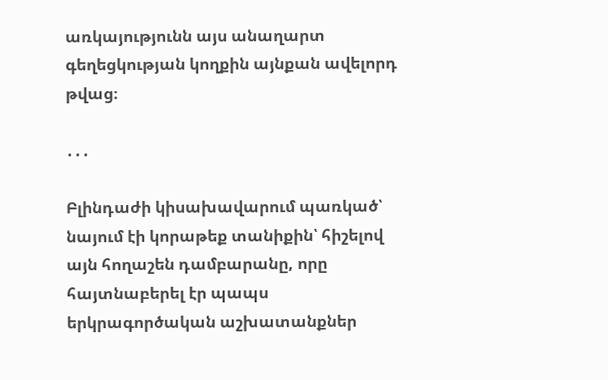առկայությունն այս անաղարտ գեղեցկության կողքին այնքան ավելորդ թվաց։

․․․

Բլինդաժի կիսախավարում պառկած՝ նայում էի կորաթեք տանիքին՝ հիշելով այն հողաշեն դամբարանը, որը հայտնաբերել էր պապս երկրագործական աշխատանքներ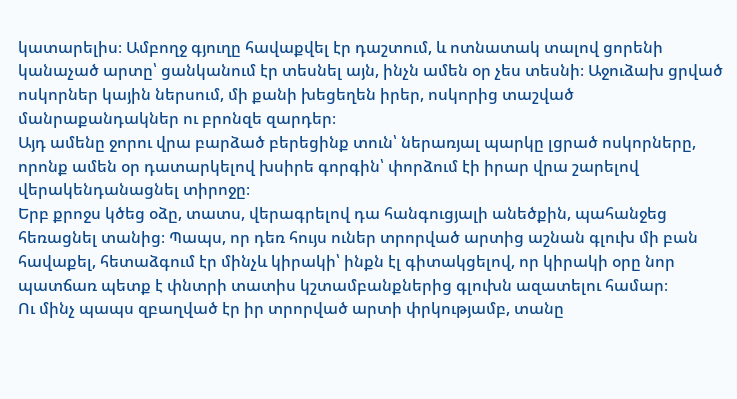կատարելիս։ Ամբողջ գյուղը հավաքվել էր դաշտում, և ոտնատակ տալով ցորենի կանաչած արտը՝ ցանկանում էր տեսնել այն, ինչն ամեն օր չես տեսնի։ Աջուձախ ցրված ոսկորներ կային ներսում, մի քանի խեցեղեն իրեր, ոսկորից տաշված մանրաքանդակներ ու բրոնզե զարդեր։
Այդ ամենը ջորու վրա բարձած բերեցինք տուն՝ ներառյալ պարկը լցրած ոսկորները, որոնք ամեն օր դատարկելով խսիրե գորգին՝ փորձում էի իրար վրա շարելով վերակենդանացնել տիրոջը։
Երբ քրոջս կծեց օձը, տատս, վերագրելով դա հանգուցյալի անեծքին, պահանջեց հեռացնել տանից։ Պապս, որ դեռ հույս ուներ տրորված արտից աշնան գլուխ մի բան հավաքել, հետաձգում էր մինչև կիրակի՝ ինքն էլ գիտակցելով, որ կիրակի օրը նոր պատճառ պետք է փնտրի տատիս կշտամբանքներից գլուխն ազատելու համար։
Ու մինչ պապս զբաղված էր իր տրորված արտի փրկությամբ, տանը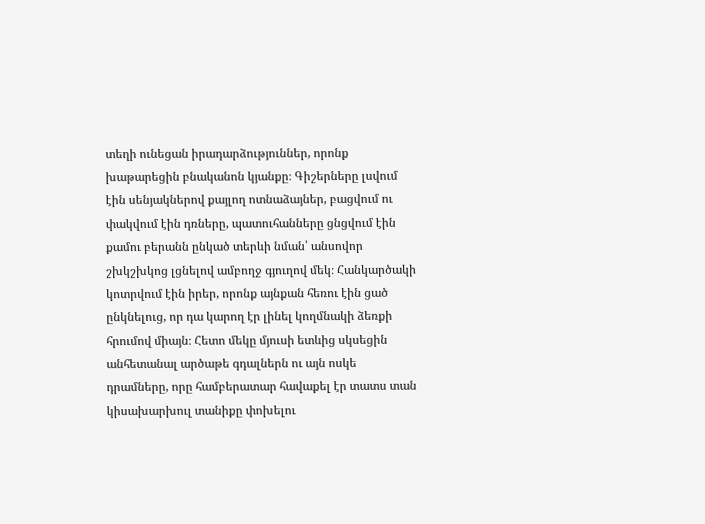տեղի ունեցան իրադարձություններ, որոնք խաթարեցին բնականոն կյանքը։ Գիշերները լսվում էին սենյակներով քայլող ոտնաձայներ, բացվում ու փակվում էին դռները, պատուհանները ցնցվում էին քամու բերանն ընկած տերևի նման՝ անսովոր շխկշխկոց լցնելով ամբողջ գյուղով մեկ։ Հանկարծակի կոտրվում էին իրեր, որոնք այնքան հեռու էին ցած ընկնելուց, որ դա կարող էր լինել կողմնակի ձեռքի հրումով միայն։ Հետո մեկը մյուսի ետևից սկսեցին անհետանալ արծաթե գդալներն ու այն ոսկե դրամները, որը համբերատար հավաքել էր տատս տան կիսախարխուլ տանիքը փոխելու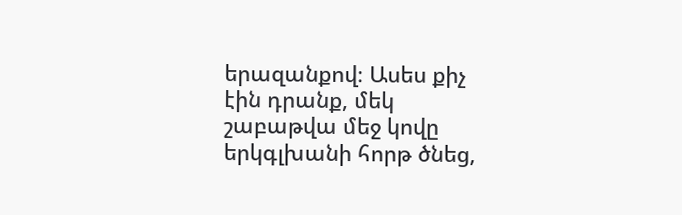երազանքով։ Ասես քիչ էին դրանք, մեկ շաբաթվա մեջ կովը երկգլխանի հորթ ծնեց,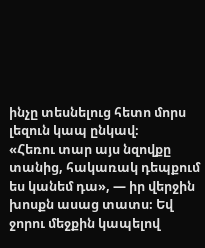ինչը տեսնելուց հետո մորս լեզուն կապ ընկավ։
«Հեռու տար այս նզովքը տանից, հակառակ դեպքում ես կանեմ դա», — իր վերջին խոսքն ասաց տատս։ Եվ ջորու մեջքին կապելով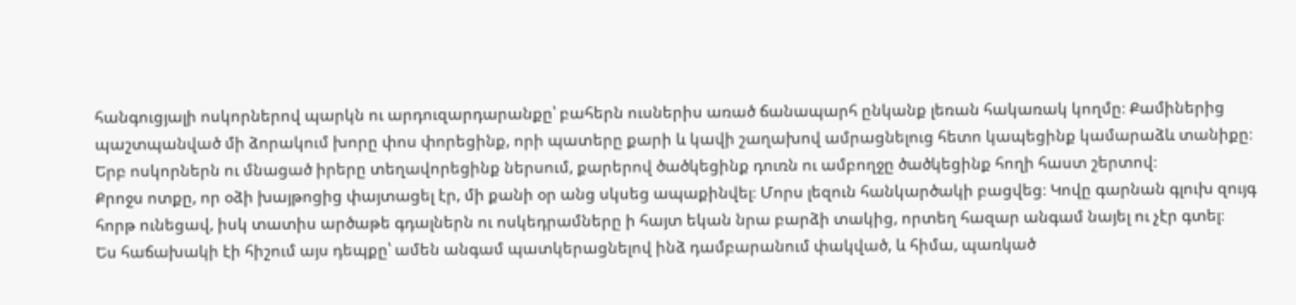հանգուցյալի ոսկորներով պարկն ու արդուզարդարանքը՝ բահերն ուսներիս առած ճանապարհ ընկանք լեռան հակառակ կողմը։ Քամիներից պաշտպանված մի ձորակում խորը փոս փորեցինք, որի պատերը քարի և կավի շաղախով ամրացնելուց հետո կապեցինք կամարաձև տանիքը։ Երբ ոսկորներն ու մնացած իրերը տեղավորեցինք ներսում, քարերով ծածկեցինք դուռն ու ամբողջը ծածկեցինք հողի հաստ շերտով։
Քրոջս ոտքը, որ օձի խայթոցից փայտացել էր, մի քանի օր անց սկսեց ապաքինվել։ Մորս լեզուն հանկարծակի բացվեց։ Կովը գարնան գլուխ զույգ հորթ ունեցավ, իսկ տատիս արծաթե գդալներն ու ոսկեդրամները ի հայտ եկան նրա բարձի տակից, որտեղ հազար անգամ նայել ու չէր գտել։
Ես հաճախակի էի հիշում այս դեպքը՝ ամեն անգամ պատկերացնելով ինձ դամբարանում փակված, և հիմա, պառկած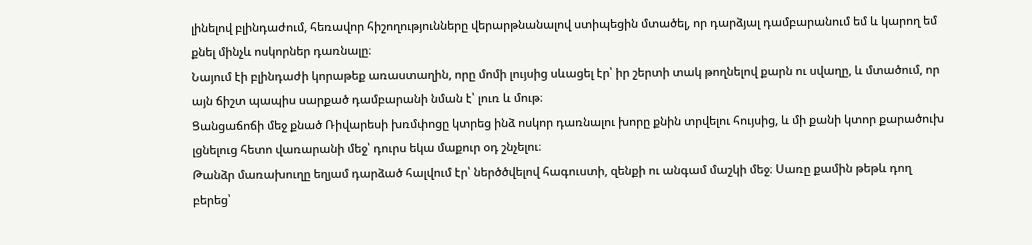լինելով բլինդաժում, հեռավոր հիշողությունները վերարթնանալով ստիպեցին մտածել, որ դարձյալ դամբարանում եմ և կարող եմ քնել մինչև ոսկորներ դառնալը։
Նայում էի բլինդաժի կորաթեք առաստաղին, որը մոմի լույսից սևացել էր՝ իր շերտի տակ թողնելով քարն ու սվաղը, և մտածում, որ այն ճիշտ պապիս սարքած դամբարանի նման է՝ լուռ և մութ։
Ցանցաճոճի մեջ քնած Ռիվարեսի խռմփոցը կտրեց ինձ ոսկոր դառնալու խորը քնին տրվելու հույսից, և մի քանի կտոր քարածուխ լցնելուց հետո վառարանի մեջ՝ դուրս եկա մաքուր օդ շնչելու։
Թանձր մառախուղը եղյամ դարձած հալվում էր՝ ներծծվելով հագուստի, զենքի ու անգամ մաշկի մեջ։ Սառը քամին թեթև դող բերեց՝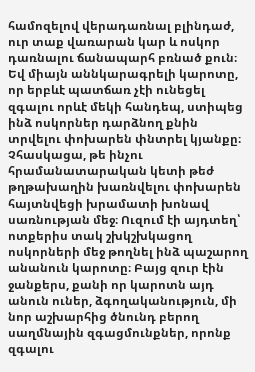համոզելով վերադառնալ բլինդաժ, ուր տաք վառարան կար և ոսկոր դառնալու ճանապարհ բռնած քուն։ Եվ միայն աննկարագրելի կարոտը, որ երբևէ պատճառ չէի ունեցել զգալու որևէ մեկի հանդեպ, ստիպեց ինձ ոսկորներ դարձնող քնին տրվելու փոխարեն փնտրել կյանքը։
Չհասկացա, թե ինչու հրամանատարական կետի թեժ թղթախաղին խառնվելու փոխարեն հայտնվեցի խրամատի խոնավ սառնության մեջ։ Ուզում էի այդտեղ՝ ոտքերիս տակ շխկշխկացող ոսկորների մեջ թողնել ինձ պաշարող անանուն կարոտը։ Բայց զուր էին ջանքերս, քանի որ կարոտն այդ անուն ուներ, ձգողականություն, մի նոր աշխարհից ծնունդ բերող սաղմնային զգացմունքներ, որոնք զգալու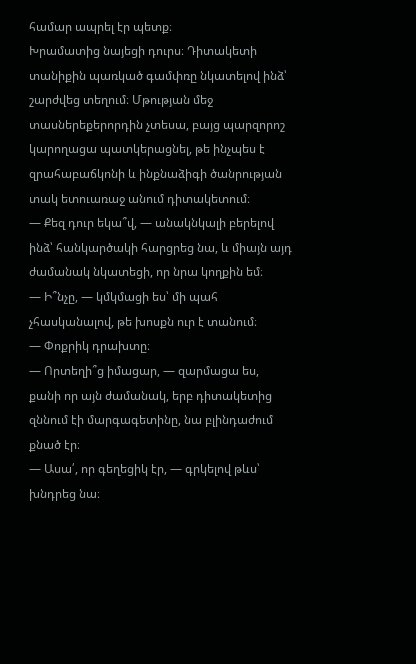համար ապրել էր պետք։
Խրամատից նայեցի դուրս։ Դիտակետի տանիքին պառկած գամփռը նկատելով ինձ՝ շարժվեց տեղում։ Մթության մեջ տասներեքերորդին չտեսա, բայց պարզորոշ կարողացա պատկերացնել, թե ինչպես է զրահաբաճկոնի և ինքնաձիգի ծանրության տակ ետուառաջ անում դիտակետում։
— Քեզ դուր եկա՞վ, — անակնկալի բերելով ինձ՝ հանկարծակի հարցրեց նա, և միայն այդ ժամանակ նկատեցի, որ նրա կողքին եմ։
— Ի՞նչը, — կմկմացի ես՝ մի պահ չհասկանալով, թե խոսքն ուր է տանում։
— Փոքրիկ դրախտը։
— Որտեղի՞ց իմացար, — զարմացա ես, քանի որ այն ժամանակ, երբ դիտակետից զննում էի մարգագետինը, նա բլինդաժում քնած էր։
— Ասա՛, որ գեղեցիկ էր, — գրկելով թևս՝ խնդրեց նա։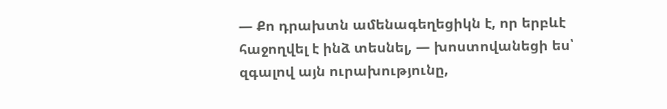— Քո դրախտն ամենագեղեցիկն է, որ երբևէ հաջողվել է ինձ տեսնել, — խոստովանեցի ես՝ զգալով այն ուրախությունը,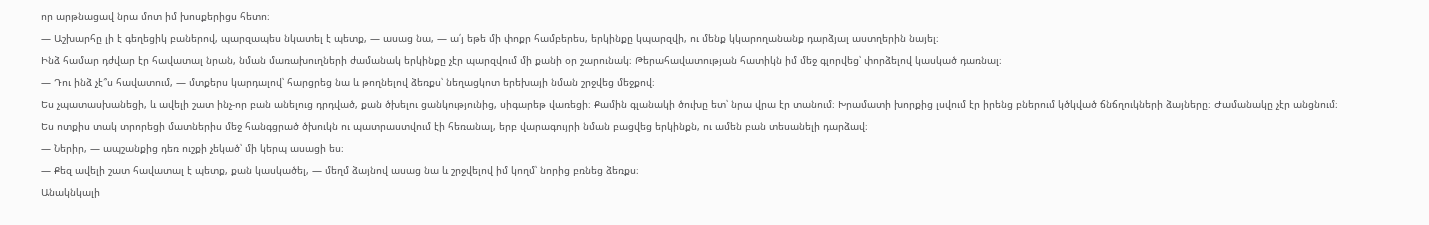որ արթնացավ նրա մոտ իմ խոսքերիցս հետո։
— Աշխարհը լի է գեղեցիկ բաներով, պարզապես նկատել է պետք, — ասաց նա, — ա՛յ եթե մի փոքր համբերես, երկինքը կպարզվի, ու մենք կկարողանանք դարձյալ աստղերին նայել։
Ինձ համար դժվար էր հավատալ նրան, նման մառախուղների ժամանակ երկինքը չէր պարզվում մի քանի օր շարունակ։ Թերահավատության հատիկն իմ մեջ գլորվեց՝ փորձելով կասկած դառնալ։
— Դու ինձ չէ՞ս հավատում, — մտքերս կարդալով՝ հարցրեց նա և թողնելով ձեռքս՝ նեղացկոտ երեխայի նման շրջվեց մեջքով։
Ես չպատասխանեցի, և ավելի շատ ինչ-որ բան անելուց դրդված, քան ծխելու ցանկությունից, սիգարեթ վառեցի։ Քամին գլանակի ծուխը ետ՝ նրա վրա էր տանում։ Խրամատի խորքից լսվում էր իրենց բներում կծկված ճնճղուկների ձայները։ Ժամանակը չէր անցնում։ Ես ոտքիս տակ տրորեցի մատներիս մեջ հանգցրած ծխուկն ու պատրաստվում էի հեռանալ, երբ վարագույրի նման բացվեց երկինքն, ու ամեն բան տեսանելի դարձավ։
— Ներիր, — ապշանքից դեռ ուշքի չեկած՝ մի կերպ ասացի ես։
— Քեզ ավելի շատ հավատալ է պետք, քան կասկածել, — մեղմ ձայնով ասաց նա և շրջվելով իմ կողմ՝ նորից բռնեց ձեռքս։
Անակնկալի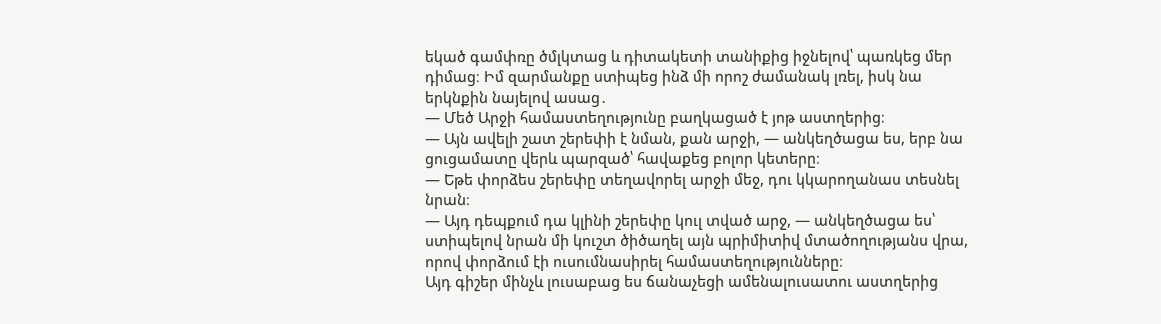եկած գամփռը ծմլկտաց և դիտակետի տանիքից իջնելով՝ պառկեց մեր դիմաց։ Իմ զարմանքը ստիպեց ինձ մի որոշ ժամանակ լռել, իսկ նա երկնքին նայելով ասաց․
— Մեծ Արջի համաստեղությունը բաղկացած է յոթ աստղերից։
— Այն ավելի շատ շերեփի է նման, քան արջի, — անկեղծացա ես, երբ նա ցուցամատը վերև պարզած՝ հավաքեց բոլոր կետերը։
— Եթե փորձես շերեփը տեղավորել արջի մեջ, դու կկարողանաս տեսնել նրան։
— Այդ դեպքում դա կլինի շերեփը կուլ տված արջ, — անկեղծացա ես՝ ստիպելով նրան մի կուշտ ծիծաղել այն պրիմիտիվ մտածողությանս վրա, որով փորձում էի ուսումնասիրել համաստեղությունները։
Այդ գիշեր մինչև լուսաբաց ես ճանաչեցի ամենալուսատու աստղերից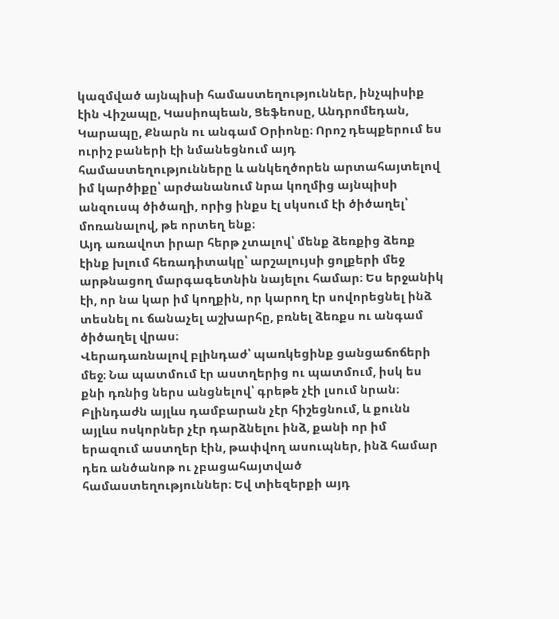կազմված այնպիսի համաստեղություններ, ինչպիսիք էին Վիշապը, Կասիոպեան, Ցեֆեոսը, Անդրոմեդան, Կարապը, Քնարն ու անգամ Օրիոնը։ Որոշ դեպքերում ես ուրիշ բաների էի նմանեցնում այդ համաստեղությունները և անկեղծորեն արտահայտելով իմ կարծիքը՝ արժանանում նրա կողմից այնպիսի անզուսպ ծիծաղի, որից ինքս էլ սկսում էի ծիծաղել՝ մոռանալով, թե որտեղ ենք։
Այդ առավոտ իրար հերթ չտալով՝ մենք ձեռքից ձեռք էինք խլում հեռադիտակը՝ արշալույսի ցոլքերի մեջ արթնացող մարգագետնին նայելու համար։ Ես երջանիկ էի, որ նա կար իմ կողքին, որ կարող էր սովորեցնել ինձ տեսնել ու ճանաչել աշխարհը, բռնել ձեռքս ու անգամ ծիծաղել վրաս։
Վերադառնալով բլինդաժ՝ պառկեցինք ցանցաճոճերի մեջ։ Նա պատմում էր աստղերից ու պատմում, իսկ ես քնի դռնից ներս անցնելով՝ գրեթե չէի լսում նրան։ Բլինդաժն այլևս դամբարան չէր հիշեցնում, և քունն այլևս ոսկորներ չէր դարձնելու ինձ, քանի որ իմ երազում աստղեր էին, թափվող ասուպներ, ինձ համար դեռ անծանոթ ու չբացահայտված համաստեղություններ։ Եվ տիեզերքի այդ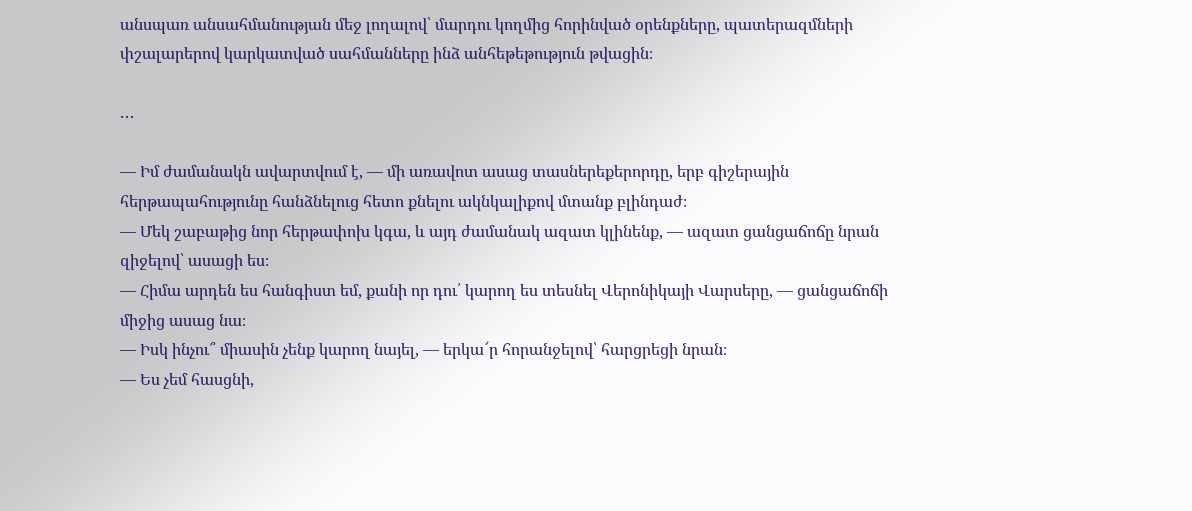անսպառ անսահմանության մեջ լողալով՝ մարդու կողմից հորինված օրենքները, պատերազմների փշալարերով կարկատված սահմանները ինձ անհեթեթություն թվացին։

․․․

— Իմ ժամանակն ավարտվում է, — մի առավոտ ասաց տասներեքերորդը, երբ գիշերային հերթապահությունը հանձնելուց հետո քնելու ակնկալիքով մտանք բլինդաժ։
— Մեկ շաբաթից նոր հերթափոխ կգա, և այդ ժամանակ ազատ կլինենք, — ազատ ցանցաճոճը նրան զիջելով՝ ասացի ես։
— Հիմա արդեն ես հանգիստ եմ, քանի որ դու՛ կարող ես տեսնել Վերոնիկայի Վարսերը, — ցանցաճոճի միջից ասաց նա։
— Իսկ ինչու՞ միասին չենք կարող նայել, — երկա՜ր հորանջելով՝ հարցրեցի նրան։
— Ես չեմ հասցնի,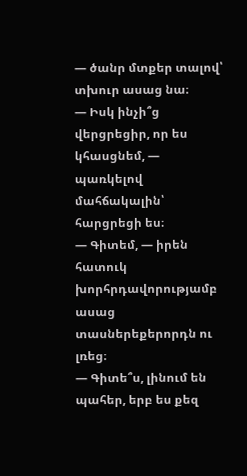— ծանր մտքեր տալով՝ տխուր ասաց նա։
— Իսկ ինչի՞ց վերցրեցիր, որ ես կհասցնեմ, — պառկելով մահճակալին՝ հարցրեցի ես։
— Գիտեմ, — իրեն հատուկ խորհրդավորությամբ ասաց տասներեքերորդն ու լռեց։
— Գիտե՞ս, լինում են պահեր, երբ ես քեզ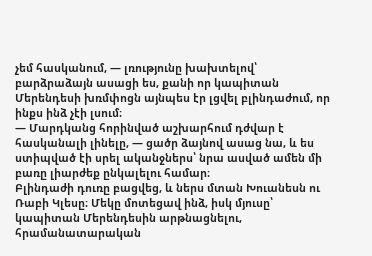չեմ հասկանում, — լռությունը խախտելով՝ բարձրաձայն ասացի ես, քանի որ կապիտան Մերենդեսի խռմփոցն այնպես էր լցվել բլինդաժում, որ ինքս ինձ չէի լսում։
— Մարդկանց հորինված աշխարհում դժվար է հասկանալի լինելը, — ցածր ձայնով ասաց նա, և ես ստիպված էի սրել ականջներս՝ նրա ասված ամեն մի բառը լիարժեք ընկալելու համար։
Բլինդաժի դուռը բացվեց, և ներս մտան Խուանեսն ու Ռաբի Կլեսը։ Մեկը մոտեցավ ինձ, իսկ մյուսը՝ կապիտան Մերենդեսին արթնացնելու, հրամանատարական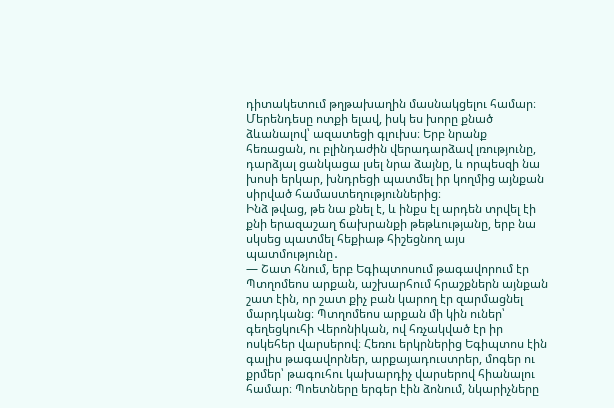դիտակետում թղթախաղին մասնակցելու համար։ Մերենդեսը ոտքի ելավ, իսկ ես խորը քնած ձևանալով՝ ազատեցի գլուխս։ Երբ նրանք հեռացան, ու բլինդաժին վերադարձավ լռությունը, դարձյալ ցանկացա լսել նրա ձայնը, և որպեսզի նա խոսի երկար, խնդրեցի պատմել իր կողմից այնքան սիրված համաստեղություններից։
Ինձ թվաց, թե նա քնել է, և ինքս էլ արդեն տրվել էի քնի երազաշաղ ճախրանքի թեթևությանը, երբ նա սկսեց պատմել հեքիաթ հիշեցնող այս պատմությունը․
— Շատ հնում, երբ Եգիպտոսում թագավորում էր Պտղոմեոս արքան, աշխարհում հրաշքներն այնքան շատ էին, որ շատ քիչ բան կարող էր զարմացնել մարդկանց։ Պտղոմեոս արքան մի կին ուներ՝ գեղեցկուհի Վերոնիկան, ով հռչակված էր իր ոսկեհեր վարսերով։ Հեռու երկրներից Եգիպտոս էին գալիս թագավորներ, արքայադուստրեր, մոգեր ու քրմեր՝ թագուհու կախարդիչ վարսերով հիանալու համար։ Պոետները երգեր էին ձոնում, նկարիչները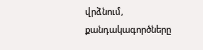վրձնում, քանդակագործները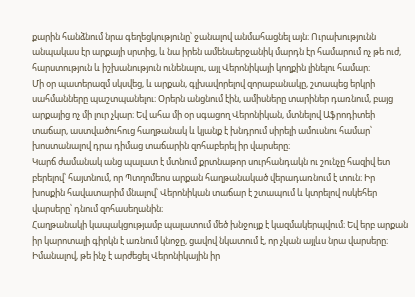քարին հանձնում նրա գեղեցկությունը՝ ջանալով անմահացնել այն։ Ուրախությունն անպակաս էր արքայի սրտից, և նա իրեն ամենաերջանիկ մարդն էր համարում ոչ թե ուժ, հարստություն և իշխանություն ունենալու, այլ Վերոնիկայի կողքին լինելու համար։
Մի օր պատերազմ սկսվեց, և արքան, գլխավորելով զորաբանակը, շտապեց երկրի սահմանները պաշտպանելու։ Օրերն անցնում էին, ամիսները տարիներ դառնում, բայց արքայից ոչ մի լուր չկար։ Եվ ահա մի օր սգացող Վերոնիկան, մտնելով Աֆրոդիտեի տաճար, աստվածուհուց հաղթանակ և կյանք է խնդրում սիրելի ամուսնու համար՝ խոստանալով դրա դիմաց տաճարին զոհաբերել իր վարսերը։
Կարճ ժամանակ անց պալատ է մտնում քրտնաթոր սուրհանդակն ու շունչը հազիվ ետ բերելով՝ հայտնում, որ Պտղոմեոս արքան հաղթանակած վերադառնում է տուն։ Իր խոսքին հավատարիմ մնալով՝ Վերոնիկան տաճար է շտապում և կտրելով ոսկեհեր վարսերը՝ դնում զոհասեղանին։
Հաղթանակի կապակցությամբ պալատում մեծ խնջույք է կազմակերպվում։ Եվ երբ արքան իր կարոտալի գիրկն է առնում կնոջը, ցավով նկատում է, որ չկան այլևս նրա վարսերը։ Իմանալով, թե ինչ է արժեցել Վերոնիկային իր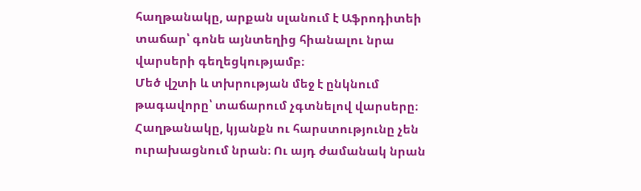հաղթանակը, արքան սլանում է Աֆրոդիտեի տաճար՝ գոնե այնտեղից հիանալու նրա վարսերի գեղեցկությամբ։
Մեծ վշտի և տխրության մեջ է ընկնում թագավորը՝ տաճարում չգտնելով վարսերը։ Հաղթանակը, կյանքն ու հարստությունը չեն ուրախացնում նրան։ Ու այդ ժամանակ նրան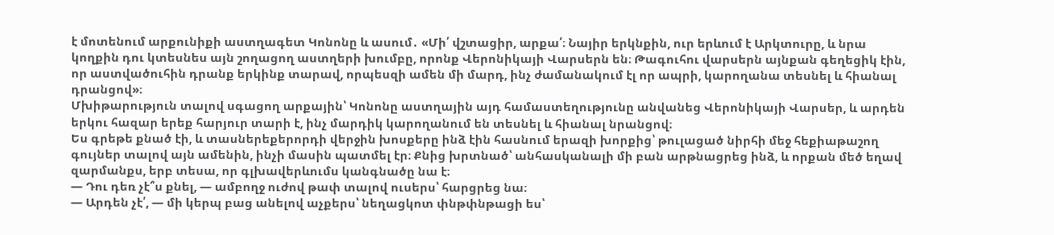է մոտենում արքունիքի աստղագետ Կոնոնը և ասում․ «Մի՛ վշտացիր, արքա՛։ Նայիր երկնքին, ուր երևում է Արկտուրը, և նրա կողքին դու կտեսնես այն շողացող աստղերի խումբը, որոնք Վերոնիկայի Վարսերն են։ Թագուհու վարսերն այնքան գեղեցիկ էին, որ աստվածուհին դրանք երկինք տարավ, որպեսզի ամեն մի մարդ, ինչ ժամանակում էլ որ ապրի, կարողանա տեսնել և հիանալ դրանցով»։
Մխիթարություն տալով սգացող արքային՝ Կոնոնը աստղային այդ համաստեղությունը անվանեց Վերոնիկայի Վարսեր, և արդեն երկու հազար երեք հարյուր տարի է, ինչ մարդիկ կարողանում են տեսնել և հիանալ նրանցով։
Ես գրեթե քնած էի, և տասներեքերորդի վերջին խոսքերը ինձ էին հասնում երազի խորքից՝ թուլացած նիրհի մեջ հեքիաթաշող գույներ տալով այն ամենին, ինչի մասին պատմել էր։ Քնից խրտնած՝ անհասկանալի մի բան արթնացրեց ինձ, և որքան մեծ եղավ զարմանքս, երբ տեսա, որ գլխավերևումս կանգնածը նա է։
— Դու դեռ չէ՞ս քնել, — ամբողջ ուժով թափ տալով ուսերս՝ հարցրեց նա։
— Արդեն չէ՛, — մի կերպ բաց անելով աչքերս՝ նեղացկոտ փնթփնթացի ես՝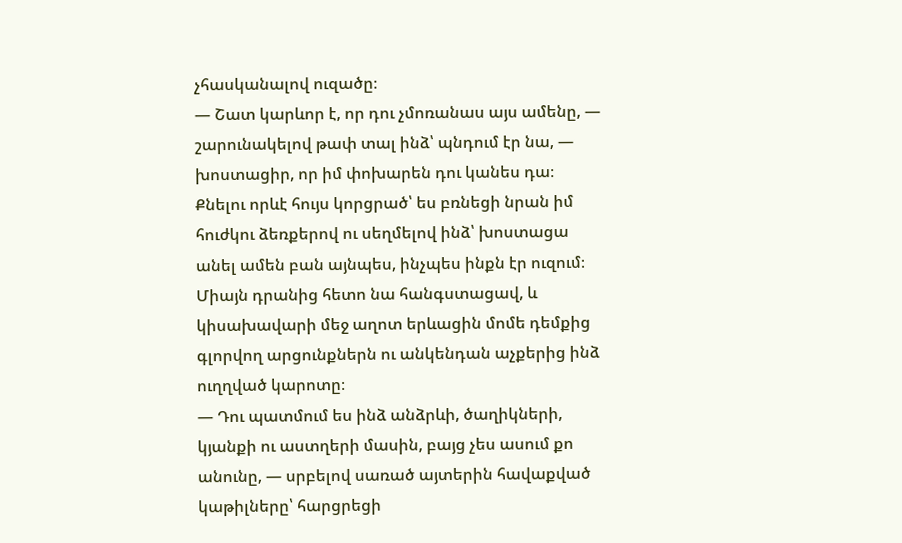չհասկանալով ուզածը։
— Շատ կարևոր է, որ դու չմոռանաս այս ամենը, — շարունակելով թափ տալ ինձ՝ պնդում էր նա, — խոստացիր, որ իմ փոխարեն դու կանես դա։
Քնելու որևէ հույս կորցրած՝ ես բռնեցի նրան իմ հուժկու ձեռքերով ու սեղմելով ինձ՝ խոստացա անել ամեն բան այնպես, ինչպես ինքն էր ուզում։ Միայն դրանից հետո նա հանգստացավ, և կիսախավարի մեջ աղոտ երևացին մոմե դեմքից գլորվող արցունքներն ու անկենդան աչքերից ինձ ուղղված կարոտը։
— Դու պատմում ես ինձ անձրևի, ծաղիկների, կյանքի ու աստղերի մասին, բայց չես ասում քո անունը, — սրբելով սառած այտերին հավաքված կաթիլները՝ հարցրեցի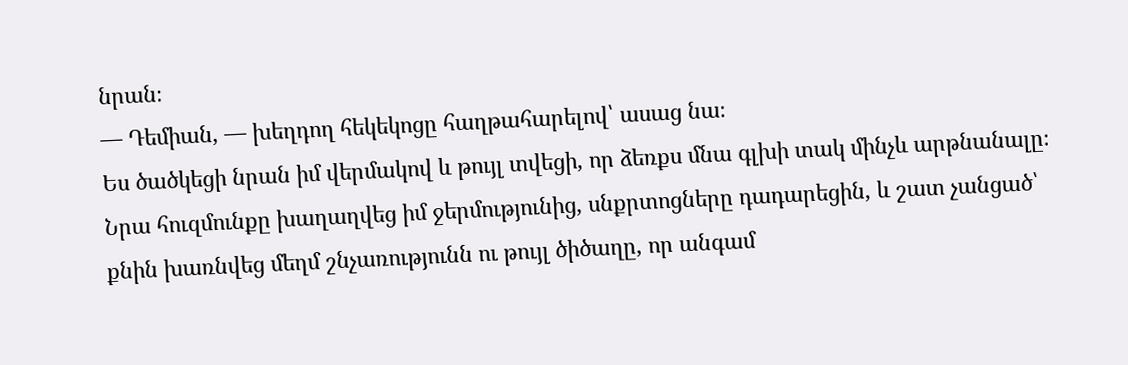նրան։
— Դեմիան, — խեղդող հեկեկոցը հաղթահարելով՝ ասաց նա։
Ես ծածկեցի նրան իմ վերմակով և թույլ տվեցի, որ ձեռքս մնա գլխի տակ մինչև արթնանալը։ Նրա հուզմունքը խաղաղվեց իմ ջերմությունից, սնքրտոցները դադարեցին, և շատ չանցած՝ քնին խառնվեց մեղմ շնչառությունն ու թույլ ծիծաղը, որ անգամ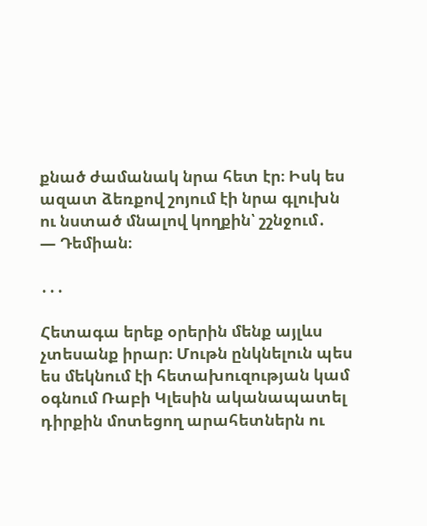քնած ժամանակ նրա հետ էր։ Իսկ ես ազատ ձեռքով շոյում էի նրա գլուխն ու նստած մնալով կողքին՝ շշնջում․
— Դեմիան։

․․․

Հետագա երեք օրերին մենք այլևս չտեսանք իրար։ Մութն ընկնելուն պես ես մեկնում էի հետախուզության կամ օգնում Ռաբի Կլեսին ականապատել դիրքին մոտեցող արահետներն ու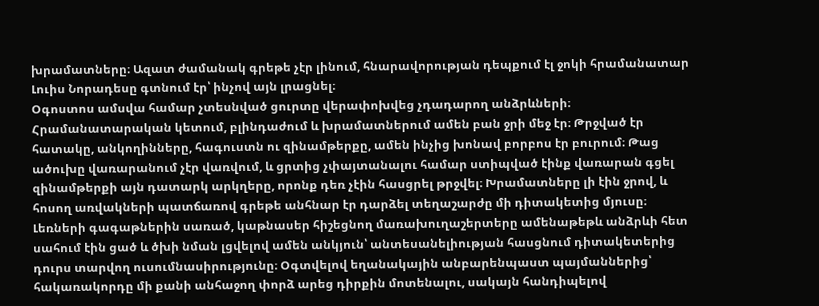խրամատները։ Ազատ ժամանակ գրեթե չէր լինում, հնարավորության դեպքում էլ ջոկի հրամանատար Լուիս Նորադեսը գտնում էր՝ ինչով այն լրացնել։
Օգոստոս ամսվա համար չտեսնված ցուրտը վերափոխվեց չդադարող անձրևների։ Հրամանատարական կետում, բլինդաժում և խրամատներում ամեն բան ջրի մեջ էր։ Թրջված էր հատակը, անկողինները, հագուստն ու զինամթերքը, ամեն ինչից խոնավ բորբոս էր բուրում։ Թաց ածուխը վառարանում չէր վառվում, և ցրտից չփայտանալու համար ստիպված էինք վառարան գցել զինամթերքի այն դատարկ արկղերը, որոնք դեռ չէին հասցրել թրջվել։ Խրամատները լի էին ջրով, և հոսող առվակների պատճառով գրեթե անհնար էր դարձել տեղաշարժը մի դիտակետից մյուսը։
Լեռների գագաթներին սառած, կաթնասեր հիշեցնող մառախուղաշերտերը ամենաթեթև անձրևի հետ սահում էին ցած և ծխի նման լցվելով ամեն անկյուն՝ անտեսանելիության հասցնում դիտակետերից դուրս տարվող ուսումնասիրությունը։ Օգտվելով եղանակային անբարենպաստ պայմաններից՝ հակառակորդը մի քանի անհաջող փորձ արեց դիրքին մոտենալու, սակայն հանդիպելով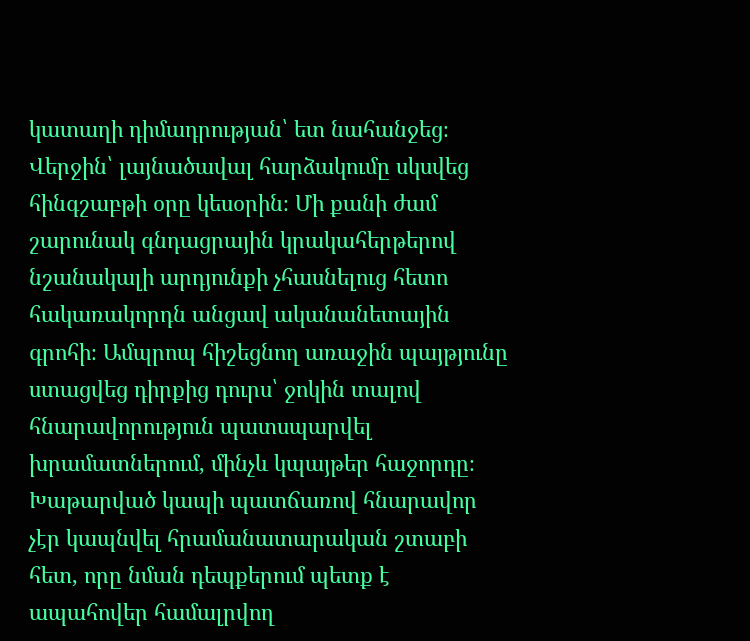կատաղի դիմադրության՝ ետ նահանջեց։
Վերջին՝ լայնածավալ հարձակումը սկսվեց հինգշաբթի օրը կեսօրին։ Մի քանի ժամ շարունակ գնդացրային կրակահերթերով նշանակալի արդյունքի չհասնելուց հետո հակառակորդն անցավ ականանետային գրոհի։ Ամպրոպ հիշեցնող առաջին պայթյունը ստացվեց դիրքից դուրս՝ ջոկին տալով հնարավորություն պատսպարվել խրամատներում, մինչև կպայթեր հաջորդը։
Խաթարված կապի պատճառով հնարավոր չէր կապնվել հրամանատարական շտաբի հետ, որը նման դեպքերում պետք է ապահովեր համալրվող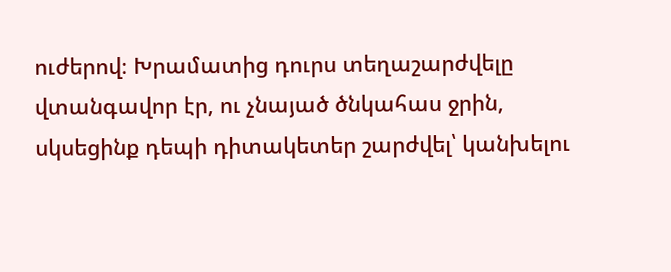ուժերով։ Խրամատից դուրս տեղաշարժվելը վտանգավոր էր, ու չնայած ծնկահաս ջրին, սկսեցինք դեպի դիտակետեր շարժվել՝ կանխելու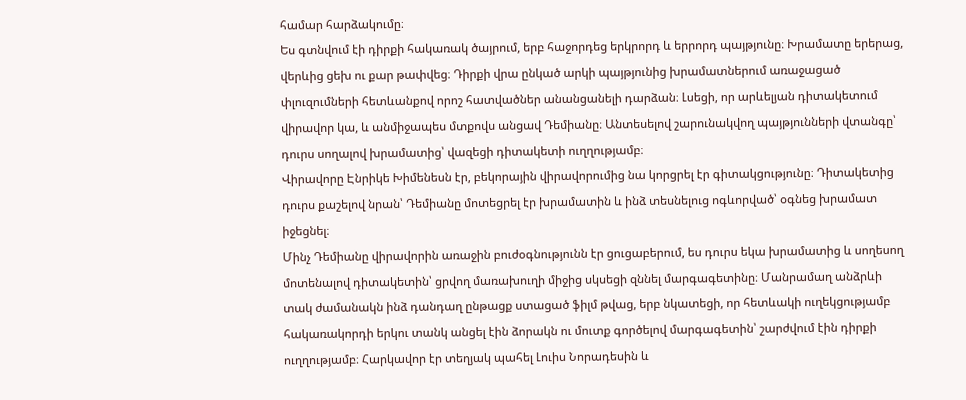համար հարձակումը։
Ես գտնվում էի դիրքի հակառակ ծայրում, երբ հաջորդեց երկրորդ և երրորդ պայթյունը։ Խրամատը երերաց, վերևից ցեխ ու քար թափվեց։ Դիրքի վրա ընկած արկի պայթյունից խրամատներում առաջացած փլուզումների հետևանքով որոշ հատվածներ անանցանելի դարձան։ Լսեցի, որ արևելյան դիտակետում վիրավոր կա, և անմիջապես մտքովս անցավ Դեմիանը։ Անտեսելով շարունակվող պայթյունների վտանգը՝ դուրս սողալով խրամատից՝ վազեցի դիտակետի ուղղությամբ։
Վիրավորը Էնրիկե Խիմենեսն էր, բեկորային վիրավորումից նա կորցրել էր գիտակցությունը։ Դիտակետից դուրս քաշելով նրան՝ Դեմիանը մոտեցրել էր խրամատին և ինձ տեսնելուց ոգևորված՝ օգնեց խրամատ իջեցնել։
Մինչ Դեմիանը վիրավորին առաջին բուժօգնությունն էր ցուցաբերում, ես դուրս եկա խրամատից և սողեսող մոտենալով դիտակետին՝ ցրվող մառախուղի միջից սկսեցի զննել մարգագետինը։ Մանրամաղ անձրևի տակ ժամանակն ինձ դանդաղ ընթացք ստացած ֆիլմ թվաց, երբ նկատեցի, որ հետևակի ուղեկցությամբ հակառակորդի երկու տանկ անցել էին ձորակն ու մուտք գործելով մարգագետին՝ շարժվում էին դիրքի ուղղությամբ։ Հարկավոր էր տեղյակ պահել Լուիս Նորադեսին և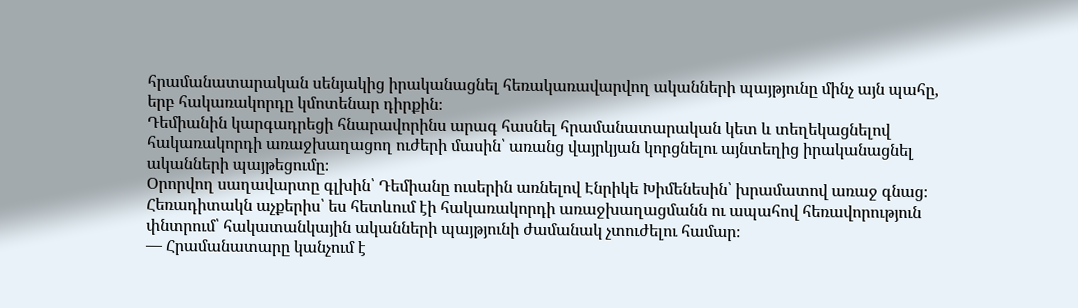հրամանատարական սենյակից իրականացնել հեռակառավարվող ականների պայթյունը մինչ այն պահը, երբ հակառակորդը կմոտենար դիրքին։
Դեմիանին կարգադրեցի հնարավորինս արագ հասնել հրամանատարական կետ և տեղեկացնելով հակառակորդի առաջխաղացող ուժերի մասին՝ առանց վայրկյան կորցնելու այնտեղից իրականացնել ականների պայթեցումը։
Օրորվող սաղավարտը գլխին՝ Դեմիանը ուսերին առնելով Էնրիկե Խիմենեսին՝ խրամատով առաջ գնաց։
Հեռադիտակն աչքերիս՝ ես հետևում էի հակառակորդի առաջխաղացմանն ու ապահով հեռավորություն փնտրում՝ հակատանկային ականների պայթյունի ժամանակ չտուժելու համար։
— Հրամանատարը կանչում է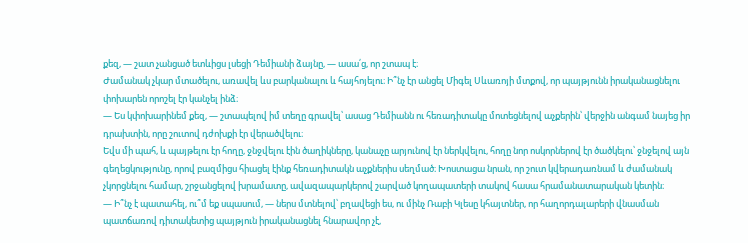քեզ, — շատ չանցած ետևիցս լսեցի Դեմիանի ձայնը, — ասա՛ց, որ շտապ է։
Ժամանակ չկար մտածելու, առավել ևս բարկանալու և հայհոյելու։ Ի՞նչ էր անցել Միգել Սևառոյի մտքով, որ պայթյունն իրականացնելու փոխարեն որոշել էր կանչել ինձ։
— Ես կփոխարինեմ քեզ, — շտապելով իմ տեղը գրավել՝ ասաց Դեմիանն ու հեռադիտակը մոտեցնելով աչքերին՝ վերջին անգամ նայեց իր դրախտին, որը շուտով դժոխքի էր վերածվելու։
Եվս մի պահ, և պայթելու էր հողը, ջնջվելու էին ծաղիկները, կանաչը արյունով էր ներկվելու, հողը նոր ոսկորներով էր ծածկելու՝ ջնջելով այն գեղեցկությունը, որով բազմիցս հիացել էինք հեռադիտակն աչքներիս սեղմած։ Խոստացա նրան, որ շուտ կվերադառնամ և ժամանակ չկորցնելու համար, շրջանցելով խրամատը, ավազապարկերով շարված կողապատերի տակով հասա հրամանատարական կետին։
— Ի՞նչ է պատահել, ու՞մ եք սպասում, — ներս մտնելով՝ բղավեցի ես, ու մինչ Ռաբի Կլեսը կհայտներ, որ հաղորդալարերի վնասման պատճառով դիտակետից պայթյուն իրականացնել հնարավոր չէ,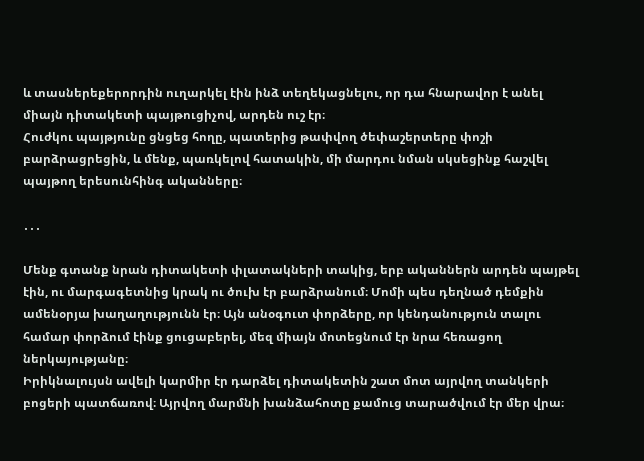և տասներեքերորդին ուղարկել էին ինձ տեղեկացնելու, որ դա հնարավոր է անել միայն դիտակետի պայթուցիչով, արդեն ուշ էր։
Հուժկու պայթյունը ցնցեց հողը, պատերից թափվող ծեփաշերտերը փոշի բարձրացրեցին, և մենք, պառկելով հատակին, մի մարդու նման սկսեցինք հաշվել պայթող երեսունհինգ ականները։

․․․

Մենք գտանք նրան դիտակետի փլատակների տակից, երբ ականներն արդեն պայթել էին, ու մարգագետնից կրակ ու ծուխ էր բարձրանում։ Մոմի պես դեղնած դեմքին ամենօրյա խաղաղությունն էր։ Այն անօգուտ փորձերը, որ կենդանություն տալու համար փորձում էինք ցուցաբերել, մեզ միայն մոտեցնում էր նրա հեռացող ներկայությանը։
Իրիկնալույսն ավելի կարմիր էր դարձել դիտակետին շատ մոտ այրվող տանկերի բոցերի պատճառով։ Այրվող մարմնի խանձահոտը քամուց տարածվում էր մեր վրա։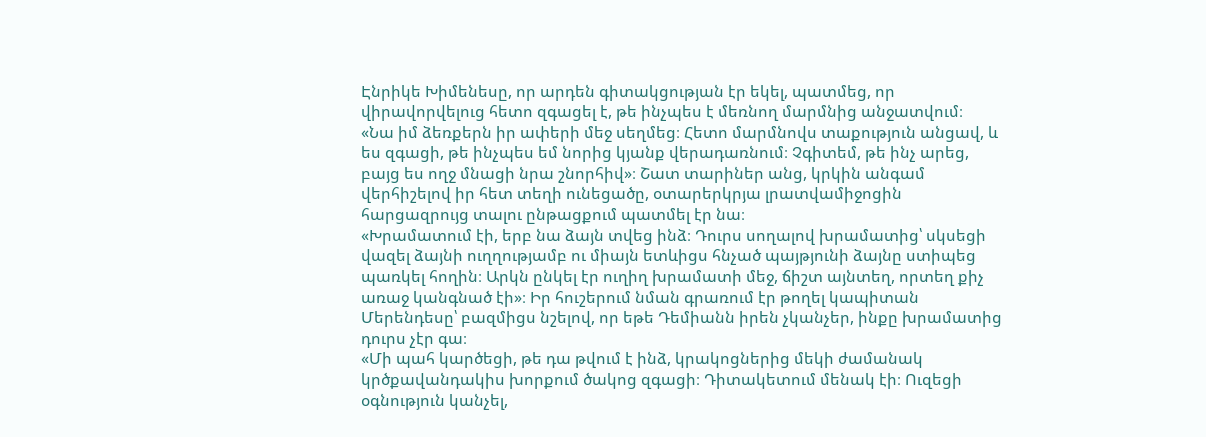Էնրիկե Խիմենեսը, որ արդեն գիտակցության էր եկել, պատմեց, որ վիրավորվելուց հետո զգացել է, թե ինչպես է մեռնող մարմնից անջատվում։
«Նա իմ ձեռքերն իր ափերի մեջ սեղմեց։ Հետո մարմնովս տաքություն անցավ, և ես զգացի, թե ինչպես եմ նորից կյանք վերադառնում։ Չգիտեմ, թե ինչ արեց, բայց ես ողջ մնացի նրա շնորհիվ»։ Շատ տարիներ անց, կրկին անգամ վերհիշելով իր հետ տեղի ունեցածը, օտարերկրյա լրատվամիջոցին հարցազրույց տալու ընթացքում պատմել էր նա։
«Խրամատում էի, երբ նա ձայն տվեց ինձ։ Դուրս սողալով խրամատից՝ սկսեցի վազել ձայնի ուղղությամբ ու միայն ետևիցս հնչած պայթյունի ձայնը ստիպեց պառկել հողին։ Արկն ընկել էր ուղիղ խրամատի մեջ, ճիշտ այնտեղ, որտեղ քիչ առաջ կանգնած էի»։ Իր հուշերում նման գրառում էր թողել կապիտան Մերենդեսը՝ բազմիցս նշելով, որ եթե Դեմիանն իրեն չկանչեր, ինքը խրամատից դուրս չէր գա։
«Մի պահ կարծեցի, թե դա թվում է ինձ, կրակոցներից մեկի ժամանակ կրծքավանդակիս խորքում ծակոց զգացի։ Դիտակետում մենակ էի։ Ուզեցի օգնություն կանչել,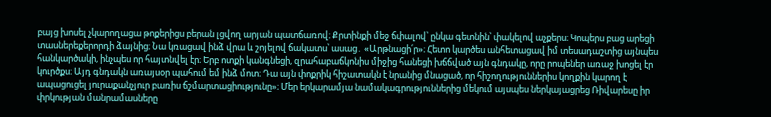բայց խոսել չկարողացա թոքերիցս բերան լցվող արյան պատճառով։ Քրտինքի մեջ ճփալով՝ ընկա գետնին՝ փակելով աչքերս։ Կոպերս բաց արեցի տասներեքերորդի ձայնից։ Նա կռացավ ինձ վրա և շոյելով ճակատս՝ ասաց․ «Արթնացի՛ր»։ Հետո կարծես անհետացավ իմ տեսադաշտից այնպես հանկարծակի, ինչպես որ հայտնվել էր։ Երբ ոտքի կանգնեցի, զրահաբաճկոնիս միջից հանեցի խճճված այն գնդակը, որը րոպեներ առաջ խոցել էր կուրծքս։ Այդ գնդակն առայսօր պահում եմ ինձ մոտ։ Դա այն փոքրիկ հիշատակն է նրանից մնացած, որ հիշողություններիս կողքին կարող է ապացուցել յուրաքանչյուր բառիս ճշմարտացիությունը»։ Մեր երկարամյա նամակագրություններից մեկում այսպես ներկայացրեց Ռիվարեսը իր փրկության մանրամասները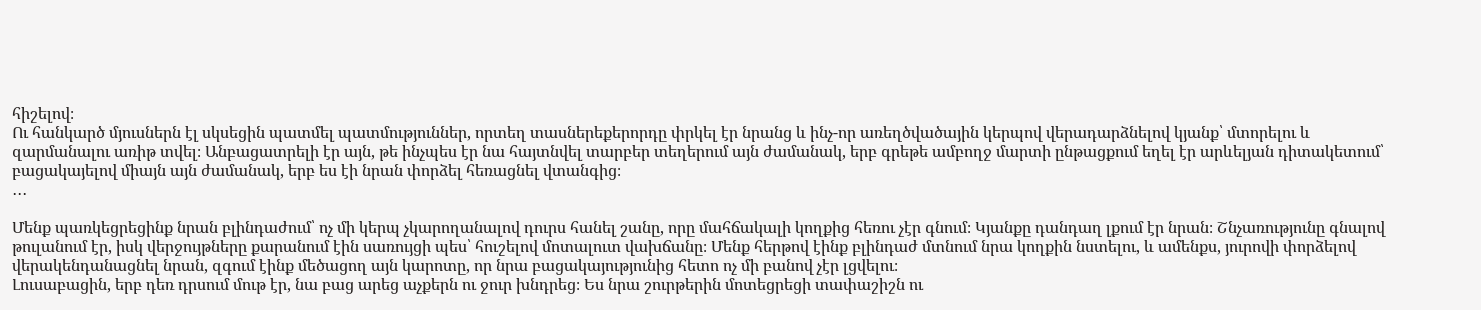հիշելով։
Ու հանկարծ մյուսներն էլ սկսեցին պատմել պատմություններ, որտեղ տասներեքերորդը փրկել էր նրանց և ինչ-որ առեղծվածային կերպով վերադարձնելով կյանք՝ մտորելու և զարմանալու առիթ տվել։ Անբացատրելի էր այն, թե ինչպես էր նա հայտնվել տարբեր տեղերում այն ժամանակ, երբ գրեթե ամբողջ մարտի ընթացքում եղել էր արևելյան դիտակետում՝ բացակայելով միայն այն ժամանակ, երբ ես էի նրան փորձել հեռացնել վտանգից։
․․․

Մենք պառկեցրեցինք նրան բլինդաժում՝ ոչ մի կերպ չկարողանալով դուրս հանել շանը, որը մահճակալի կողքից հեռու չէր գնում։ Կյանքը դանդաղ լքում էր նրան։ Շնչառությունը գնալով թուլանում էր, իսկ վերջույթները քարանում էին սառույցի պես՝ հուշելով մոտալուտ վախճանը։ Մենք հերթով էինք բլինդաժ մտնում նրա կողքին նստելու, և ամենքս, յուրովի փորձելով վերակենդանացնել նրան, զգում էինք մեծացող այն կարոտը, որ նրա բացակայությունից հետո ոչ մի բանով չէր լցվելու։
Լուսաբացին, երբ դեռ դրսում մութ էր, նա բաց արեց աչքերն ու ջուր խնդրեց։ Ես նրա շուրթերին մոտեցրեցի տափաշիշն ու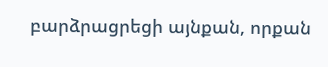բարձրացրեցի այնքան, որքան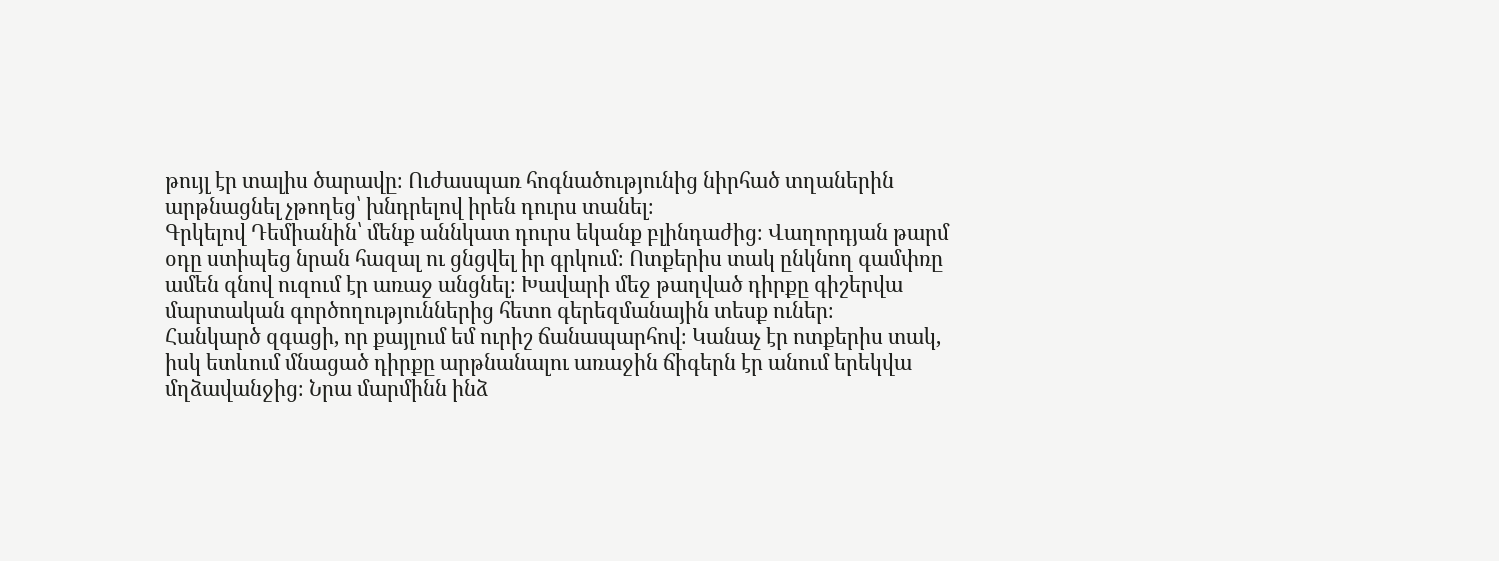թույլ էր տալիս ծարավը։ Ուժասպառ հոգնածությունից նիրհած տղաներին արթնացնել չթողեց՝ խնդրելով իրեն դուրս տանել։
Գրկելով Դեմիանին՝ մենք աննկատ դուրս եկանք բլինդաժից։ Վաղորդյան թարմ օդը ստիպեց նրան հազալ ու ցնցվել իր գրկում։ Ոտքերիս տակ ընկնող գամփռը ամեն գնով ուզում էր առաջ անցնել։ Խավարի մեջ թաղված դիրքը գիշերվա մարտական գործողություններից հետո գերեզմանային տեսք ուներ։
Հանկարծ զգացի, որ քայլում եմ ուրիշ ճանապարհով։ Կանաչ էր ոտքերիս տակ, իսկ ետևում մնացած դիրքը արթնանալու առաջին ճիգերն էր անում երեկվա մղձավանջից։ Նրա մարմինն ինձ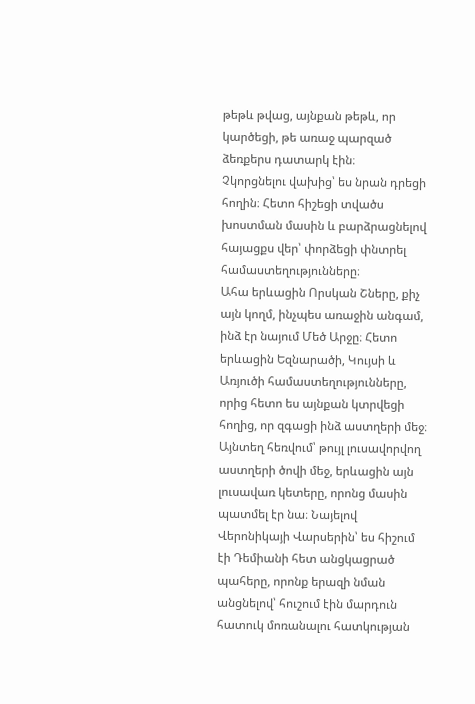թեթև թվաց, այնքան թեթև, որ կարծեցի, թե առաջ պարզած ձեռքերս դատարկ էին։
Չկորցնելու վախից՝ ես նրան դրեցի հողին։ Հետո հիշեցի տվածս խոստման մասին և բարձրացնելով հայացքս վեր՝ փորձեցի փնտրել համաստեղությունները։
Ահա երևացին Որսկան Շները, քիչ այն կողմ, ինչպես առաջին անգամ, ինձ էր նայում Մեծ Արջը։ Հետո երևացին Եզնարածի, Կույսի և Առյուծի համաստեղությունները, որից հետո ես այնքան կտրվեցի հողից, որ զգացի ինձ աստղերի մեջ։ Այնտեղ հեռվում՝ թույլ լուսավորվող աստղերի ծովի մեջ, երևացին այն լուսավառ կետերը, որոնց մասին պատմել էր նա։ Նայելով Վերոնիկայի Վարսերին՝ ես հիշում էի Դեմիանի հետ անցկացրած պահերը, որոնք երազի նման անցնելով՝ հուշում էին մարդուն հատուկ մոռանալու հատկության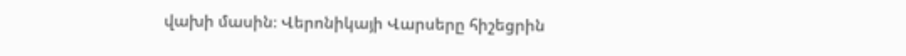վախի մասին։ Վերոնիկայի Վարսերը հիշեցրին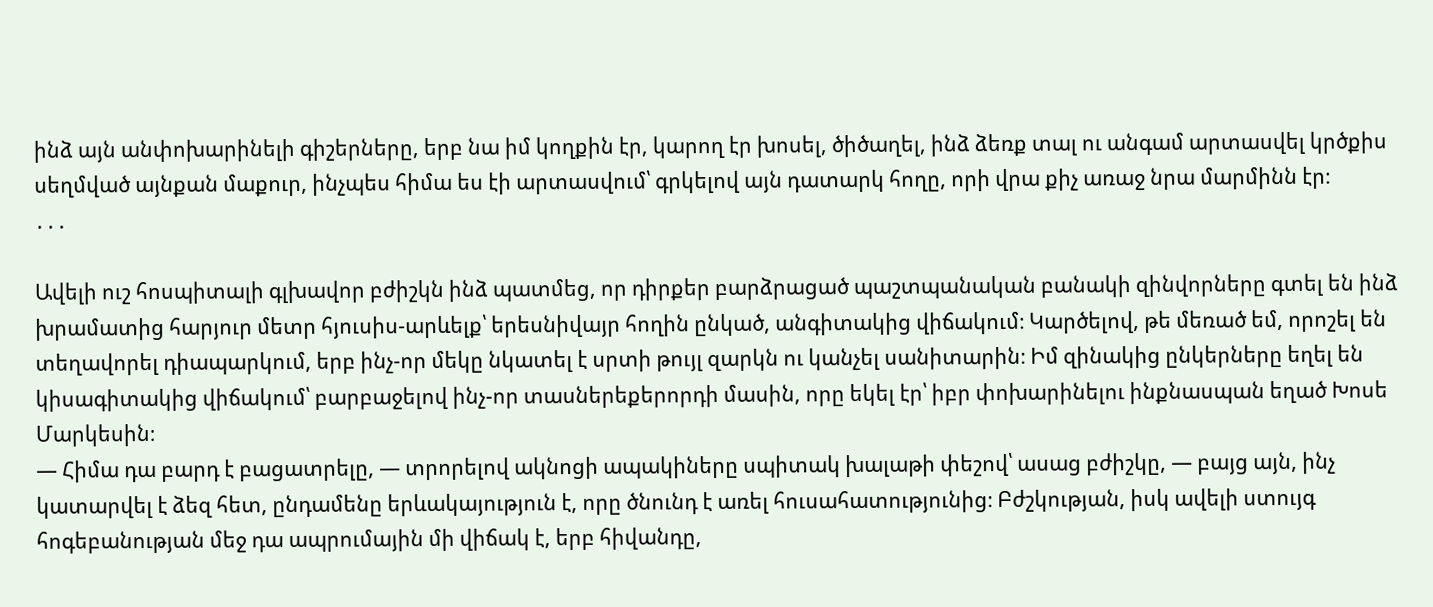ինձ այն անփոխարինելի գիշերները, երբ նա իմ կողքին էր, կարող էր խոսել, ծիծաղել, ինձ ձեռք տալ ու անգամ արտասվել կրծքիս սեղմված այնքան մաքուր, ինչպես հիմա ես էի արտասվում՝ գրկելով այն դատարկ հողը, որի վրա քիչ առաջ նրա մարմինն էր։
․․․

Ավելի ուշ հոսպիտալի գլխավոր բժիշկն ինձ պատմեց, որ դիրքեր բարձրացած պաշտպանական բանակի զինվորները գտել են ինձ խրամատից հարյուր մետր հյուսիս-արևելք՝ երեսնիվայր հողին ընկած, անգիտակից վիճակում։ Կարծելով, թե մեռած եմ, որոշել են տեղավորել դիապարկում, երբ ինչ-որ մեկը նկատել է սրտի թույլ զարկն ու կանչել սանիտարին։ Իմ զինակից ընկերները եղել են կիսագիտակից վիճակում՝ բարբաջելով ինչ-որ տասներեքերորդի մասին, որը եկել էր՝ իբր փոխարինելու ինքնասպան եղած Խոսե Մարկեսին։
— Հիմա դա բարդ է բացատրելը, — տրորելով ակնոցի ապակիները սպիտակ խալաթի փեշով՝ ասաց բժիշկը, — բայց այն, ինչ կատարվել է ձեզ հետ, ընդամենը երևակայություն է, որը ծնունդ է առել հուսահատությունից։ Բժշկության, իսկ ավելի ստույգ հոգեբանության մեջ դա ապրումային մի վիճակ է, երբ հիվանդը,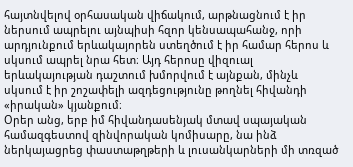հայտնվելով օրհասական վիճակում, արթնացնում է իր ներսում ապրելու այնպիսի հզոր կենսապահանջ, որի արդյունքում երևակայորեն ստեղծում է իր համար հերոս և սկսում ապրել նրա հետ։ Այդ հերոսը վիզուալ երևակայության դաշտում խմորվում է այնքան, մինչև սկսում է իր շոշափելի ազդեցությունը թողնել հիվանդի «իրական» կյանքում։
Օրեր անց, երբ իմ հիվանդասենյակ մտավ սպայական համազգեստով զինվորական կոմիսարը, նա ինձ ներկայացրեց փաստաթղթերի և լուսանկարների մի տռզած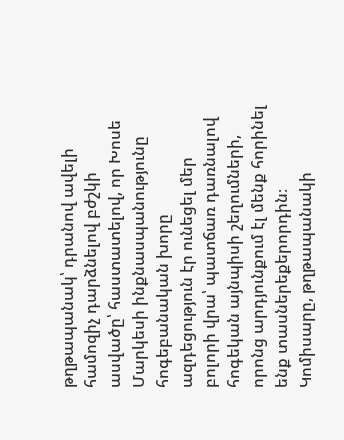թղթապանակ՝ դրանով ավելի համոզիչ դարձնելով բժշկի ասվածը՝ հաստատելով, որ Խոսե Մարկեսի ինքնասպանությունը հոգեբանական խորը ազդեցություն էր ունեցել մեր բոլորի վրա՝ պատճառ դառնալով հոգեկան այնպիսի շեղումների, որոնց արդյունքում էլ մենք հորինել ենք տասներեքերորդին։
Կոմիսարը, թղթապանակի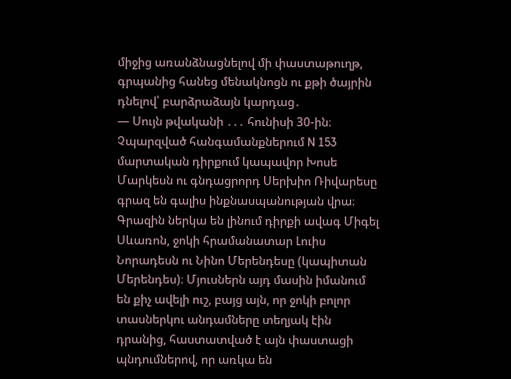միջից առանձնացնելով մի փաստաթուղթ, գրպանից հանեց մենակնոցն ու քթի ծայրին դնելով՝ բարձրաձայն կարդաց․
— Սույն թվականի ․․․ հունիսի 30-ին։ Չպարզված հանգամանքներում N 153 մարտական դիրքում կապավոր Խոսե Մարկեսն ու գնդացրորդ Սերխիո Ռիվարեսը գրազ են գալիս ինքնասպանության վրա։ Գրազին ներկա են լինում դիրքի ավագ Միգել Սևառոն, ջոկի հրամանատար Լուիս Նորադեսն ու Նինո Մերենդեսը (կապիտան Մերենդես)։ Մյուսներն այդ մասին իմանում են քիչ ավելի ուշ, բայց այն, որ ջոկի բոլոր տասներկու անդամները տեղյակ էին դրանից, հաստատված է այն փաստացի պնդումներով, որ առկա են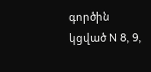գործին կցված N 8, 9,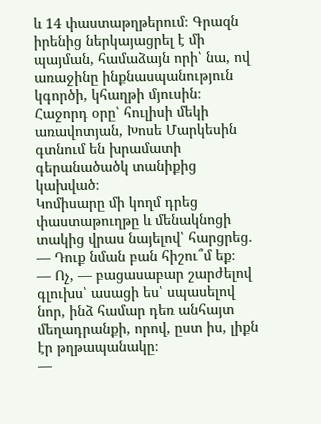և 14 փաստաթղթերում։ Գրազն իրենից ներկայացրել է մի պայման, համաձայն որի՝ նա, ով առաջինը ինքնասպանություն կգործի, կհաղթի մյուսին։ Հաջորդ օրը՝ հուլիսի մեկի առավոտյան, Խոսե Մարկեսին գտնում են խրամատի գերանածածկ տանիքից կախված։
Կոմիսարը մի կողմ դրեց փաստաթուղթը և մենակնոցի տակից վրաս նայելով՝ հարցրեց․
— Դուք նման բան հիշու՞մ եք։
— Ոչ, — բացասաբար շարժելով գլուխս՝ ասացի ես՝ սպասելով նոր, ինձ համար դեռ անհայտ մեղադրանքի, որով, ըստ իս, լիքն էր թղթապանակը։
—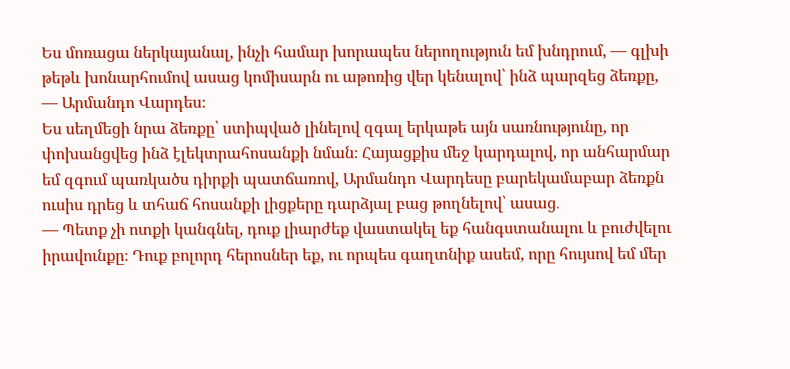Ես մոռացա ներկայանալ, ինչի համար խորապես ներողություն եմ խնդրում, — գլխի թեթև խոնարհումով ասաց կոմիսարն ու աթոռից վեր կենալով՝ ինձ պարզեց ձեռքը, — Արմանդո Վարդես։
Ես սեղմեցի նրա ձեռքը՝ ստիպված լինելով զգալ երկաթե այն սառնությունը, որ փոխանցվեց ինձ էլեկտրահոսանքի նման։ Հայացքիս մեջ կարդալով, որ անհարմար եմ զգում պառկածս դիրքի պատճառով, Արմանդո Վարդեսը բարեկամաբար ձեռքն ուսիս դրեց և տհաճ հոսանքի լիցքերը դարձյալ բաց թողնելով՝ ասաց․
— Պետք չի ոտքի կանգնել, դուք լիարժեք վաստակել եք հանգստանալու և բուժվելու իրավունքը։ Դուք բոլորդ հերոսներ եք, ու որպես գաղտնիք ասեմ, որը հույսով եմ մեր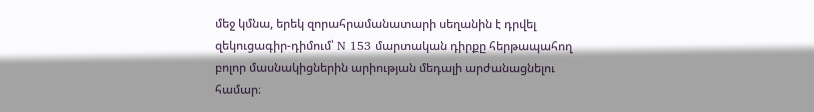մեջ կմնա, երեկ զորահրամանատարի սեղանին է դրվել զեկուցագիր-դիմում՝ N 153 մարտական դիրքը հերթապահող բոլոր մասնակիցներին արիության մեդալի արժանացնելու համար։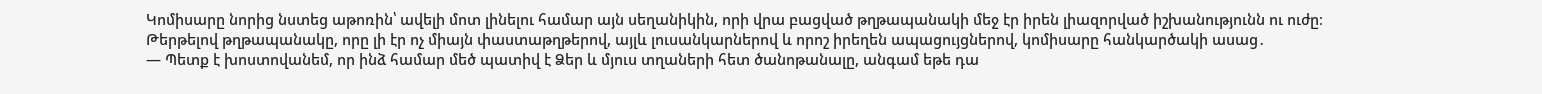Կոմիսարը նորից նստեց աթոռին՝ ավելի մոտ լինելու համար այն սեղանիկին, որի վրա բացված թղթապանակի մեջ էր իրեն լիազորված իշխանությունն ու ուժը։
Թերթելով թղթապանակը, որը լի էր ոչ միայն փաստաթղթերով, այլև լուսանկարներով և որոշ իրեղեն ապացույցներով, կոմիսարը հանկարծակի ասաց․
— Պետք է խոստովանեմ, որ ինձ համար մեծ պատիվ է Ձեր և մյուս տղաների հետ ծանոթանալը, անգամ եթե դա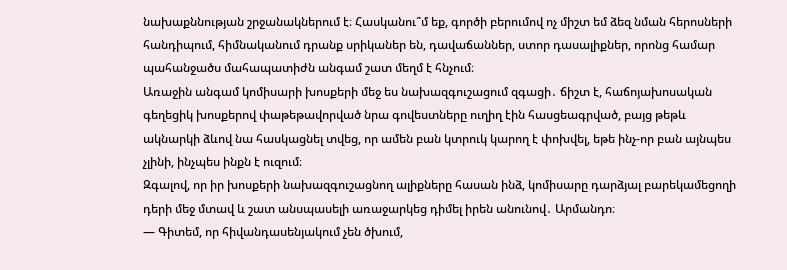նախաքննության շրջանակներում է։ Հասկանու՞մ եք, գործի բերումով ոչ միշտ եմ ձեզ նման հերոսների հանդիպում, հիմնականում դրանք սրիկաներ են, դավաճաններ, ստոր դասալիքներ, որոնց համար պահանջածս մահապատիժն անգամ շատ մեղմ է հնչում։
Առաջին անգամ կոմիսարի խոսքերի մեջ ես նախազգուշացում զգացի․ ճիշտ է, հաճոյախոսական գեղեցիկ խոսքերով փաթեթավորված նրա գովեստները ուղիղ էին հասցեագրված, բայց թեթև ակնարկի ձևով նա հասկացնել տվեց, որ ամեն բան կտրուկ կարող է փոխվել, եթե ինչ-որ բան այնպես չլինի, ինչպես ինքն է ուզում։
Զգալով, որ իր խոսքերի նախազգուշացնող ալիքները հասան ինձ, կոմիսարը դարձյալ բարեկամեցողի դերի մեջ մտավ և շատ անսպասելի առաջարկեց դիմել իրեն անունով․ Արմանդո։
— Գիտեմ, որ հիվանդասենյակում չեն ծխում,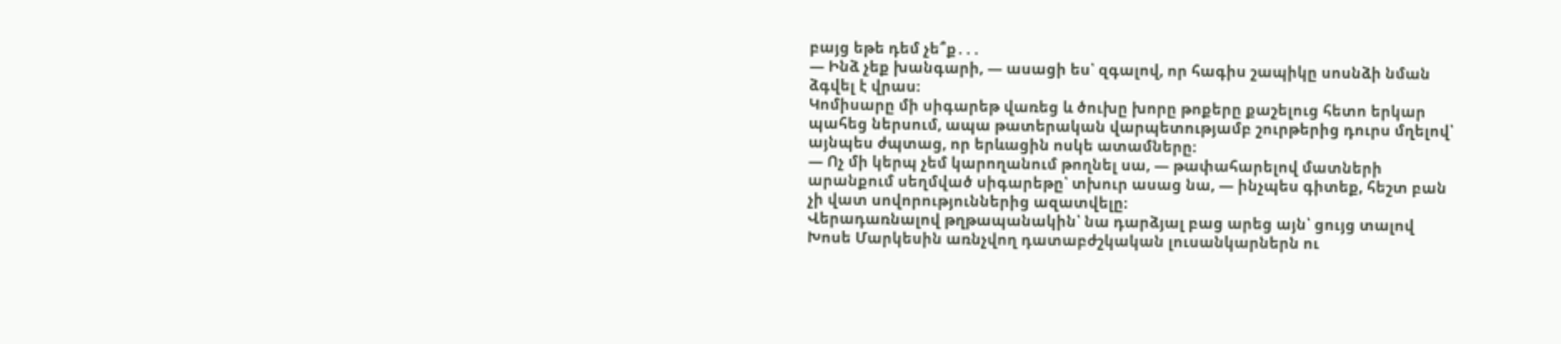բայց եթե դեմ չե՞ք․․․
— Ինձ չեք խանգարի, — ասացի ես՝ զգալով, որ հագիս շապիկը սոսնձի նման ձգվել է վրաս։
Կոմիսարը մի սիգարեթ վառեց և ծուխը խորը թոքերը քաշելուց հետո երկար պահեց ներսում, ապա թատերական վարպետությամբ շուրթերից դուրս մղելով՝ այնպես ժպտաց, որ երևացին ոսկե ատամները։
— Ոչ մի կերպ չեմ կարողանում թողնել սա, — թափահարելով մատների արանքում սեղմված սիգարեթը՝ տխուր ասաց նա, — ինչպես գիտեք, հեշտ բան չի վատ սովորություններից ազատվելը։
Վերադառնալով թղթապանակին՝ նա դարձյալ բաց արեց այն՝ ցույց տալով Խոսե Մարկեսին առնչվող դատաբժշկական լուսանկարներն ու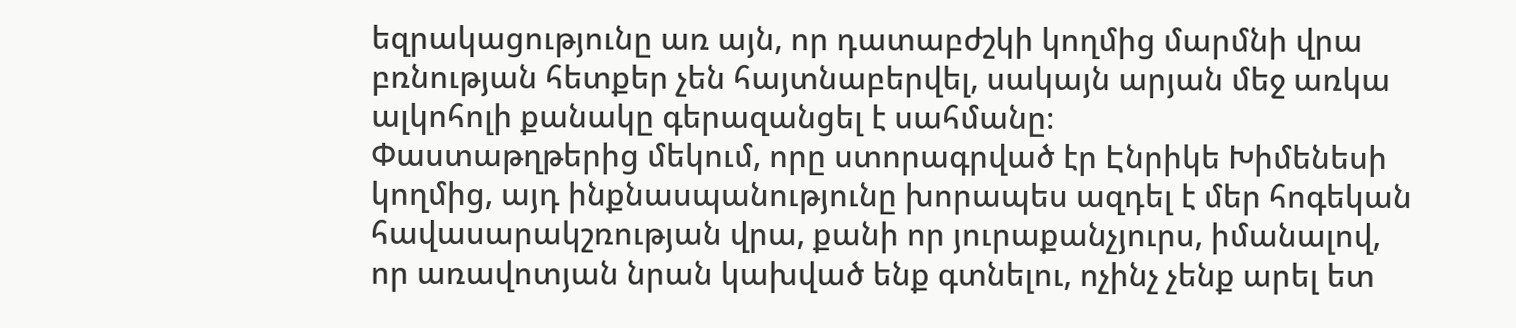եզրակացությունը առ այն, որ դատաբժշկի կողմից մարմնի վրա բռնության հետքեր չեն հայտնաբերվել, սակայն արյան մեջ առկա ալկոհոլի քանակը գերազանցել է սահմանը։
Փաստաթղթերից մեկում, որը ստորագրված էր Էնրիկե Խիմենեսի կողմից, այդ ինքնասպանությունը խորապես ազդել է մեր հոգեկան հավասարակշռության վրա, քանի որ յուրաքանչյուրս, իմանալով, որ առավոտյան նրան կախված ենք գտնելու, ոչինչ չենք արել ետ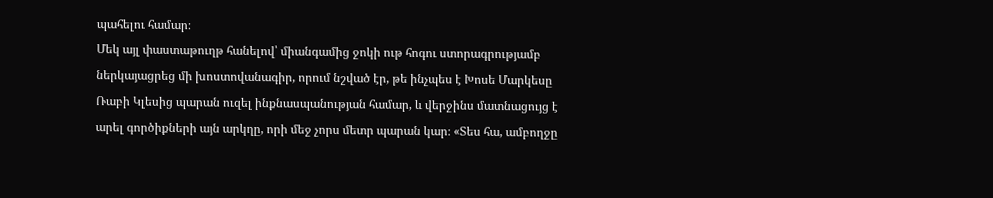պահելու համար։
Մեկ այլ փաստաթուղթ հանելով՝ միանգամից ջոկի ութ հոգու ստորագրությամբ ներկայացրեց մի խոստովանագիր, որում նշված էր, թե ինչպես է Խոսե Մարկեսը Ռաբի Կլեսից պարան ուզել ինքնասպանության համար, և վերջինս մատնացույց է արել գործիքների այն արկղը, որի մեջ չորս մետր պարան կար։ «Տես հա, ամբողջը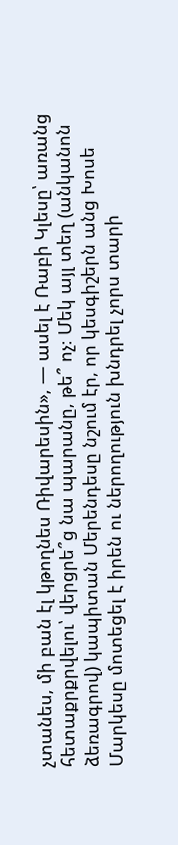չտանես, մի բան էլ կթողնես Ռիվարեսին», — ասել է Ռաբի Կլեսը՝ առանց հետաքրքրվելու՝ վերցրե՞ց նա պարանը, թե՞ ոչ։ Մեկ այլ տեղ (անկանոն ձեռագրով) կապիտան Մերենդեսը նշում էր, որ կեսգիշերն անց Խոսե Մարկեսը մոտեցել է իրեն ու ներողություն խնդրել չորս տարի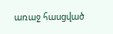առաջ հասցված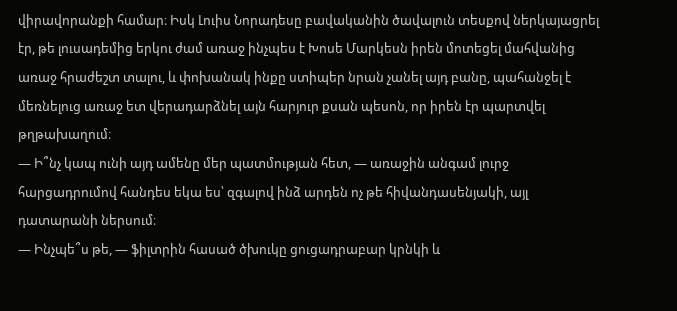վիրավորանքի համար։ Իսկ Լուիս Նորադեսը բավականին ծավալուն տեսքով ներկայացրել էր, թե լուսադեմից երկու ժամ առաջ ինչպես է Խոսե Մարկեսն իրեն մոտեցել մահվանից առաջ հրաժեշտ տալու, և փոխանակ ինքը ստիպեր նրան չանել այդ բանը, պահանջել է մեռնելուց առաջ ետ վերադարձնել այն հարյուր քսան պեսոն, որ իրեն էր պարտվել թղթախաղում։
— Ի՞նչ կապ ունի այդ ամենը մեր պատմության հետ, — առաջին անգամ լուրջ հարցադրումով հանդես եկա ես՝ զգալով ինձ արդեն ոչ թե հիվանդասենյակի, այլ դատարանի ներսում։
— Ինչպե՞ս թե, — ֆիլտրին հասած ծխուկը ցուցադրաբար կրնկի և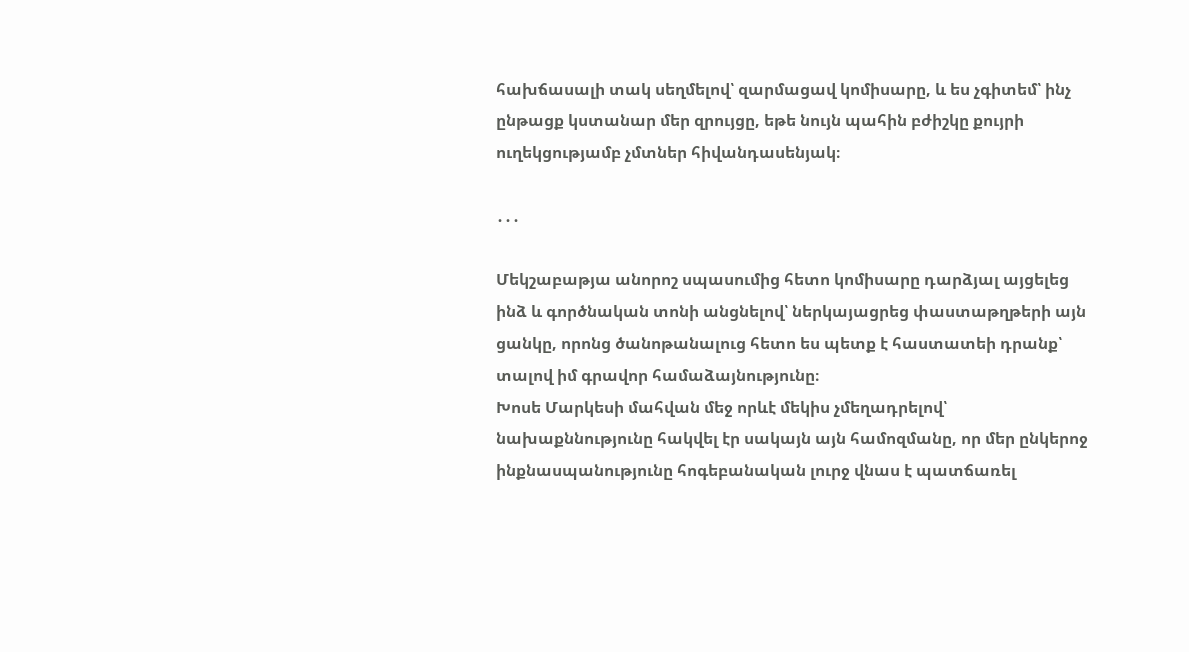հախճասալի տակ սեղմելով՝ զարմացավ կոմիսարը, և ես չգիտեմ՝ ինչ ընթացք կստանար մեր զրույցը, եթե նույն պահին բժիշկը քույրի ուղեկցությամբ չմտներ հիվանդասենյակ։

․․․

Մեկշաբաթյա անորոշ սպասումից հետո կոմիսարը դարձյալ այցելեց ինձ և գործնական տոնի անցնելով՝ ներկայացրեց փաստաթղթերի այն ցանկը, որոնց ծանոթանալուց հետո ես պետք է հաստատեի դրանք՝ տալով իմ գրավոր համաձայնությունը։
Խոսե Մարկեսի մահվան մեջ որևէ մեկիս չմեղադրելով՝ նախաքննությունը հակվել էր սակայն այն համոզմանը, որ մեր ընկերոջ ինքնասպանությունը հոգեբանական լուրջ վնաս է պատճառել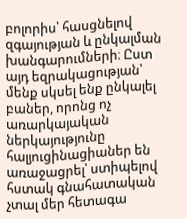բոլորիս՝ հասցնելով զգայության և ընկալման խանգարումների։ Ըստ այդ եզրակացության՝ մենք սկսել ենք ընկալել բաներ, որոնց ոչ առարկայական ներկայությունը հալյուցինացիաներ են առաջացրել՝ ստիպելով հստակ գնահատական չտալ մեր հետագա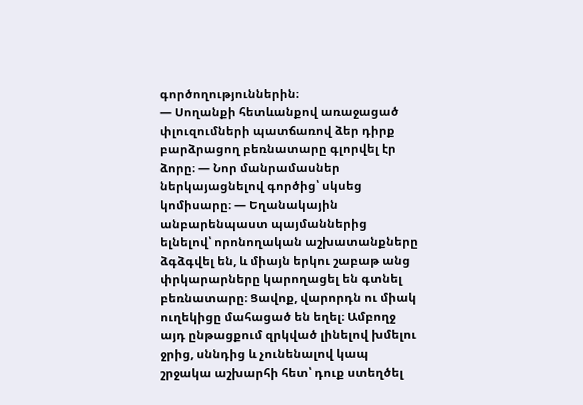գործողություններին։
— Սողանքի հետևանքով առաջացած փլուզումների պատճառով ձեր դիրք բարձրացող բեռնատարը գլորվել էր ձորը։ — Նոր մանրամասներ ներկայացնելով գործից՝ սկսեց կոմիսարը։ — Եղանակային անբարենպաստ պայմաններից ելնելով՝ որոնողական աշխատանքները ձգձգվել են, և միայն երկու շաբաթ անց փրկարարները կարողացել են գտնել բեռնատարը։ Ցավոք, վարորդն ու միակ ուղեկիցը մահացած են եղել։ Ամբողջ այդ ընթացքում զրկված լինելով խմելու ջրից, սննդից և չունենալով կապ շրջակա աշխարհի հետ՝ դուք ստեղծել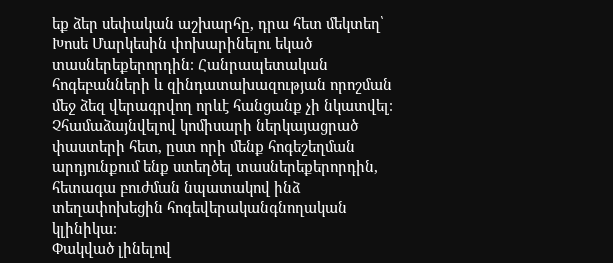եք ձեր սեփական աշխարհը, դրա հետ մեկտեղ՝ Խոսե Մարկեսին փոխարինելու եկած տասներեքերորդին։ Հանրապետական հոգեբանների և զինդատախազության որոշման մեջ ձեզ վերագրվող որևէ հանցանք չի նկատվել։
Չհամաձայնվելով կոմիսարի ներկայացրած փաստերի հետ, ըստ որի մենք հոգեշեղման արդյունքում ենք ստեղծել տասներեքերորդին, հետագա բուժման նպատակով ինձ տեղափոխեցին հոգեվերականգնողական կլինիկա։
Փակված լինելով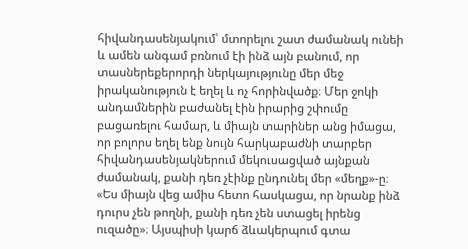հիվանդասենյակում՝ մտորելու շատ ժամանակ ունեի և ամեն անգամ բռնում էի ինձ այն բանում, որ տասներեքերորդի ներկայությունը մեր մեջ իրականություն է եղել և ոչ հորինվածք։ Մեր ջոկի անդամներին բաժանել էին իրարից շփումը բացառելու համար, և միայն տարիներ անց իմացա, որ բոլորս եղել ենք նույն հարկաբաժնի տարբեր հիվանդասենյակներում մեկուսացված այնքան ժամանակ, քանի դեռ չէինք ընդունել մեր «մեղք»-ը։
«Ես միայն վեց ամիս հետո հասկացա, որ նրանք ինձ դուրս չեն թողնի, քանի դեռ չեն ստացել իրենց ուզածը»։ Այսպիսի կարճ ձևակերպում գտա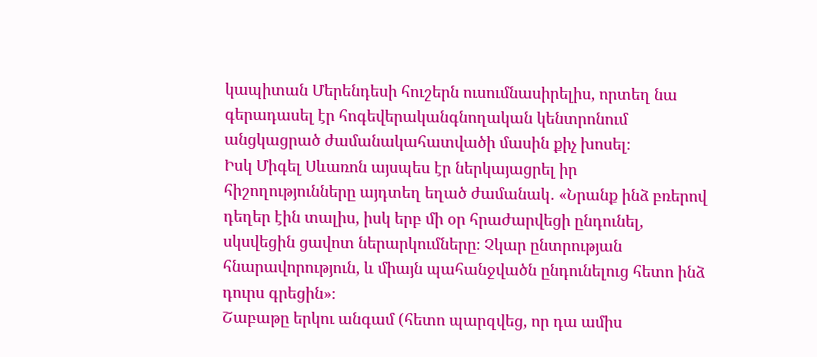կապիտան Մերենդեսի հուշերն ուսումնասիրելիս, որտեղ նա գերադասել էր հոգեվերականգնողական կենտրոնում անցկացրած ժամանակահատվածի մասին քիչ խոսել։
Իսկ Միգել Սևառոն այսպես էր ներկայացրել իր հիշողությունները այդտեղ եղած ժամանակ․ «Նրանք ինձ բռերով դեղեր էին տալիս, իսկ երբ մի օր հրաժարվեցի ընդունել, սկսվեցին ցավոտ ներարկումները։ Չկար ընտրության հնարավորություն, և միայն պահանջվածն ընդունելուց հետո ինձ դուրս գրեցին»։
Շաբաթը երկու անգամ (հետո պարզվեց, որ դա ամիս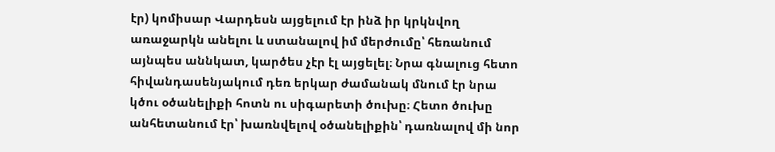էր) կոմիսար Վարդեսն այցելում էր ինձ իր կրկնվող առաջարկն անելու և ստանալով իմ մերժումը՝ հեռանում այնպես աննկատ, կարծես չէր էլ այցելել։ Նրա գնալուց հետո հիվանդասենյակում դեռ երկար ժամանակ մնում էր նրա կծու օծանելիքի հոտն ու սիգարետի ծուխը։ Հետո ծուխը անհետանում էր՝ խառնվելով օծանելիքին՝ դառնալով մի նոր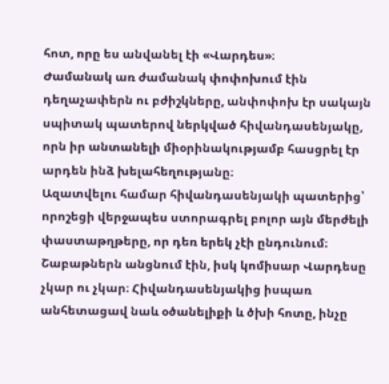հոտ, որը ես անվանել էի «Վարդես»։
Ժամանակ առ ժամանակ փոփոխում էին դեղաչափերն ու բժիշկները, անփոփոխ էր սակայն սպիտակ պատերով ներկված հիվանդասենյակը, որն իր անտանելի միօրինակությամբ հասցրել էր արդեն ինձ խելահեղությանը։
Ազատվելու համար հիվանդասենյակի պատերից՝ որոշեցի վերջապես ստորագրել բոլոր այն մերժելի փաստաթղթերը, որ դեռ երեկ չէի ընդունում։ Շաբաթներն անցնում էին, իսկ կոմիսար Վարդեսը չկար ու չկար։ Հիվանդասենյակից իսպառ անհետացավ նաև օծանելիքի և ծխի հոտը, ինչը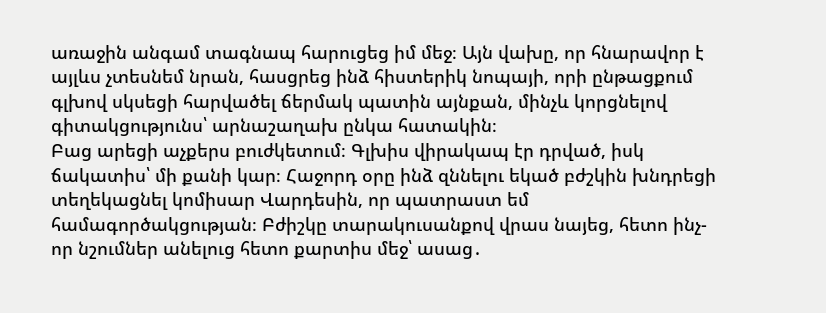առաջին անգամ տագնապ հարուցեց իմ մեջ։ Այն վախը, որ հնարավոր է այլևս չտեսնեմ նրան, հասցրեց ինձ հիստերիկ նոպայի, որի ընթացքում գլխով սկսեցի հարվածել ճերմակ պատին այնքան, մինչև կորցնելով գիտակցությունս՝ արնաշաղախ ընկա հատակին։
Բաց արեցի աչքերս բուժկետում։ Գլխիս վիրակապ էր դրված, իսկ ճակատիս՝ մի քանի կար։ Հաջորդ օրը ինձ զննելու եկած բժշկին խնդրեցի տեղեկացնել կոմիսար Վարդեսին, որ պատրաստ եմ համագործակցության։ Բժիշկը տարակուսանքով վրաս նայեց, հետո ինչ-որ նշումներ անելուց հետո քարտիս մեջ՝ ասաց․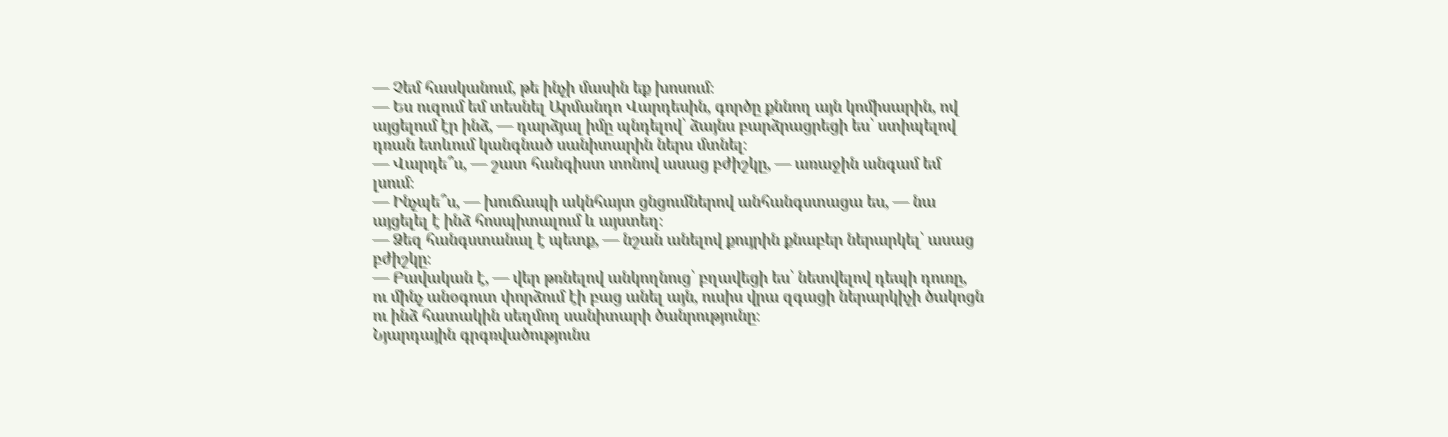— Չեմ հասկանում, թե ինչի մասին եք խոսում։
— Ես ուզում եմ տեսնել Արմանդո Վարդեսին, գործը քննող այն կոմիսարին, ով այցելում էր ինձ, — դարձյալ իմը պնդելով՝ ձայնս բարձրացրեցի ես՝ ստիպելով դռան ետևում կանգնած սանիտարին ներս մտնել։
— Վարդե՞ս, — շատ հանգիստ տոնով ասաց բժիշկը, — առաջին անգամ եմ լսում։
— Ինչպե՞ս, — խուճապի ակնհայտ ցնցումներով անհանգստացա ես, — նա այցելել է ինձ հոսպիտալում և այստեղ։
— Ձեզ հանգստանալ է պետք, — նշան անելով քույրին քնաբեր ներարկել՝ ասաց բժիշկը։
— Բավական է, — վեր թռնելով անկողնուց՝ բղավեցի ես՝ նետվելով դեպի դուռը, ու մինչ անօգուտ փորձում էի բաց անել այն, ուսիս վրա զգացի ներարկիչի ծակոցն ու ինձ հատակին սեղմող սանիտարի ծանրությունը։
Նյարդային գրգռվածությունս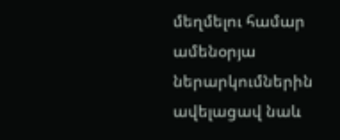մեղմելու համար ամենօրյա ներարկումներին ավելացավ նաև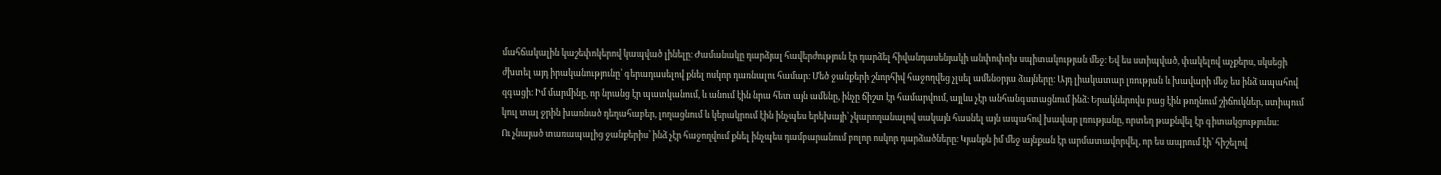մահճակալին կաշեփոկերով կապված լինելը։ Ժամանակը դարձյալ հավերժություն էր դարձել հիվանդասենյակի անփոփոխ սպիտակության մեջ։ Եվ ես ստիպված, փակելով աչքերս, սկսեցի ժխտել այդ իրականությունը՝ գերադասելով քնել ոսկոր դառնալու համար։ Մեծ ջանքերի շնորհիվ հաջողվեց չլսել ամենօրյա ձայները։ Այդ լիակատար լռության և խավարի մեջ ես ինձ ապահով զգացի։ Իմ մարմինը, որ նրանց էր պատկանում, և անում էին նրա հետ այն ամենը, ինչը ճիշտ էր համարվում, այլևս չէր անհանգստացնում ինձ։ Երակներովս բաց էին թողնում շիճուկներ, ստիպում կուլ տալ ջրին խառնած դեղահաբեր, լողացնում և կերակրում էին ինչպես երեխայի՝ չկարողանալով սակայն հասնել այն ապահով խավար լռությանը, որտեղ թաքնվել էր գիտակցությունս։
Ու չնայած տառապալից ջանքերիս՝ ինձ չէր հաջողվում քնել ինչպես դամբարանում բոլոր ոսկոր դարձածները։ Կյանքն իմ մեջ այնքան էր արմատավորվել, որ ես ապրում էի՝ հիշելով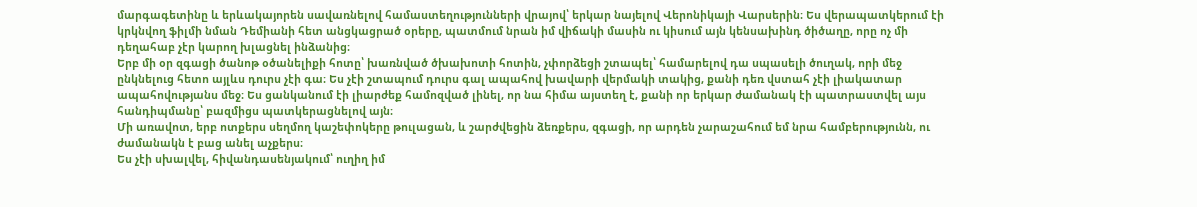մարգագետինը և երևակայորեն սավառնելով համաստեղությունների վրայով՝ երկար նայելով Վերոնիկայի Վարսերին։ Ես վերապատկերում էի կրկնվող ֆիլմի նման Դեմիանի հետ անցկացրած օրերը, պատմում նրան իմ վիճակի մասին ու կիսում այն կենսախինդ ծիծաղը, որը ոչ մի դեղահաբ չէր կարող խլացնել ինձանից։
Երբ մի օր զգացի ծանոթ օծանելիքի հոտը՝ խառնված ծխախոտի հոտին, չփորձեցի շտապել՝ համարելով դա սպասելի ծուղակ, որի մեջ ընկնելուց հետո այլևս դուրս չէի գա։ Ես չէի շտապում դուրս գալ ապահով խավարի վերմակի տակից, քանի դեռ վստահ չէի լիակատար ապահովությանս մեջ։ Ես ցանկանում էի լիարժեք համոզված լինել, որ նա հիմա այստեղ է, քանի որ երկար ժամանակ էի պատրաստվել այս հանդիպմանը՝ բազմիցս պատկերացնելով այն։
Մի առավոտ, երբ ոտքերս սեղմող կաշեփոկերը թուլացան, և շարժվեցին ձեռքերս, զգացի, որ արդեն չարաշահում եմ նրա համբերությունն, ու ժամանակն է բաց անել աչքերս։
Ես չէի սխալվել, հիվանդասենյակում՝ ուղիղ իմ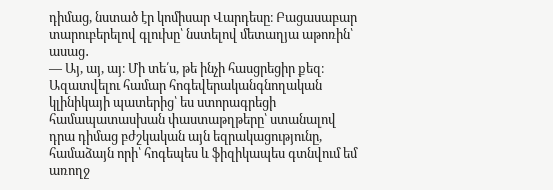դիմաց, նստած էր կոմիսար Վարդեսը։ Բացասաբար տարուբերելով գլուխը՝ նստելով մետաղյա աթոռին՝ ասաց․
— Այ, այ, այ։ Մի տե՛ս, թե ինչի հասցրեցիր քեզ։
Ազատվելու համար հոգեվերականգնողական կլինիկայի պատերից՝ ես ստորագրեցի համապատասխան փաստաթղթերը՝ ստանալով դրա դիմաց բժշկական այն եզրակացությունը, համաձայն որի՝ հոգեպես և ֆիզիկապես գտնվում եմ առողջ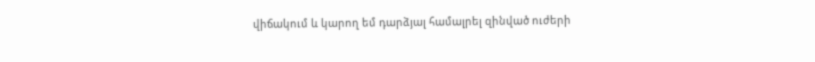վիճակում և կարող եմ դարձյալ համալրել զինված ուժերի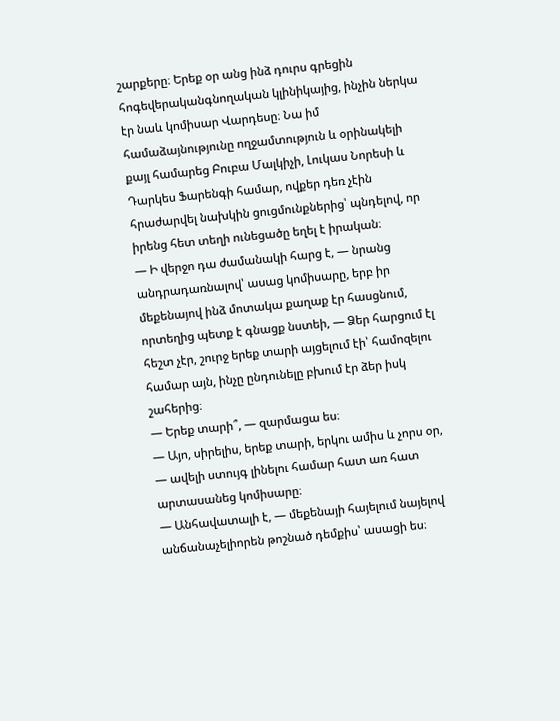շարքերը։ Երեք օր անց ինձ դուրս գրեցին հոգեվերականգնողական կլինիկայից, ինչին ներկա էր նաև կոմիսար Վարդեսը։ Նա իմ համաձայնությունը ողջամտություն և օրինակելի քայլ համարեց Բուբա Մալկիչի, Լուկաս Նորեսի և Դարկես Ֆարենգի համար, ովքեր դեռ չէին հրաժարվել նախկին ցուցմունքներից՝ պնդելով, որ իրենց հետ տեղի ունեցածը եղել է իրական։
— Ի վերջո դա ժամանակի հարց է, — նրանց անդրադառնալով՝ ասաց կոմիսարը, երբ իր մեքենայով ինձ մոտակա քաղաք էր հասցնում, որտեղից պետք է գնացք նստեի, — Ձեր հարցում էլ հեշտ չէր, շուրջ երեք տարի այցելում էի՝ համոզելու համար այն, ինչը ընդունելը բխում էր ձեր իսկ շահերից։
— Երեք տարի՞, — զարմացա ես։
— Այո, սիրելիս, երեք տարի, երկու ամիս և չորս օր, — ավելի ստույգ լինելու համար հատ առ հատ արտասանեց կոմիսարը։
— Անհավատալի է, — մեքենայի հայելում նայելով անճանաչելիորեն թոշնած դեմքիս՝ ասացի ես։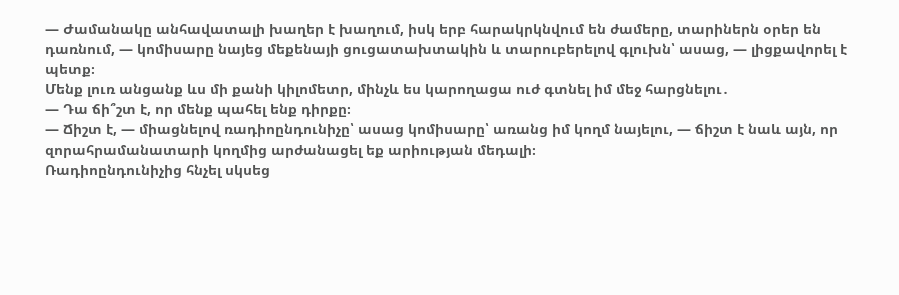— Ժամանակը անհավատալի խաղեր է խաղում, իսկ երբ հարակրկնվում են ժամերը, տարիներն օրեր են դառնում, — կոմիսարը նայեց մեքենայի ցուցատախտակին և տարուբերելով գլուխն՝ ասաց, — լիցքավորել է պետք։
Մենք լուռ անցանք ևս մի քանի կիլոմետր, մինչև ես կարողացա ուժ գտնել իմ մեջ հարցնելու․
— Դա ճի՞շտ է, որ մենք պահել ենք դիրքը։
— Ճիշտ է, — միացնելով ռադիոընդունիչը՝ ասաց կոմիսարը՝ առանց իմ կողմ նայելու, — ճիշտ է նաև այն, որ զորահրամանատարի կողմից արժանացել եք արիության մեդալի։
Ռադիոընդունիչից հնչել սկսեց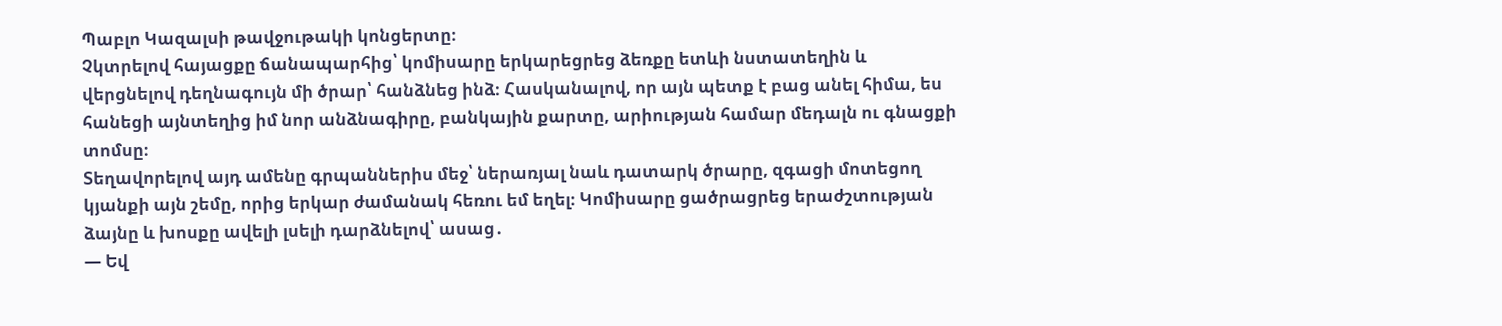Պաբլո Կազալսի թավջութակի կոնցերտը։
Չկտրելով հայացքը ճանապարհից՝ կոմիսարը երկարեցրեց ձեռքը ետևի նստատեղին և վերցնելով դեղնագույն մի ծրար՝ հանձնեց ինձ։ Հասկանալով, որ այն պետք է բաց անել հիմա, ես հանեցի այնտեղից իմ նոր անձնագիրը, բանկային քարտը, արիության համար մեդալն ու գնացքի տոմսը։
Տեղավորելով այդ ամենը գրպաններիս մեջ՝ ներառյալ նաև դատարկ ծրարը, զգացի մոտեցող կյանքի այն շեմը, որից երկար ժամանակ հեռու եմ եղել։ Կոմիսարը ցածրացրեց երաժշտության ձայնը և խոսքը ավելի լսելի դարձնելով՝ ասաց․
— Եվ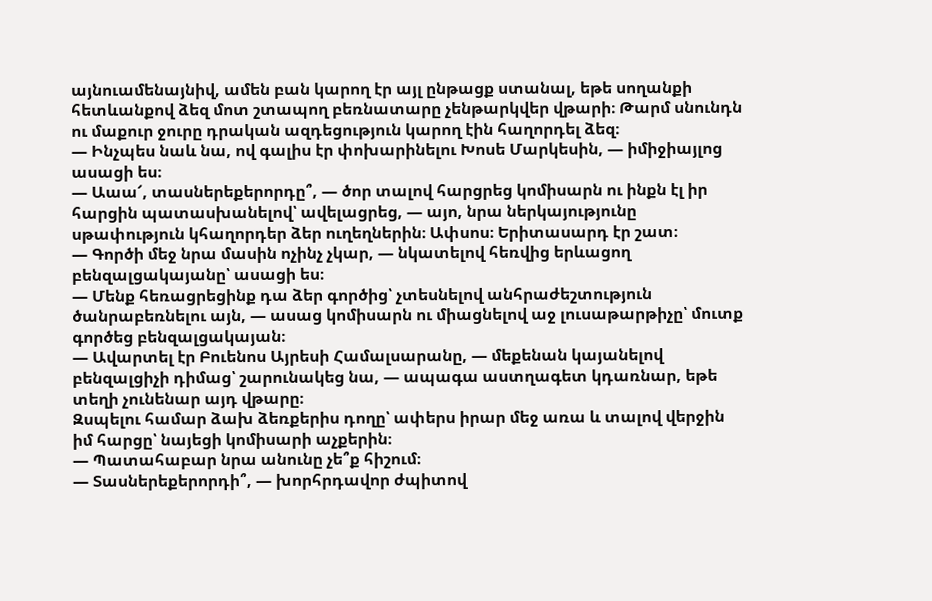այնուամենայնիվ, ամեն բան կարող էր այլ ընթացք ստանալ, եթե սողանքի հետևանքով ձեզ մոտ շտապող բեռնատարը չենթարկվեր վթարի։ Թարմ սնունդն ու մաքուր ջուրը դրական ազդեցություն կարող էին հաղորդել ձեզ։
— Ինչպես նաև նա, ով գալիս էր փոխարինելու Խոսե Մարկեսին, — իմիջիայլոց ասացի ես։
— Աաա՜, տասներեքերորդը՞, — ծոր տալով հարցրեց կոմիսարն ու ինքն էլ իր հարցին պատասխանելով՝ ավելացրեց, — այո, նրա ներկայությունը սթափություն կհաղորդեր ձեր ուղեղներին։ Ափսոս։ Երիտասարդ էր շատ։
— Գործի մեջ նրա մասին ոչինչ չկար, — նկատելով հեռվից երևացող բենզալցակայանը՝ ասացի ես։
— Մենք հեռացրեցինք դա ձեր գործից՝ չտեսնելով անհրաժեշտություն ծանրաբեռնելու այն, — ասաց կոմիսարն ու միացնելով աջ լուսաթարթիչը՝ մուտք գործեց բենզալցակայան։
— Ավարտել էր Բուենոս Այրեսի Համալսարանը, — մեքենան կայանելով բենզալցիչի դիմաց՝ շարունակեց նա, — ապագա աստղագետ կդառնար, եթե տեղի չունենար այդ վթարը։
Զսպելու համար ձախ ձեռքերիս դողը՝ ափերս իրար մեջ առա և տալով վերջին իմ հարցը՝ նայեցի կոմիսարի աչքերին։
— Պատահաբար նրա անունը չե՞ք հիշում։
— Տասներեքերորդի՞, — խորհրդավոր ժպիտով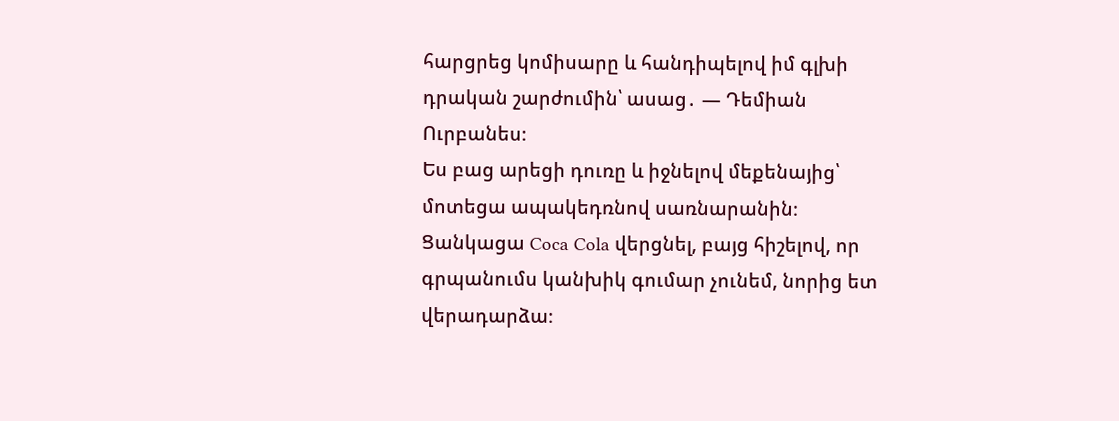հարցրեց կոմիսարը և հանդիպելով իմ գլխի դրական շարժումին՝ ասաց․ — Դեմիան Ուրբանես։
Ես բաց արեցի դուռը և իջնելով մեքենայից՝ մոտեցա ապակեդռնով սառնարանին։ Ցանկացա Coca Cola վերցնել, բայց հիշելով, որ գրպանումս կանխիկ գումար չունեմ, նորից ետ վերադարձա։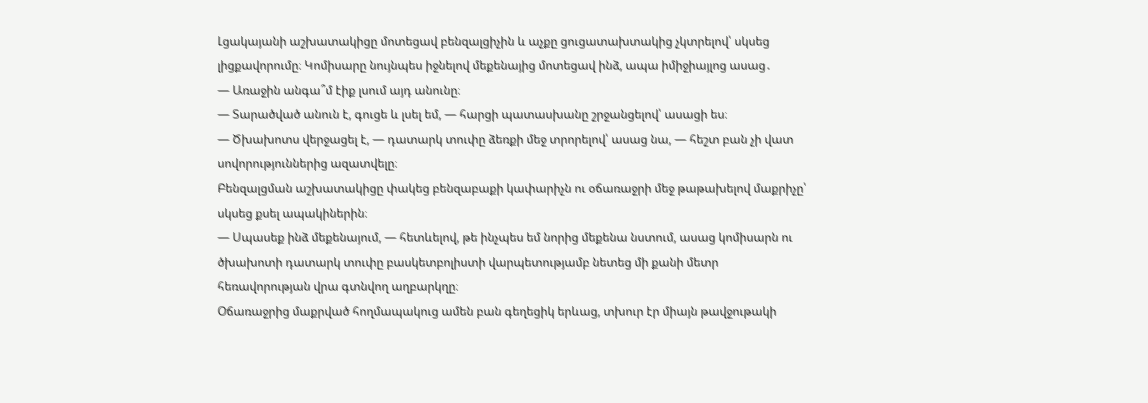Լցակայանի աշխատակիցը մոտեցավ բենզալցիչին և աչքը ցուցատախտակից չկտրելով՝ սկսեց լիցքավորումը։ Կոմիսարը նույնպես իջնելով մեքենայից մոտեցավ ինձ, ապա իմիջիայլոց ասաց․
— Առաջին անգա՞մ էիք լսում այդ անունը։
— Տարածված անուն է, գուցե և լսել եմ, — հարցի պատասխանը շրջանցելով՝ ասացի ես։
— Ծխախոտս վերջացել է, — դատարկ տուփը ձեռքի մեջ տրորելով՝ ասաց նա, — հեշտ բան չի վատ սովորություններից ազատվելը։
Բենզալցման աշխատակիցը փակեց բենզաբաքի կափարիչն ու օճառաջրի մեջ թաթախելով մաքրիչը՝ սկսեց քսել ապակիներին։
— Սպասեք ինձ մեքենայում, — հետևելով, թե ինչպես եմ նորից մեքենա նստում, ասաց կոմիսարն ու ծխախոտի դատարկ տուփը բասկետբոլիստի վարպետությամբ նետեց մի քանի մետր հեռավորության վրա գտնվող աղբարկղը։
Օճառաջրից մաքրված հողմապակուց ամեն բան գեղեցիկ երևաց, տխուր էր միայն թավջութակի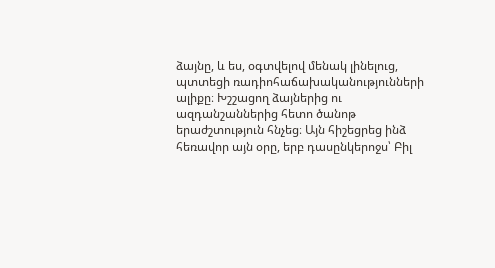ձայնը, և ես, օգտվելով մենակ լինելուց, պտտեցի ռադիոհաճախականությունների ալիքը։ Խշշացող ձայներից ու ազդանշաններից հետո ծանոթ երաժշտություն հնչեց։ Այն հիշեցրեց ինձ հեռավոր այն օրը, երբ դասընկերոջս՝ Բիլ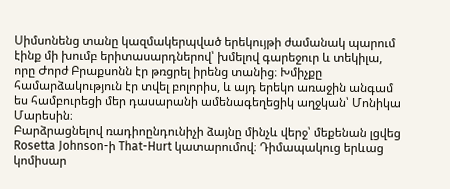Սիմսոնենց տանը կազմակերպված երեկույթի ժամանակ պարում էինք մի խումբ երիտասարդներով՝ խմելով գարեջուր և տեկիլա, որը Ժորժ Բրաքսոնն էր թռցրել իրենց տանից։ Խմիչքը համարձակություն էր տվել բոլորիս, և այդ երեկո առաջին անգամ ես համբուրեցի մեր դասարանի ամենագեղեցիկ աղջկան՝ Մոնիկա Մարեսին։
Բարձրացնելով ռադիոընդունիչի ձայնը մինչև վերջ՝ մեքենան լցվեց Rosetta Johnson-ի That-Hurt կատարումով։ Դիմապակուց երևաց կոմիսար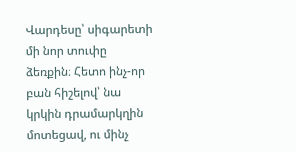Վարդեսը՝ սիգարետի մի նոր տուփը ձեռքին։ Հետո ինչ-որ բան հիշելով՝ նա կրկին դրամարկղին մոտեցավ, ու մինչ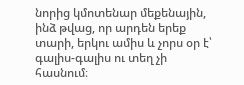նորից կմոտենար մեքենային, ինձ թվաց, որ արդեն երեք տարի, երկու ամիս և չորս օր է՝ գալիս-գալիս ու տեղ չի հասնում։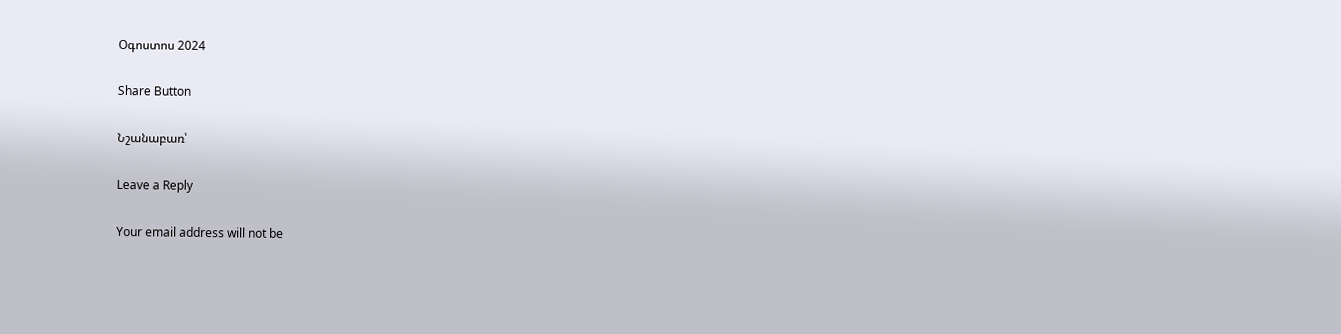Օգոստոս 2024

Share Button

Նշանաբառ՝

Leave a Reply

Your email address will not be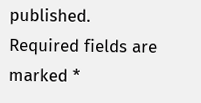published. Required fields are marked *